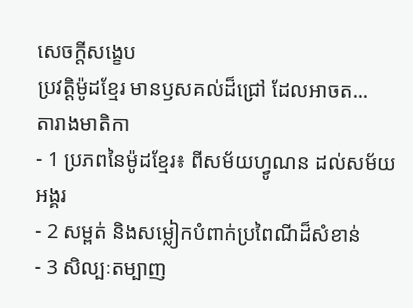សេចក្តីសង្ខេប
ប្រវត្តិម៉ូដខ្មែរ មានឫសគល់ដ៏ជ្រៅ ដែលអាចត...
តារាងមាតិកា
- 1 ប្រភពនៃម៉ូដខ្មែរ៖ ពីសម័យហ្វូណន ដល់សម័យអង្គរ
- 2 សម្ពត់ និងសម្លៀកបំពាក់ប្រពៃណីដ៏សំខាន់
- 3 សិល្បៈតម្បាញ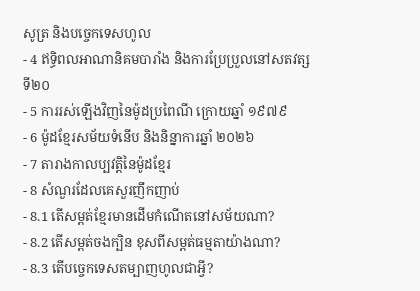សូត្រ និងបច្ចេកទេសហូល
- 4 ឥទ្ធិពលអាណានិគមបារាំង និងការប្រែប្រួលនៅសតវត្សទី២០
- 5 ការរស់ឡើងវិញនៃម៉ូដប្រពៃណី ក្រោយឆ្នាំ ១៩៧៩
- 6 ម៉ូដខ្មែរសម័យទំនើប និងនិន្នាការឆ្នាំ ២០២៦
- 7 តារាងកាលប្បវត្តិនៃម៉ូដខ្មែរ
- 8 សំណួរដែលគេសួរញឹកញាប់
- 8.1 តើសម្ពត់ខ្មែរមានដើមកំណើតនៅសម័យណា?
- 8.2 តើសម្ពត់ចងក្បិន ខុសពីសម្ពត់ធម្មតាយ៉ាងណា?
- 8.3 តើបច្ចេកទេសតម្បាញហូលជាអ្វី?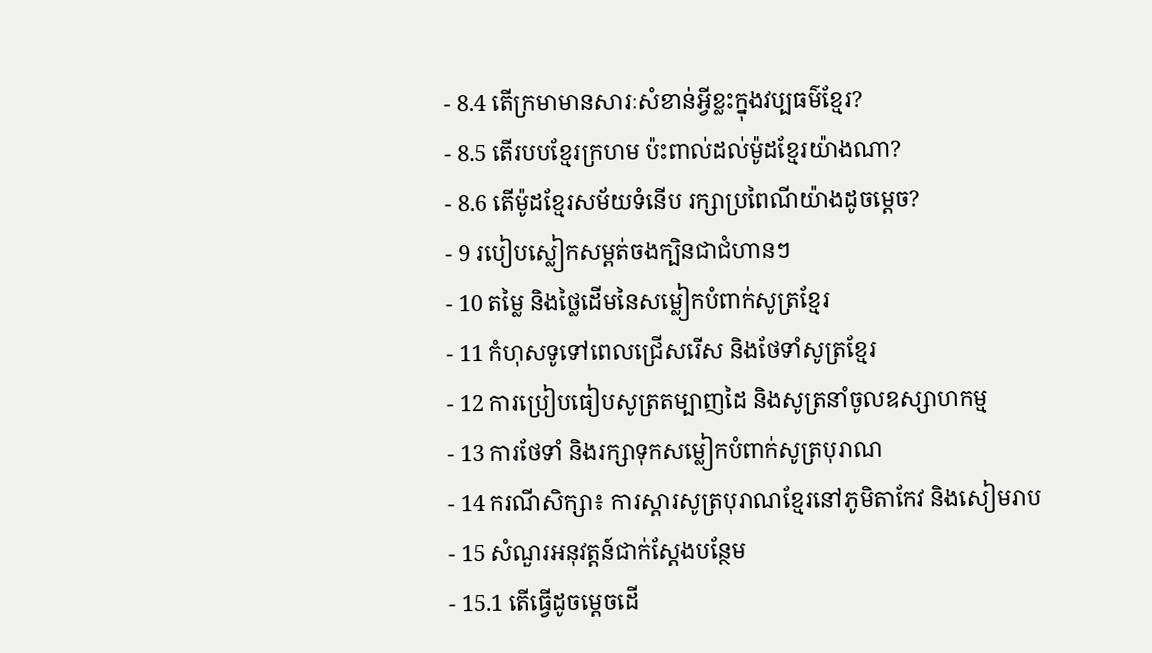- 8.4 តើក្រមាមានសារៈសំខាន់អ្វីខ្លះក្នុងវប្បធម៌ខ្មែរ?
- 8.5 តើរបបខ្មែរក្រហម ប៉ះពាល់ដល់ម៉ូដខ្មែរយ៉ាងណា?
- 8.6 តើម៉ូដខ្មែរសម័យទំនើប រក្សាប្រពៃណីយ៉ាងដូចម្តេច?
- 9 របៀបស្លៀកសម្ពត់ចងក្បិនជាជំហានៗ
- 10 តម្លៃ និងថ្លៃដើមនៃសម្លៀកបំពាក់សូត្រខ្មែរ
- 11 កំហុសទូទៅពេលជ្រើសរើស និងថែទាំសូត្រខ្មែរ
- 12 ការប្រៀបធៀបសូត្រតម្បាញដៃ និងសូត្រនាំចូលឧស្សាហកម្ម
- 13 ការថែទាំ និងរក្សាទុកសម្លៀកបំពាក់សូត្របុរាណ
- 14 ករណីសិក្សា៖ ការស្តារសូត្របុរាណខ្មែរនៅភូមិតាកែវ និងសៀមរាប
- 15 សំណួរអនុវត្តន៍ជាក់ស្តែងបន្ថែម
- 15.1 តើធ្វើដូចម្តេចដើ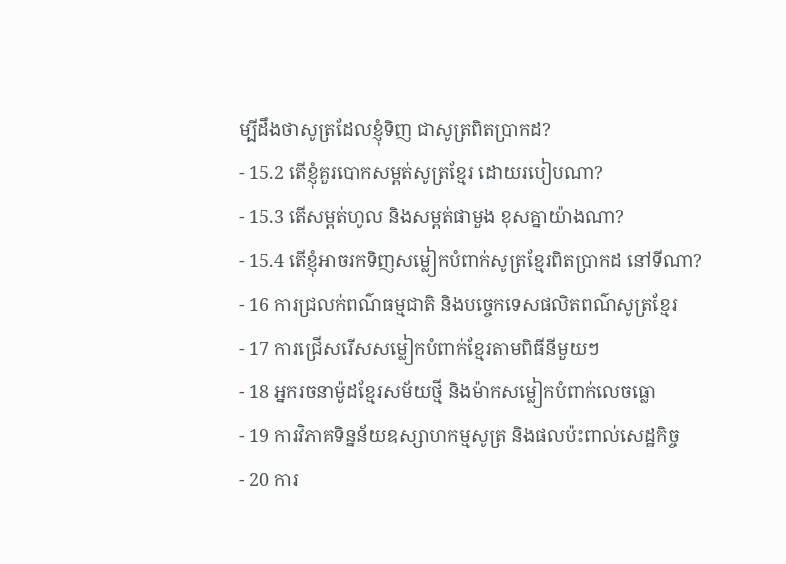ម្បីដឹងថាសូត្រដែលខ្ញុំទិញ ជាសូត្រពិតប្រាកដ?
- 15.2 តើខ្ញុំគួរបោកសម្ពត់សូត្រខ្មែរ ដោយរបៀបណា?
- 15.3 តើសម្ពត់ហូល និងសម្ពត់ផាមួង ខុសគ្នាយ៉ាងណា?
- 15.4 តើខ្ញុំអាចរកទិញសម្លៀកបំពាក់សូត្រខ្មែរពិតប្រាកដ នៅទីណា?
- 16 ការជ្រលក់ពណ៌ធម្មជាតិ និងបច្ចេកទេសផលិតពណ៌សូត្រខ្មែរ
- 17 ការជ្រើសរើសសម្លៀកបំពាក់ខ្មែរតាមពិធីនីមួយៗ
- 18 អ្នករចនាម៉ូដខ្មែរសម័យថ្មី និងម៉ាកសម្លៀកបំពាក់លេចធ្លោ
- 19 ការវិភាគទិន្នន័យឧស្សាហកម្មសូត្រ និងផលប៉ះពាល់សេដ្ឋកិច្ច
- 20 ការ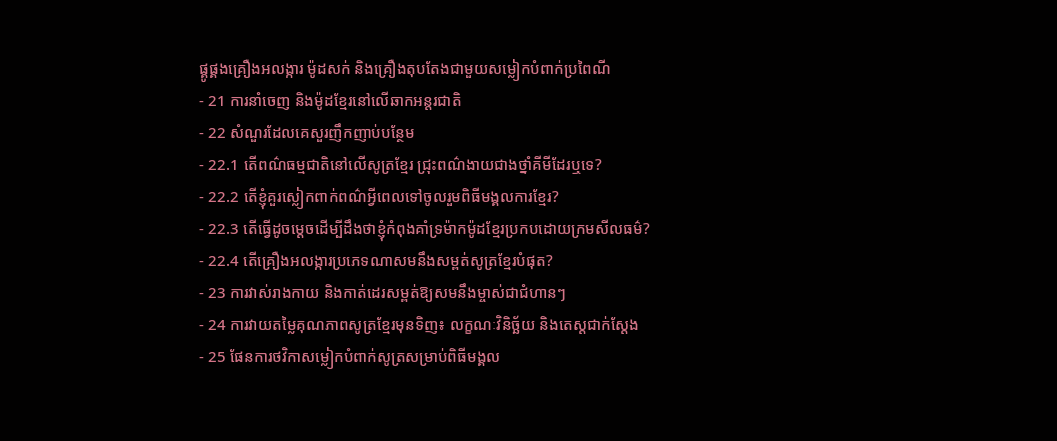ផ្គូផ្គងគ្រឿងអលង្ការ ម៉ូដសក់ និងគ្រឿងតុបតែងជាមួយសម្លៀកបំពាក់ប្រពៃណី
- 21 ការនាំចេញ និងម៉ូដខ្មែរនៅលើឆាកអន្តរជាតិ
- 22 សំណួរដែលគេសួរញឹកញាប់បន្ថែម
- 22.1 តើពណ៌ធម្មជាតិនៅលើសូត្រខ្មែរ ជ្រុះពណ៌ងាយជាងថ្នាំគីមីដែរឬទេ?
- 22.2 តើខ្ញុំគួរស្លៀកពាក់ពណ៌អ្វីពេលទៅចូលរួមពិធីមង្គលការខ្មែរ?
- 22.3 តើធ្វើដូចម្តេចដើម្បីដឹងថាខ្ញុំកំពុងគាំទ្រម៉ាកម៉ូដខ្មែរប្រកបដោយក្រមសីលធម៌?
- 22.4 តើគ្រឿងអលង្ការប្រភេទណាសមនឹងសម្ពត់សូត្រខ្មែរបំផុត?
- 23 ការវាស់រាងកាយ និងកាត់ដេរសម្ពត់ឱ្យសមនឹងម្ចាស់ជាជំហានៗ
- 24 ការវាយតម្លៃគុណភាពសូត្រខ្មែរមុនទិញ៖ លក្ខណៈវិនិច្ឆ័យ និងតេស្តជាក់ស្តែង
- 25 ផែនការថវិកាសម្លៀកបំពាក់សូត្រសម្រាប់ពិធីមង្គល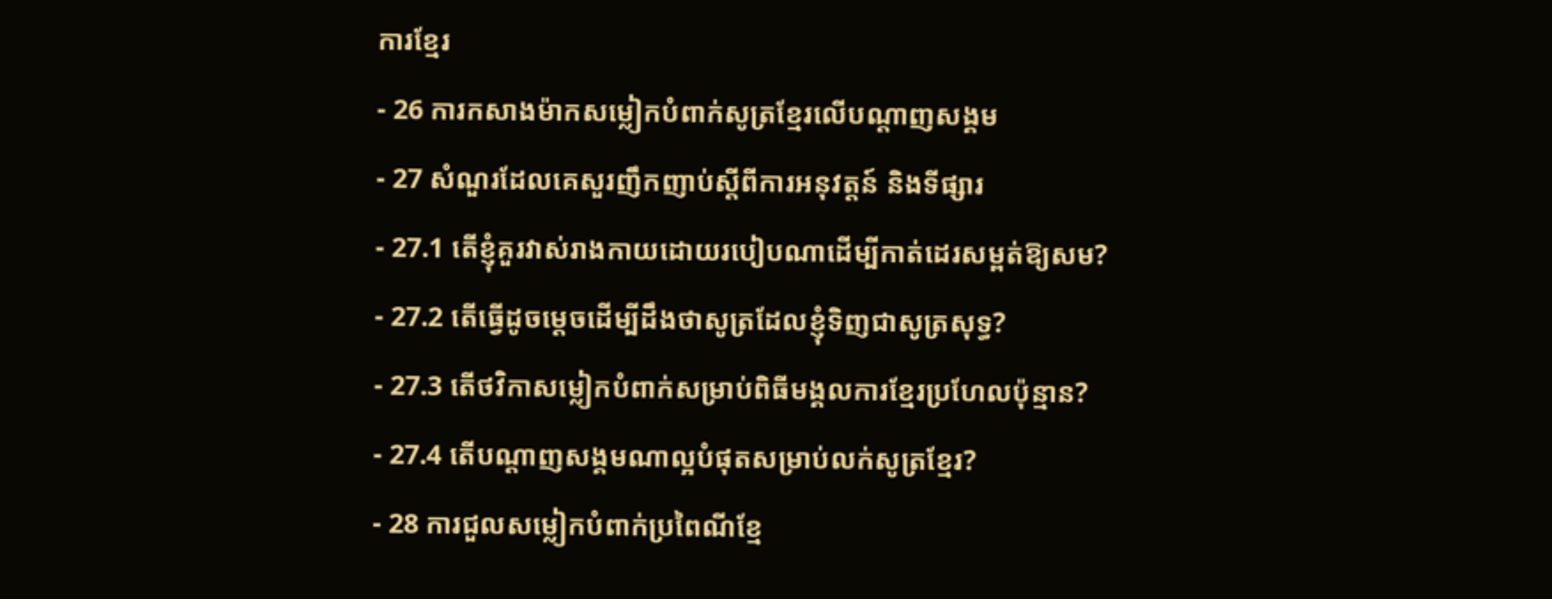ការខ្មែរ
- 26 ការកសាងម៉ាកសម្លៀកបំពាក់សូត្រខ្មែរលើបណ្តាញសង្គម
- 27 សំណួរដែលគេសួរញឹកញាប់ស្តីពីការអនុវត្តន៍ និងទីផ្សារ
- 27.1 តើខ្ញុំគួរវាស់រាងកាយដោយរបៀបណាដើម្បីកាត់ដេរសម្ពត់ឱ្យសម?
- 27.2 តើធ្វើដូចម្តេចដើម្បីដឹងថាសូត្រដែលខ្ញុំទិញជាសូត្រសុទ្ធ?
- 27.3 តើថវិកាសម្លៀកបំពាក់សម្រាប់ពិធីមង្គលការខ្មែរប្រហែលប៉ុន្មាន?
- 27.4 តើបណ្តាញសង្គមណាល្អបំផុតសម្រាប់លក់សូត្រខ្មែរ?
- 28 ការជួលសម្លៀកបំពាក់ប្រពៃណីខ្មែ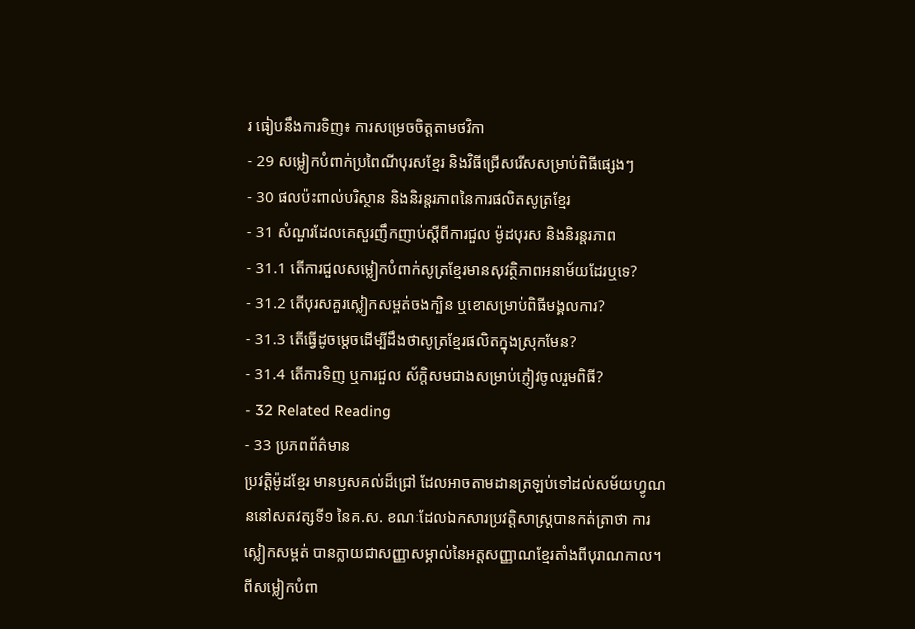រ ធៀបនឹងការទិញ៖ ការសម្រេចចិត្តតាមថវិកា
- 29 សម្លៀកបំពាក់ប្រពៃណីបុរសខ្មែរ និងវិធីជ្រើសរើសសម្រាប់ពិធីផ្សេងៗ
- 30 ផលប៉ះពាល់បរិស្ថាន និងនិរន្តរភាពនៃការផលិតសូត្រខ្មែរ
- 31 សំណួរដែលគេសួរញឹកញាប់ស្តីពីការជួល ម៉ូដបុរស និងនិរន្តរភាព
- 31.1 តើការជួលសម្លៀកបំពាក់សូត្រខ្មែរមានសុវត្ថិភាពអនាម័យដែរឬទេ?
- 31.2 តើបុរសគួរស្លៀកសម្ពត់ចងក្បិន ឬខោសម្រាប់ពិធីមង្គលការ?
- 31.3 តើធ្វើដូចម្តេចដើម្បីដឹងថាសូត្រខ្មែរផលិតក្នុងស្រុកមែន?
- 31.4 តើការទិញ ឬការជួល ស័ក្តិសមជាងសម្រាប់ភ្ញៀវចូលរួមពិធី?
- 32 Related Reading
- 33 ប្រភពព័ត៌មាន
ប្រវត្តិម៉ូដខ្មែរ មានឫសគល់ដ៏ជ្រៅ ដែលអាចតាមដានត្រឡប់ទៅដល់សម័យហ្វូណននៅសតវត្សទី១ នៃគ.ស. ខណៈដែលឯកសារប្រវត្តិសាស្ត្របានកត់ត្រាថា ការស្លៀកសម្ពត់ បានក្លាយជាសញ្ញាសម្គាល់នៃអត្តសញ្ញាណខ្មែរតាំងពីបុរាណកាល។ ពីសម្លៀកបំពា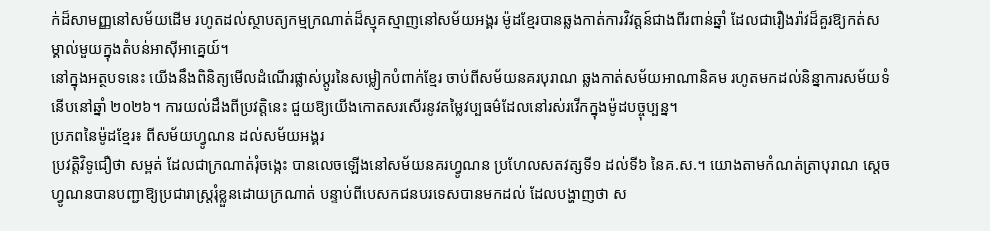ក់ដ៏សាមញ្ញនៅសម័យដើម រហូតដល់ស្ថាបត្យកម្មក្រណាត់ដ៏ស្មុគស្មាញនៅសម័យអង្គរ ម៉ូដខ្មែរបានឆ្លងកាត់ការវិវត្តន៍ជាងពីរពាន់ឆ្នាំ ដែលជារឿងរ៉ាវដ៏គួរឱ្យកត់សម្គាល់មួយក្នុងតំបន់អាស៊ីអាគ្នេយ៍។
នៅក្នុងអត្ថបទនេះ យើងនឹងពិនិត្យមើលដំណើរផ្លាស់ប្តូរនៃសម្លៀកបំពាក់ខ្មែរ ចាប់ពីសម័យនគរបុរាណ ឆ្លងកាត់សម័យអាណានិគម រហូតមកដល់និន្នាការសម័យទំនើបនៅឆ្នាំ ២០២៦។ ការយល់ដឹងពីប្រវត្តិនេះ ជួយឱ្យយើងកោតសរសើរនូវតម្លៃវប្បធម៌ដែលនៅរស់រវើកក្នុងម៉ូដបច្ចុប្បន្ន។
ប្រភពនៃម៉ូដខ្មែរ៖ ពីសម័យហ្វូណន ដល់សម័យអង្គរ
ប្រវត្តិវិទូជឿថា សម្ពត់ ដែលជាក្រណាត់រុំចង្កេះ បានលេចឡើងនៅសម័យនគរហ្វូណន ប្រហែលសតវត្សទី១ ដល់ទី៦ នៃគ.ស.។ យោងតាមកំណត់ត្រាបុរាណ ស្តេចហ្វូណនបានបញ្ជាឱ្យប្រជារាស្ត្ររុំខ្លួនដោយក្រណាត់ បន្ទាប់ពីបេសកជនបរទេសបានមកដល់ ដែលបង្ហាញថា ស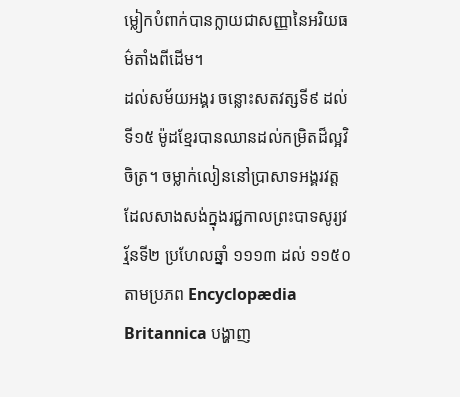ម្លៀកបំពាក់បានក្លាយជាសញ្ញានៃអរិយធម៌តាំងពីដើម។
ដល់សម័យអង្គរ ចន្លោះសតវត្សទី៩ ដល់ទី១៥ ម៉ូដខ្មែរបានឈានដល់កម្រិតដ៏ល្អវិចិត្រ។ ចម្លាក់លៀននៅប្រាសាទអង្គរវត្ត ដែលសាងសង់ក្នុងរជ្ជកាលព្រះបាទសូរ្យវរ្ម័នទី២ ប្រហែលឆ្នាំ ១១១៣ ដល់ ១១៥០ តាមប្រភព Encyclopædia Britannica បង្ហាញ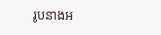រូបនាងអ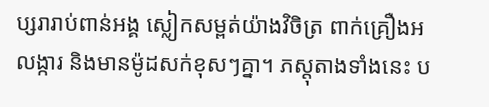ប្សរារាប់ពាន់អង្គ ស្លៀកសម្ពត់យ៉ាងវិចិត្រ ពាក់គ្រឿងអលង្ការ និងមានម៉ូដសក់ខុសៗគ្នា។ ភស្តុតាងទាំងនេះ ប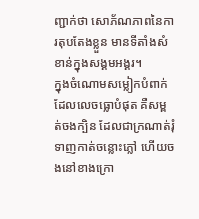ញ្ជាក់ថា សោភ័ណភាពនៃការតុបតែងខ្លួន មានទីតាំងសំខាន់ក្នុងសង្គមអង្គរ។
ក្នុងចំណោមសម្លៀកបំពាក់ដែលលេចធ្លោបំផុត គឺសម្ពត់ចងក្បិន ដែលជាក្រណាត់រុំ ទាញកាត់ចន្លោះភ្លៅ ហើយចងនៅខាងក្រោ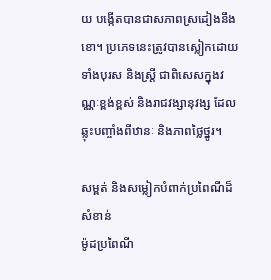យ បង្កើតបានជាសភាពស្រដៀងនឹងខោ។ ប្រភេទនេះត្រូវបានស្លៀកដោយទាំងបុរស និងស្ត្រី ជាពិសេសក្នុងវណ្ណៈខ្ពង់ខ្ពស់ និងរាជវង្សានុវង្ស ដែលឆ្លុះបញ្ចាំងពីឋានៈ និងភាពថ្លៃថ្នូរ។

សម្ពត់ និងសម្លៀកបំពាក់ប្រពៃណីដ៏សំខាន់
ម៉ូដប្រពៃណី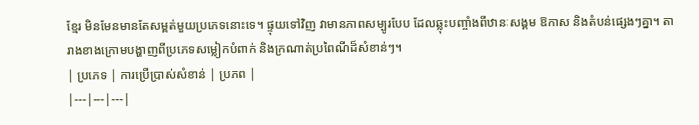ខ្មែរ មិនមែនមានតែសម្ពត់មួយប្រភេទនោះទេ។ ផ្ទុយទៅវិញ វាមានភាពសម្បូរបែប ដែលឆ្លុះបញ្ចាំងពីឋានៈសង្គម ឱកាស និងតំបន់ផ្សេងៗគ្នា។ តារាងខាងក្រោមបង្ហាញពីប្រភេទសម្លៀកបំពាក់ និងក្រណាត់ប្រពៃណីដ៏សំខាន់ៗ។
| ប្រភេទ | ការប្រើប្រាស់សំខាន់ | ប្រភព |
|---|---|---|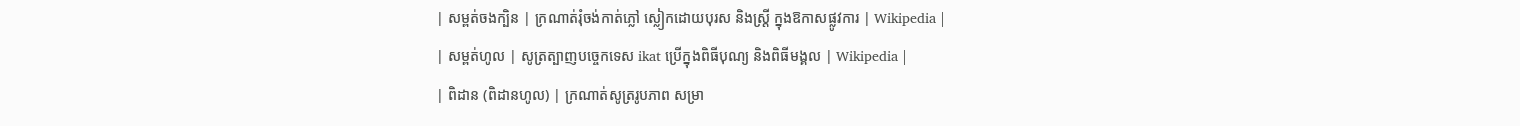| សម្ពត់ចងក្បិន | ក្រណាត់រុំចង់កាត់ភ្លៅ ស្លៀកដោយបុរស និងស្ត្រី ក្នុងឱកាសផ្លូវការ | Wikipedia |
| សម្ពត់ហូល | សូត្រត្បាញបច្ចេកទេស ikat ប្រើក្នុងពិធីបុណ្យ និងពិធីមង្គល | Wikipedia |
| ពិដាន (ពិដានហូល) | ក្រណាត់សូត្ររូបភាព សម្រា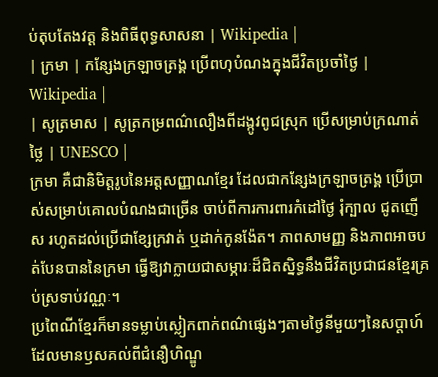ប់តុបតែងវត្ត និងពិធីពុទ្ធសាសនា | Wikipedia |
| ក្រមា | កន្សែងក្រឡាចត្រង្គ ប្រើពហុបំណងក្នុងជីវិតប្រចាំថ្ងៃ | Wikipedia |
| សូត្រមាស | សូត្រកម្រពណ៌លឿងពីដង្កូវពូជស្រុក ប្រើសម្រាប់ក្រណាត់ថ្លៃ | UNESCO |
ក្រមា គឺជានិមិត្តរូបនៃអត្តសញ្ញាណខ្មែរ ដែលជាកន្សែងក្រឡាចត្រង្គ ប្រើប្រាស់សម្រាប់គោលបំណងជាច្រើន ចាប់ពីការការពារកំដៅថ្ងៃ រុំក្បាល ជូតញើស រហូតដល់ប្រើជាខ្សែក្រវាត់ ឬដាក់កូនង៉ែត។ ភាពសាមញ្ញ និងភាពអាចបត់បែនបាននៃក្រមា ធ្វើឱ្យវាក្លាយជាសម្ភារៈដ៏ជិតស្និទ្ធនឹងជីវិតប្រជាជនខ្មែរគ្រប់ស្រទាប់វណ្ណៈ។
ប្រពៃណីខ្មែរក៏មានទម្លាប់ស្លៀកពាក់ពណ៌ផ្សេងៗតាមថ្ងៃនីមួយៗនៃសប្តាហ៍ ដែលមានឫសគល់ពីជំនឿហិណ្ឌូ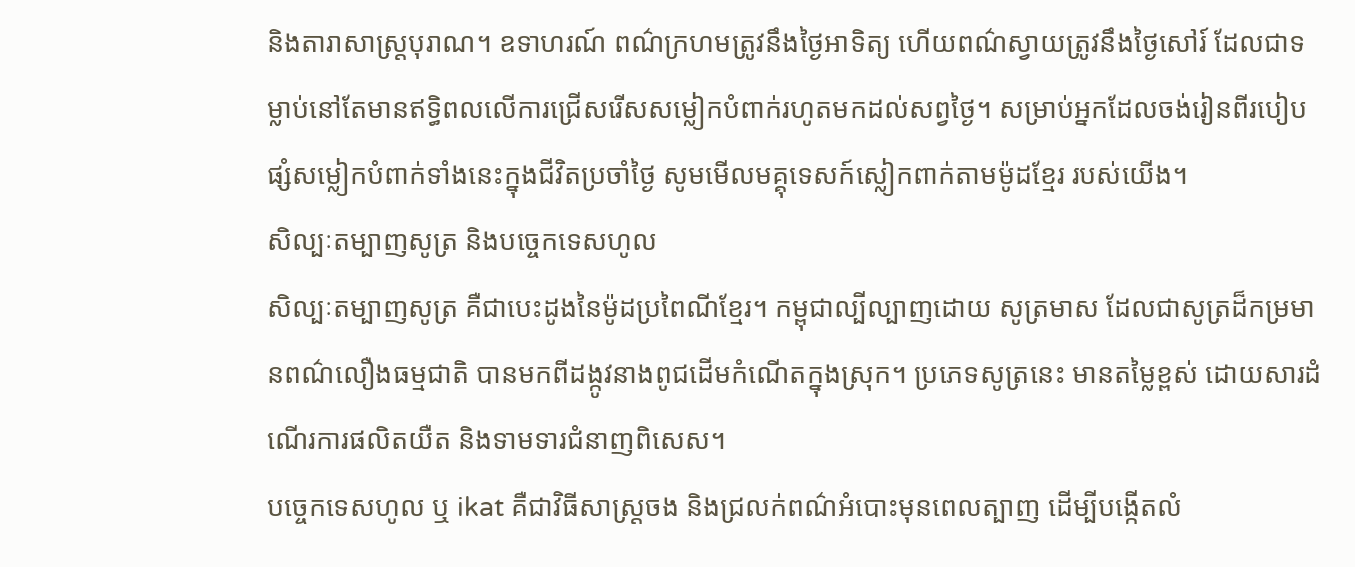និងតារាសាស្ត្របុរាណ។ ឧទាហរណ៍ ពណ៌ក្រហមត្រូវនឹងថ្ងៃអាទិត្យ ហើយពណ៌ស្វាយត្រូវនឹងថ្ងៃសៅរ៍ ដែលជាទម្លាប់នៅតែមានឥទ្ធិពលលើការជ្រើសរើសសម្លៀកបំពាក់រហូតមកដល់សព្វថ្ងៃ។ សម្រាប់អ្នកដែលចង់រៀនពីរបៀបផ្សំសម្លៀកបំពាក់ទាំងនេះក្នុងជីវិតប្រចាំថ្ងៃ សូមមើលមគ្គុទេសក៍ស្លៀកពាក់តាមម៉ូដខ្មែរ របស់យើង។
សិល្បៈតម្បាញសូត្រ និងបច្ចេកទេសហូល
សិល្បៈតម្បាញសូត្រ គឺជាបេះដូងនៃម៉ូដប្រពៃណីខ្មែរ។ កម្ពុជាល្បីល្បាញដោយ សូត្រមាស ដែលជាសូត្រដ៏កម្រមានពណ៌លឿងធម្មជាតិ បានមកពីដង្កូវនាងពូជដើមកំណើតក្នុងស្រុក។ ប្រភេទសូត្រនេះ មានតម្លៃខ្ពស់ ដោយសារដំណើរការផលិតយឺត និងទាមទារជំនាញពិសេស។
បច្ចេកទេសហូល ឬ ikat គឺជាវិធីសាស្ត្រចង និងជ្រលក់ពណ៌អំបោះមុនពេលត្បាញ ដើម្បីបង្កើតលំ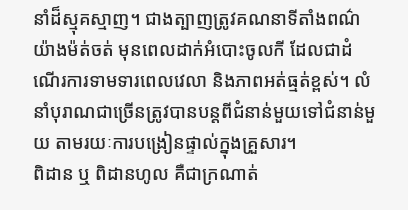នាំដ៏ស្មុគស្មាញ។ ជាងត្បាញត្រូវគណនាទីតាំងពណ៌យ៉ាងម៉ត់ចត់ មុនពេលដាក់អំបោះចូលកី ដែលជាដំណើរការទាមទារពេលវេលា និងភាពអត់ធ្មត់ខ្ពស់។ លំនាំបុរាណជាច្រើនត្រូវបានបន្តពីជំនាន់មួយទៅជំនាន់មួយ តាមរយៈការបង្រៀនផ្ទាល់ក្នុងគ្រួសារ។
ពិដាន ឬ ពិដានហូល គឺជាក្រណាត់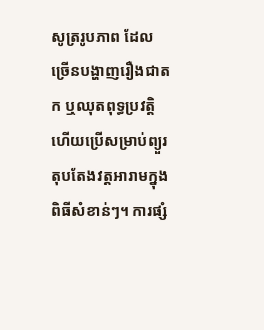សូត្ររូបភាព ដែលច្រើនបង្ហាញរឿងជាតក ឬឈុតពុទ្ធប្រវត្តិ ហើយប្រើសម្រាប់ព្យួរតុបតែងវត្តអារាមក្នុងពិធីសំខាន់ៗ។ ការផ្សំ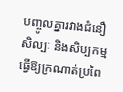បញ្ចូលគ្នារវាងជំនឿ សិល្បៈ និងសិប្បកម្ម ធ្វើឱ្យក្រណាត់ប្រពៃ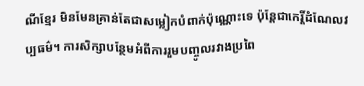ណីខ្មែរ មិនមែនគ្រាន់តែជាសម្លៀកបំពាក់ប៉ុណ្ណោះទេ ប៉ុន្តែជាកេរ្តិ៍ដំណែលវប្បធម៌។ ការសិក្សាបន្ថែមអំពីការរួមបញ្ចូលរវាងប្រពៃ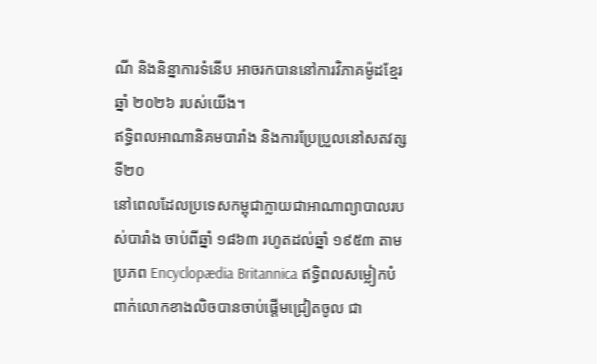ណី និងនិន្នាការទំនើប អាចរកបាននៅការវិភាគម៉ូដខ្មែរឆ្នាំ ២០២៦ របស់យើង។
ឥទ្ធិពលអាណានិគមបារាំង និងការប្រែប្រួលនៅសតវត្សទី២០
នៅពេលដែលប្រទេសកម្ពុជាក្លាយជាអាណាព្យាបាលរបស់បារាំង ចាប់ពីឆ្នាំ ១៨៦៣ រហូតដល់ឆ្នាំ ១៩៥៣ តាមប្រភព Encyclopædia Britannica ឥទ្ធិពលសម្លៀកបំពាក់លោកខាងលិចបានចាប់ផ្តើមជ្រៀតចូល ជា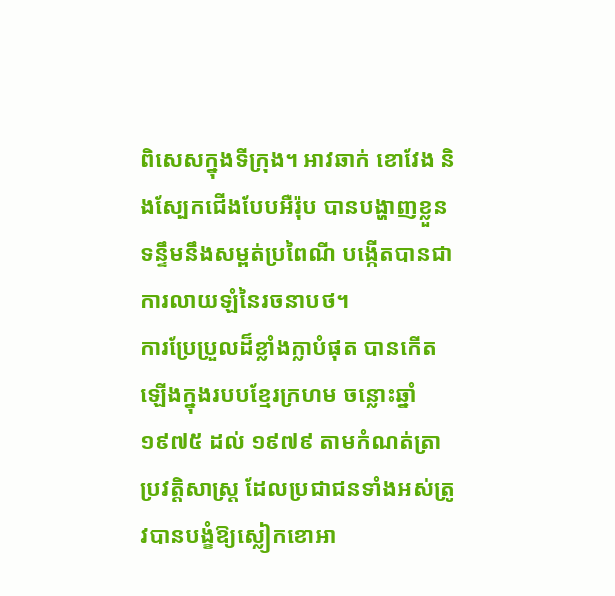ពិសេសក្នុងទីក្រុង។ អាវឆាក់ ខោវែង និងស្បែកជើងបែបអឺរ៉ុប បានបង្ហាញខ្លួនទន្ទឹមនឹងសម្ពត់ប្រពៃណី បង្កើតបានជាការលាយឡំនៃរចនាបថ។
ការប្រែប្រួលដ៏ខ្លាំងក្លាបំផុត បានកើតឡើងក្នុងរបបខ្មែរក្រហម ចន្លោះឆ្នាំ ១៩៧៥ ដល់ ១៩៧៩ តាមកំណត់ត្រាប្រវត្តិសាស្ត្រ ដែលប្រជាជនទាំងអស់ត្រូវបានបង្ខំឱ្យស្លៀកខោអា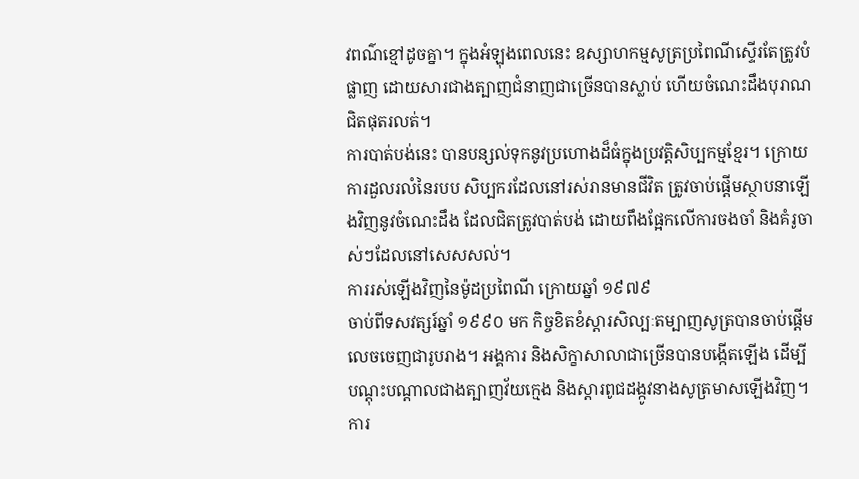វពណ៌ខ្មៅដូចគ្នា។ ក្នុងអំឡុងពេលនេះ ឧស្សាហកម្មសូត្រប្រពៃណីស្ទើរតែត្រូវបំផ្លាញ ដោយសារជាងត្បាញជំនាញជាច្រើនបានស្លាប់ ហើយចំណេះដឹងបុរាណជិតផុតរលត់។
ការបាត់បង់នេះ បានបន្សល់ទុកនូវប្រហោងដ៏ធំក្នុងប្រវត្តិសិប្បកម្មខ្មែរ។ ក្រោយការដួលរលំនៃរបប សិប្បករដែលនៅរស់រានមានជីវិត ត្រូវចាប់ផ្តើមស្ថាបនាឡើងវិញនូវចំណេះដឹង ដែលជិតត្រូវបាត់បង់ ដោយពឹងផ្អែកលើការចងចាំ និងគំរូចាស់ៗដែលនៅសេសសល់។
ការរស់ឡើងវិញនៃម៉ូដប្រពៃណី ក្រោយឆ្នាំ ១៩៧៩
ចាប់ពីទសវត្សរ៍ឆ្នាំ ១៩៩០ មក កិច្ចខិតខំស្តារសិល្បៈតម្បាញសូត្របានចាប់ផ្តើមលេចចេញជារូបរាង។ អង្គការ និងសិក្ខាសាលាជាច្រើនបានបង្កើតឡើង ដើម្បីបណ្តុះបណ្តាលជាងត្បាញវ័យក្មេង និងស្តារពូជដង្កូវនាងសូត្រមាសឡើងវិញ។ ការ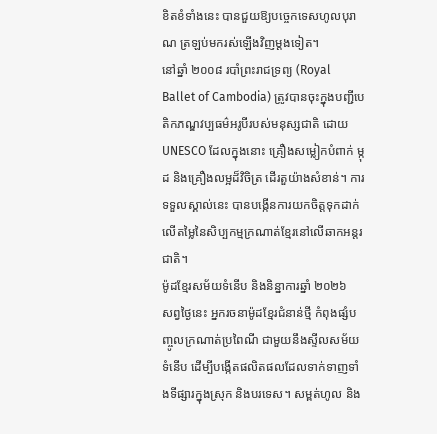ខិតខំទាំងនេះ បានជួយឱ្យបច្ចេកទេសហូលបុរាណ ត្រឡប់មករស់ឡើងវិញម្តងទៀត។
នៅឆ្នាំ ២០០៨ របាំព្រះរាជទ្រព្យ (Royal Ballet of Cambodia) ត្រូវបានចុះក្នុងបញ្ជីបេតិកភណ្ឌវប្បធម៌អរូបីរបស់មនុស្សជាតិ ដោយ UNESCO ដែលក្នុងនោះ គ្រឿងសម្លៀកបំពាក់ ម្កុដ និងគ្រឿងលម្អដ៏វិចិត្រ ដើរតួយ៉ាងសំខាន់។ ការទទួលស្គាល់នេះ បានបង្កើនការយកចិត្តទុកដាក់លើតម្លៃនៃសិប្បកម្មក្រណាត់ខ្មែរនៅលើឆាកអន្តរជាតិ។
ម៉ូដខ្មែរសម័យទំនើប និងនិន្នាការឆ្នាំ ២០២៦
សព្វថ្ងៃនេះ អ្នករចនាម៉ូដខ្មែរជំនាន់ថ្មី កំពុងផ្សំបញ្ចូលក្រណាត់ប្រពៃណី ជាមួយនឹងស្ទីលសម័យទំនើប ដើម្បីបង្កើតផលិតផលដែលទាក់ទាញទាំងទីផ្សារក្នុងស្រុក និងបរទេស។ សម្ពត់ហូល និង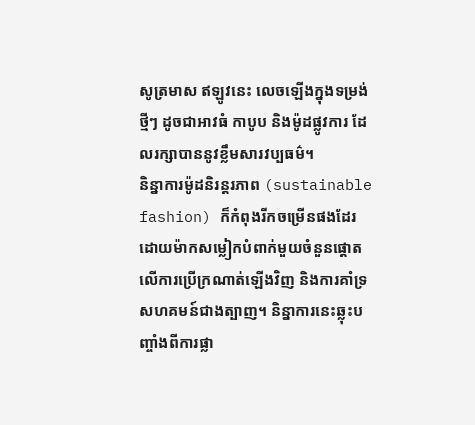សូត្រមាស ឥឡូវនេះ លេចឡើងក្នុងទម្រង់ថ្មីៗ ដូចជាអាវធំ កាបូប និងម៉ូដផ្លូវការ ដែលរក្សាបាននូវខ្លឹមសារវប្បធម៌។
និន្នាការម៉ូដនិរន្តរភាព (sustainable fashion) ក៏កំពុងរីកចម្រើនផងដែរ ដោយម៉ាកសម្លៀកបំពាក់មួយចំនួនផ្តោតលើការប្រើក្រណាត់ឡើងវិញ និងការគាំទ្រសហគមន៍ជាងត្បាញ។ និន្នាការនេះឆ្លុះបញ្ចាំងពីការផ្លា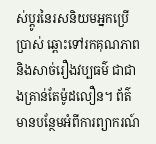ស់ប្តូរនៃរសនិយមអ្នកប្រើប្រាស់ ឆ្ពោះទៅរកគុណភាព និងសាច់រឿងវប្បធម៌ ជាជាងគ្រាន់តែម៉ូដលឿន។ ព័ត៌មានបន្ថែមអំពីការព្យាករណ៍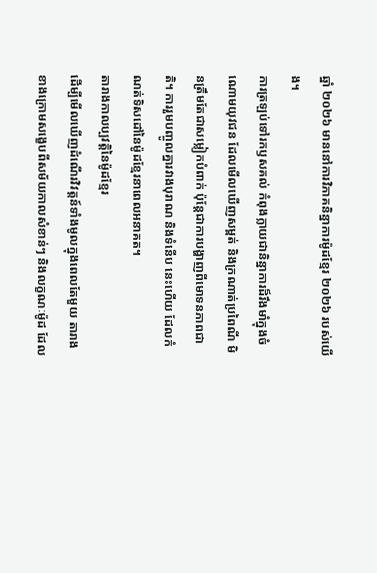ឆ្នាំ ២០២៦ មាននៅការវិភាគនិន្នាការម៉ូដខ្មែរ ២០២៦ របស់យើង។
ការត្រឡប់ទៅរកឫសគល់ កំពុងក្លាយជានិន្នាការដ៏រឹងមាំក្នុងចំណោមយុវជន ដែលមើលឃើញសម្ពត់ និងក្រណាត់ប្រពៃណី មិនត្រឹមតែជាសម្លៀកបំពាក់ ប៉ុន្តែជាការបង្ហាញពីមោទនភាពជាតិ។ ការរួមបញ្ចូលគ្នារវាងបុរាណ និងទំនើប នេះហើយ ដែលកំណត់ទិសដៅនៃម៉ូដខ្មែរនាពេលអនាគត។
តារាងកាលប្បវត្តិនៃម៉ូដខ្មែរ
ដើម្បីមើលឃើញដំណើរវិវត្តន៍ទាំងមូលក្នុងពេលតែមួយ តារាងខាងក្រោមសង្ខេបពីសម័យកាលសំខាន់ៗ និងលក្ខណៈម៉ូដ ដែល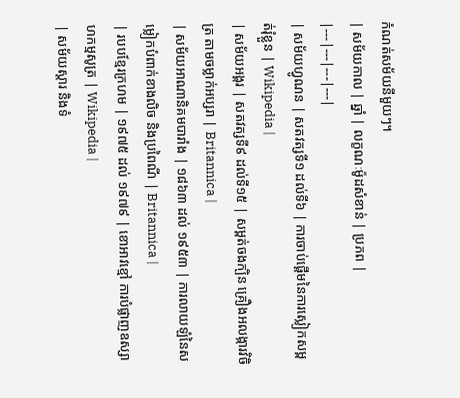កំណត់សម័យនីមួយៗ។
| សម័យកាល | ឆ្នាំ | លក្ខណៈម៉ូដសំខាន់ | ប្រភព |
|---|---|---|---|
| សម័យហ្វូណន | សតវត្សទី១ ដល់ទី៦ | ការចាប់ផ្តើមនៃការស្លៀកសម្ពត់រុំខ្លួន | Wikipedia |
| សម័យអង្គរ | សតវត្សទី៩ ដល់ទី១៥ | សម្ពត់ចងក្បិន គ្រឿងអលង្ការវិចិត្រ តាមចម្លាក់អប្សរា | Britannica |
| សម័យអាណានិគមបារាំង | ១៨៦៣ ដល់ ១៩៥៣ | ការលាយឡំនៃសម្លៀកបំពាក់ខាងលិច និងប្រពៃណី | Britannica |
| របបខ្មែរក្រហម | ១៩៧៥ ដល់ ១៩៧៩ | ខោអាវខ្មៅ ការបំផ្លាញឧស្សាហកម្មសូត្រ | Wikipedia |
| សម័យស្តារ និងទំ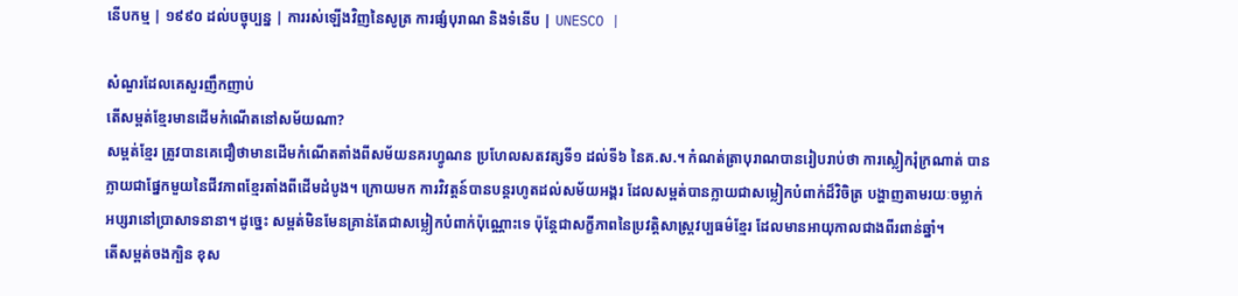នើបកម្ម | ១៩៩០ ដល់បច្ចុប្បន្ន | ការរស់ឡើងវិញនៃសូត្រ ការផ្សំបុរាណ និងទំនើប | UNESCO |

សំណួរដែលគេសួរញឹកញាប់
តើសម្ពត់ខ្មែរមានដើមកំណើតនៅសម័យណា?
សម្ពត់ខ្មែរ ត្រូវបានគេជឿថាមានដើមកំណើតតាំងពីសម័យនគរហ្វូណន ប្រហែលសតវត្សទី១ ដល់ទី៦ នៃគ.ស.។ កំណត់ត្រាបុរាណបានរៀបរាប់ថា ការស្លៀករុំក្រណាត់ បានក្លាយជាផ្នែកមួយនៃជីវភាពខ្មែរតាំងពីដើមដំបូង។ ក្រោយមក ការវិវត្តន៍បានបន្តរហូតដល់សម័យអង្គរ ដែលសម្ពត់បានក្លាយជាសម្លៀកបំពាក់ដ៏វិចិត្រ បង្ហាញតាមរយៈចម្លាក់អប្សរានៅប្រាសាទនានា។ ដូច្នេះ សម្ពត់មិនមែនគ្រាន់តែជាសម្លៀកបំពាក់ប៉ុណ្ណោះទេ ប៉ុន្តែជាសក្ខីភាពនៃប្រវត្តិសាស្ត្រវប្បធម៌ខ្មែរ ដែលមានអាយុកាលជាងពីរពាន់ឆ្នាំ។
តើសម្ពត់ចងក្បិន ខុស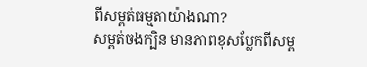ពីសម្ពត់ធម្មតាយ៉ាងណា?
សម្ពត់ចងក្បិន មានភាពខុសប្លែកពីសម្ព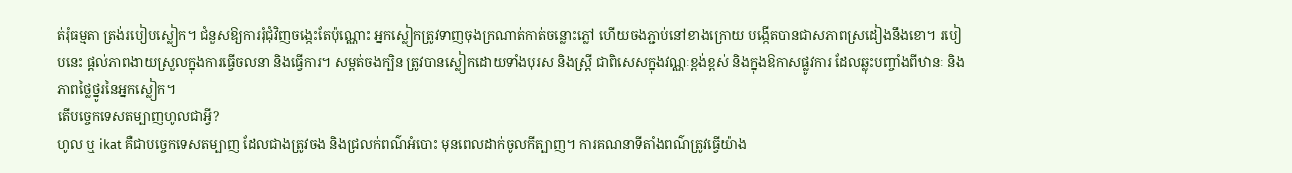ត់រុំធម្មតា ត្រង់របៀបស្លៀក។ ជំនួសឱ្យការរុំជុំវិញចង្កេះតែប៉ុណ្ណោះ អ្នកស្លៀកត្រូវទាញចុងក្រណាត់កាត់ចន្លោះភ្លៅ ហើយចងភ្ជាប់នៅខាងក្រោយ បង្កើតបានជាសភាពស្រដៀងនឹងខោ។ របៀបនេះ ផ្តល់ភាពងាយស្រួលក្នុងការធ្វើចលនា និងធ្វើការ។ សម្ពត់ចងក្បិន ត្រូវបានស្លៀកដោយទាំងបុរស និងស្ត្រី ជាពិសេសក្នុងវណ្ណៈខ្ពង់ខ្ពស់ និងក្នុងឱកាសផ្លូវការ ដែលឆ្លុះបញ្ចាំងពីឋានៈ និងភាពថ្លៃថ្នូរនៃអ្នកស្លៀក។
តើបច្ចេកទេសតម្បាញហូលជាអ្វី?
ហូល ឬ ikat គឺជាបច្ចេកទេសតម្បាញ ដែលជាងត្រូវចង និងជ្រលក់ពណ៌អំបោះ មុនពេលដាក់ចូលកីត្បាញ។ ការគណនាទីតាំងពណ៌ត្រូវធ្វើយ៉ាង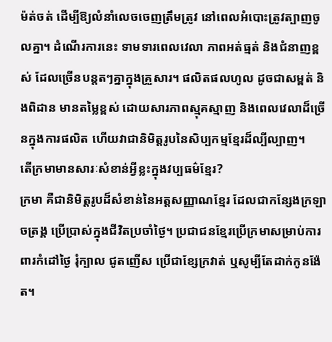ម៉ត់ចត់ ដើម្បីឱ្យលំនាំលេចចេញត្រឹមត្រូវ នៅពេលអំបោះត្រូវត្បាញចូលគ្នា។ ដំណើរការនេះ ទាមទារពេលវេលា ភាពអត់ធ្មត់ និងជំនាញខ្ពស់ ដែលច្រើនបន្តតៗគ្នាក្នុងគ្រួសារ។ ផលិតផលហូល ដូចជាសម្ពត់ និងពិដាន មានតម្លៃខ្ពស់ ដោយសារភាពស្មុគស្មាញ និងពេលវេលាដ៏ច្រើនក្នុងការផលិត ហើយវាជានិមិត្តរូបនៃសិប្បកម្មខ្មែរដ៏ល្បីល្បាញ។
តើក្រមាមានសារៈសំខាន់អ្វីខ្លះក្នុងវប្បធម៌ខ្មែរ?
ក្រមា គឺជានិមិត្តរូបដ៏សំខាន់នៃអត្តសញ្ញាណខ្មែរ ដែលជាកន្សែងក្រឡាចត្រង្គ ប្រើប្រាស់ក្នុងជីវិតប្រចាំថ្ងៃ។ ប្រជាជនខ្មែរប្រើក្រមាសម្រាប់ការពារកំដៅថ្ងៃ រុំក្បាល ជូតញើស ប្រើជាខ្សែក្រវាត់ ឬសូម្បីតែដាក់កូនង៉ែត។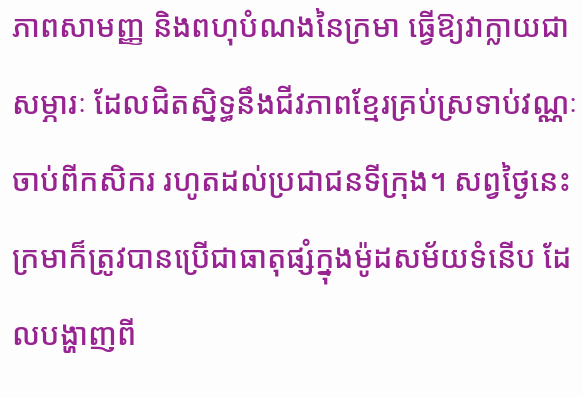ភាពសាមញ្ញ និងពហុបំណងនៃក្រមា ធ្វើឱ្យវាក្លាយជាសម្ភារៈ ដែលជិតស្និទ្ធនឹងជីវភាពខ្មែរគ្រប់ស្រទាប់វណ្ណៈ ចាប់ពីកសិករ រហូតដល់ប្រជាជនទីក្រុង។ សព្វថ្ងៃនេះ ក្រមាក៏ត្រូវបានប្រើជាធាតុផ្សំក្នុងម៉ូដសម័យទំនើប ដែលបង្ហាញពី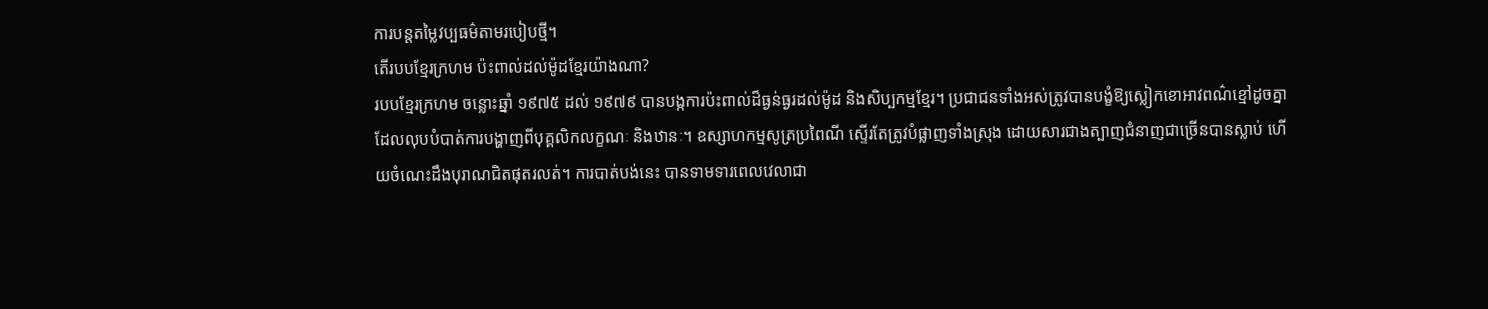ការបន្តតម្លៃវប្បធម៌តាមរបៀបថ្មី។
តើរបបខ្មែរក្រហម ប៉ះពាល់ដល់ម៉ូដខ្មែរយ៉ាងណា?
របបខ្មែរក្រហម ចន្លោះឆ្នាំ ១៩៧៥ ដល់ ១៩៧៩ បានបង្កការប៉ះពាល់ដ៏ធ្ងន់ធ្ងរដល់ម៉ូដ និងសិប្បកម្មខ្មែរ។ ប្រជាជនទាំងអស់ត្រូវបានបង្ខំឱ្យស្លៀកខោអាវពណ៌ខ្មៅដូចគ្នា ដែលលុបបំបាត់ការបង្ហាញពីបុគ្គលិកលក្ខណៈ និងឋានៈ។ ឧស្សាហកម្មសូត្រប្រពៃណី ស្ទើរតែត្រូវបំផ្លាញទាំងស្រុង ដោយសារជាងត្បាញជំនាញជាច្រើនបានស្លាប់ ហើយចំណេះដឹងបុរាណជិតផុតរលត់។ ការបាត់បង់នេះ បានទាមទារពេលវេលាជា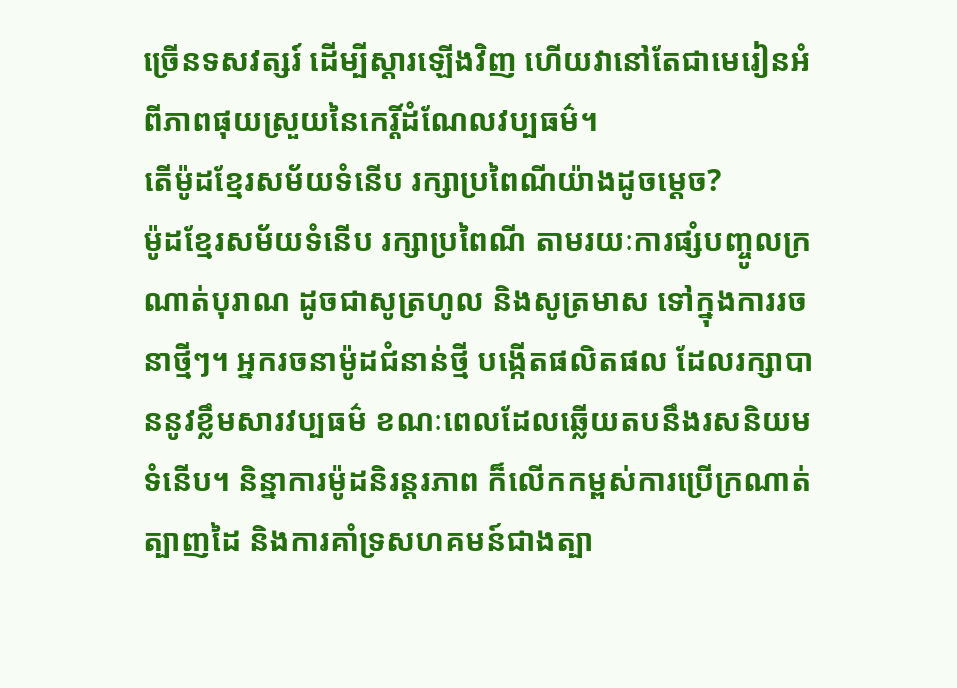ច្រើនទសវត្សរ៍ ដើម្បីស្តារឡើងវិញ ហើយវានៅតែជាមេរៀនអំពីភាពផុយស្រួយនៃកេរ្តិ៍ដំណែលវប្បធម៌។
តើម៉ូដខ្មែរសម័យទំនើប រក្សាប្រពៃណីយ៉ាងដូចម្តេច?
ម៉ូដខ្មែរសម័យទំនើប រក្សាប្រពៃណី តាមរយៈការផ្សំបញ្ចូលក្រណាត់បុរាណ ដូចជាសូត្រហូល និងសូត្រមាស ទៅក្នុងការរចនាថ្មីៗ។ អ្នករចនាម៉ូដជំនាន់ថ្មី បង្កើតផលិតផល ដែលរក្សាបាននូវខ្លឹមសារវប្បធម៌ ខណៈពេលដែលឆ្លើយតបនឹងរសនិយមទំនើប។ និន្នាការម៉ូដនិរន្តរភាព ក៏លើកកម្ពស់ការប្រើក្រណាត់ត្បាញដៃ និងការគាំទ្រសហគមន៍ជាងត្បា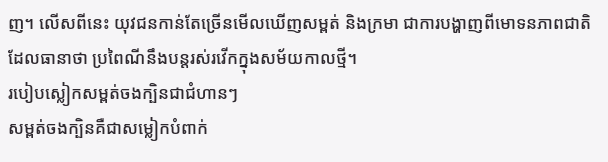ញ។ លើសពីនេះ យុវជនកាន់តែច្រើនមើលឃើញសម្ពត់ និងក្រមា ជាការបង្ហាញពីមោទនភាពជាតិ ដែលធានាថា ប្រពៃណីនឹងបន្តរស់រវើកក្នុងសម័យកាលថ្មី។
របៀបស្លៀកសម្ពត់ចងក្បិនជាជំហានៗ
សម្ពត់ចងក្បិនគឺជាសម្លៀកបំពាក់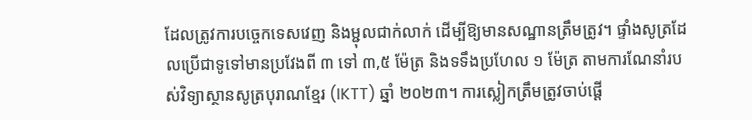ដែលត្រូវការបច្ចេកទេសវេញ និងម្ជុលជាក់លាក់ ដើម្បីឱ្យមានសណ្ឋានត្រឹមត្រូវ។ ផ្ទាំងសូត្រដែលប្រើជាទូទៅមានប្រវែងពី ៣ ទៅ ៣,៥ ម៉ែត្រ និងទទឹងប្រហែល ១ ម៉ែត្រ តាមការណែនាំរបស់វិទ្យាស្ថានសូត្របុរាណខ្មែរ (IKTT) ឆ្នាំ ២០២៣។ ការស្លៀកត្រឹមត្រូវចាប់ផ្តើ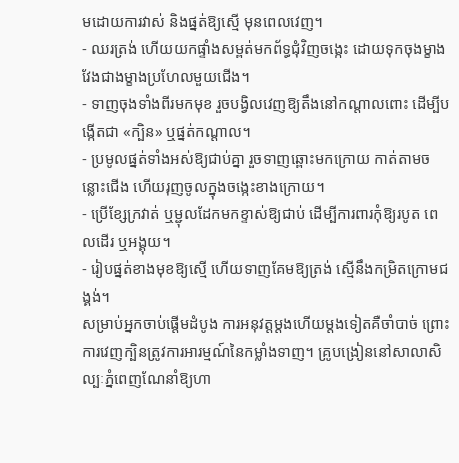មដោយការវាស់ និងផ្នត់ឱ្យស្មើ មុនពេលវេញ។
- ឈរត្រង់ ហើយយកផ្ទាំងសម្ពត់មកព័ទ្ធជុំវិញចង្កេះ ដោយទុកចុងម្ខាងវែងជាងម្ខាងប្រហែលមួយជើង។
- ទាញចុងទាំងពីរមកមុខ រួចបង្វិលវេញឱ្យតឹងនៅកណ្តាលពោះ ដើម្បីបង្កើតជា «ក្បិន» ឬផ្នត់កណ្តាល។
- ប្រមូលផ្នត់ទាំងអស់ឱ្យជាប់គ្នា រួចទាញឆ្ពោះមកក្រោយ កាត់តាមចន្លោះជើង ហើយរុញចូលក្នុងចង្កេះខាងក្រោយ។
- ប្រើខ្សែក្រវាត់ ឬម្ជុលដែកមកខ្ទាស់ឱ្យជាប់ ដើម្បីការពារកុំឱ្យរបូត ពេលដើរ ឬអង្គុយ។
- រៀបផ្នត់ខាងមុខឱ្យស្មើ ហើយទាញគែមឱ្យត្រង់ ស្មើនឹងកម្រិតក្រោមជង្គង់។
សម្រាប់អ្នកចាប់ផ្តើមដំបូង ការអនុវត្តម្តងហើយម្តងទៀតគឺចាំបាច់ ព្រោះការវេញក្បិនត្រូវការអារម្មណ៍នៃកម្លាំងទាញ។ គ្រូបង្រៀននៅសាលាសិល្បៈភ្នំពេញណែនាំឱ្យហា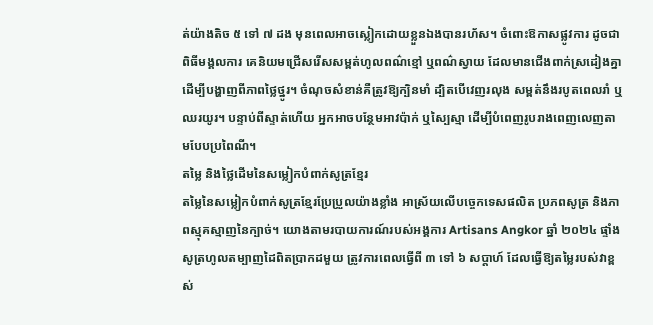ត់យ៉ាងតិច ៥ ទៅ ៧ ដង មុនពេលអាចស្លៀកដោយខ្លួនឯងបានរហ័ស។ ចំពោះឱកាសផ្លូវការ ដូចជាពិធីមង្គលការ គេនិយមជ្រើសរើសសម្ពត់ហូលពណ៌ខ្មៅ ឬពណ៌ស្វាយ ដែលមានជើងពាក់ស្រដៀងគ្នា ដើម្បីបង្ហាញពីភាពថ្លៃថ្នូរ។ ចំណុចសំខាន់គឺត្រូវឱ្យក្បិនមាំ ដ្បិតបើវេញរលុង សម្ពត់នឹងរបូតពេលរាំ ឬឈរយូរ។ បន្ទាប់ពីស្ទាត់ហើយ អ្នកអាចបន្ថែមអាវប៉ាក់ ឬស្បៃស្មា ដើម្បីបំពេញរូបរាងពេញលេញតាមបែបប្រពៃណី។
តម្លៃ និងថ្លៃដើមនៃសម្លៀកបំពាក់សូត្រខ្មែរ
តម្លៃនៃសម្លៀកបំពាក់សូត្រខ្មែរប្រែប្រួលយ៉ាងខ្លាំង អាស្រ័យលើបច្ចេកទេសផលិត ប្រភពសូត្រ និងភាពស្មុគស្មាញនៃក្បាច់។ យោងតាមរបាយការណ៍របស់អង្គការ Artisans Angkor ឆ្នាំ ២០២៤ ផ្ទាំងសូត្រហូលតម្បាញដៃពិតប្រាកដមួយ ត្រូវការពេលធ្វើពី ៣ ទៅ ៦ សប្តាហ៍ ដែលធ្វើឱ្យតម្លៃរបស់វាខ្ពស់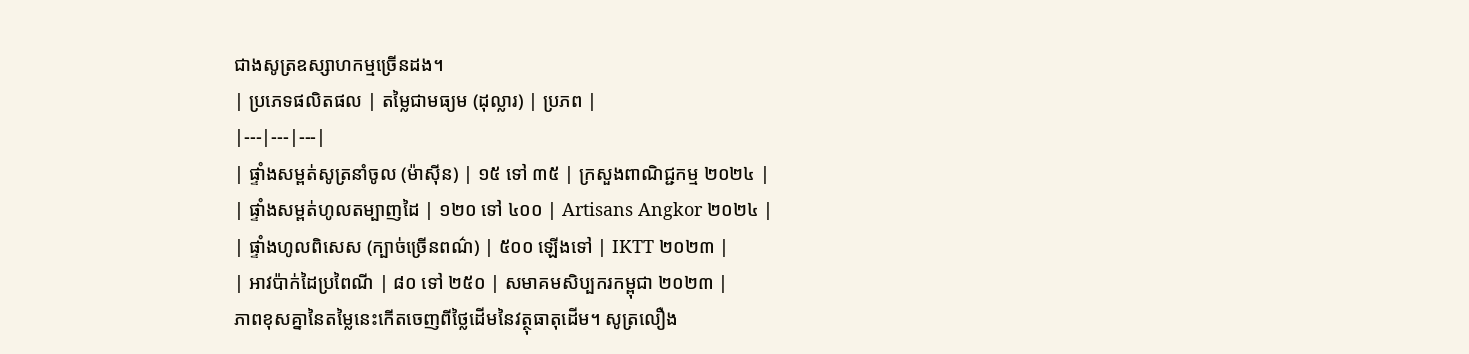ជាងសូត្រឧស្សាហកម្មច្រើនដង។
| ប្រភេទផលិតផល | តម្លៃជាមធ្យម (ដុល្លារ) | ប្រភព |
|---|---|---|
| ផ្ទាំងសម្ពត់សូត្រនាំចូល (ម៉ាស៊ីន) | ១៥ ទៅ ៣៥ | ក្រសួងពាណិជ្ជកម្ម ២០២៤ |
| ផ្ទាំងសម្ពត់ហូលតម្បាញដៃ | ១២០ ទៅ ៤០០ | Artisans Angkor ២០២៤ |
| ផ្ទាំងហូលពិសេស (ក្បាច់ច្រើនពណ៌) | ៥០០ ឡើងទៅ | IKTT ២០២៣ |
| អាវប៉ាក់ដៃប្រពៃណី | ៨០ ទៅ ២៥០ | សមាគមសិប្បករកម្ពុជា ២០២៣ |
ភាពខុសគ្នានៃតម្លៃនេះកើតចេញពីថ្លៃដើមនៃវត្ថុធាតុដើម។ សូត្រលឿង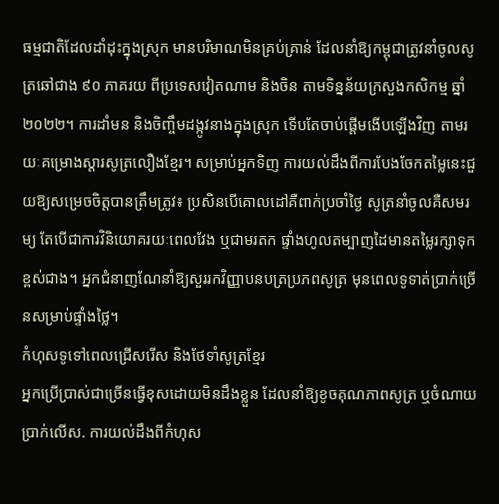ធម្មជាតិដែលដាំដុះក្នុងស្រុក មានបរិមាណមិនគ្រប់គ្រាន់ ដែលនាំឱ្យកម្ពុជាត្រូវនាំចូលសូត្រឆៅជាង ៩០ ភាគរយ ពីប្រទេសវៀតណាម និងចិន តាមទិន្នន័យក្រសួងកសិកម្ម ឆ្នាំ ២០២២។ ការដាំមន និងចិញ្ចឹមដង្កូវនាងក្នុងស្រុក ទើបតែចាប់ផ្តើមងើបឡើងវិញ តាមរយៈគម្រោងស្ដារសូត្រលឿងខ្មែរ។ សម្រាប់អ្នកទិញ ការយល់ដឹងពីការបែងចែកតម្លៃនេះជួយឱ្យសម្រេចចិត្តបានត្រឹមត្រូវ៖ ប្រសិនបើគោលដៅគឺពាក់ប្រចាំថ្ងៃ សូត្រនាំចូលគឺសមរម្យ តែបើជាការវិនិយោគរយៈពេលវែង ឬជាមរតក ផ្ទាំងហូលតម្បាញដៃមានតម្លៃរក្សាទុកខ្ពស់ជាង។ អ្នកជំនាញណែនាំឱ្យសួររកវិញ្ញាបនបត្រប្រភពសូត្រ មុនពេលទូទាត់ប្រាក់ច្រើនសម្រាប់ផ្ទាំងថ្លៃ។
កំហុសទូទៅពេលជ្រើសរើស និងថែទាំសូត្រខ្មែរ
អ្នកប្រើប្រាស់ជាច្រើនធ្វើខុសដោយមិនដឹងខ្លួន ដែលនាំឱ្យខូចគុណភាពសូត្រ ឬចំណាយប្រាក់លើស. ការយល់ដឹងពីកំហុស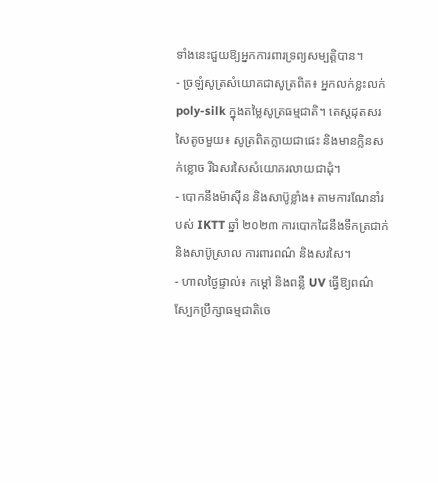ទាំងនេះជួយឱ្យអ្នកការពារទ្រព្យសម្បត្តិបាន។
- ច្រឡំសូត្រសំយោគជាសូត្រពិត៖ អ្នកលក់ខ្លះលក់ poly-silk ក្នុងតម្លៃសូត្រធម្មជាតិ។ តេស្តដុតសរសៃតូចមួយ៖ សូត្រពិតក្លាយជាផេះ និងមានក្លិនសក់ខ្លោច រីឯសរសៃសំយោគរលាយជាដុំ។
- បោកនឹងម៉ាស៊ីន និងសាប៊ូខ្លាំង៖ តាមការណែនាំរបស់ IKTT ឆ្នាំ ២០២៣ ការបោកដៃនឹងទឹកត្រជាក់ និងសាប៊ូស្រាល ការពារពណ៌ និងសរសៃ។
- ហាលថ្ងៃផ្ទាល់៖ កម្តៅ និងពន្លឺ UV ធ្វើឱ្យពណ៌ស្បែកប្រឹក្សាធម្មជាតិចេ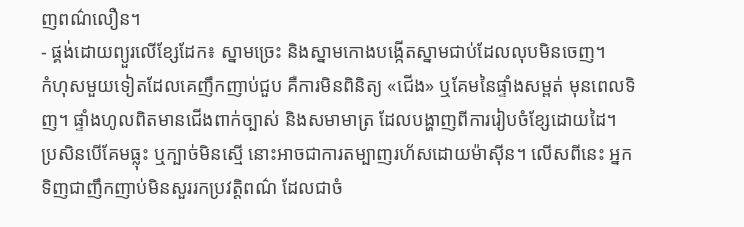ញពណ៌លឿន។
- ផ្គង់ដោយព្យួរលើខ្សែដែក៖ ស្នាមច្រេះ និងស្នាមកោងបង្កើតស្នាមជាប់ដែលលុបមិនចេញ។
កំហុសមួយទៀតដែលគេញឹកញាប់ជួប គឺការមិនពិនិត្យ «ជើង» ឬគែមនៃផ្ទាំងសម្ពត់ មុនពេលទិញ។ ផ្ទាំងហូលពិតមានជើងពាក់ច្បាស់ និងសមាមាត្រ ដែលបង្ហាញពីការរៀបចំខ្សែដោយដៃ។ ប្រសិនបើគែមធ្លុះ ឬក្បាច់មិនស្មើ នោះអាចជាការតម្បាញរហ័សដោយម៉ាស៊ីន។ លើសពីនេះ អ្នកទិញជាញឹកញាប់មិនសួររកប្រវត្តិពណ៌ ដែលជាចំ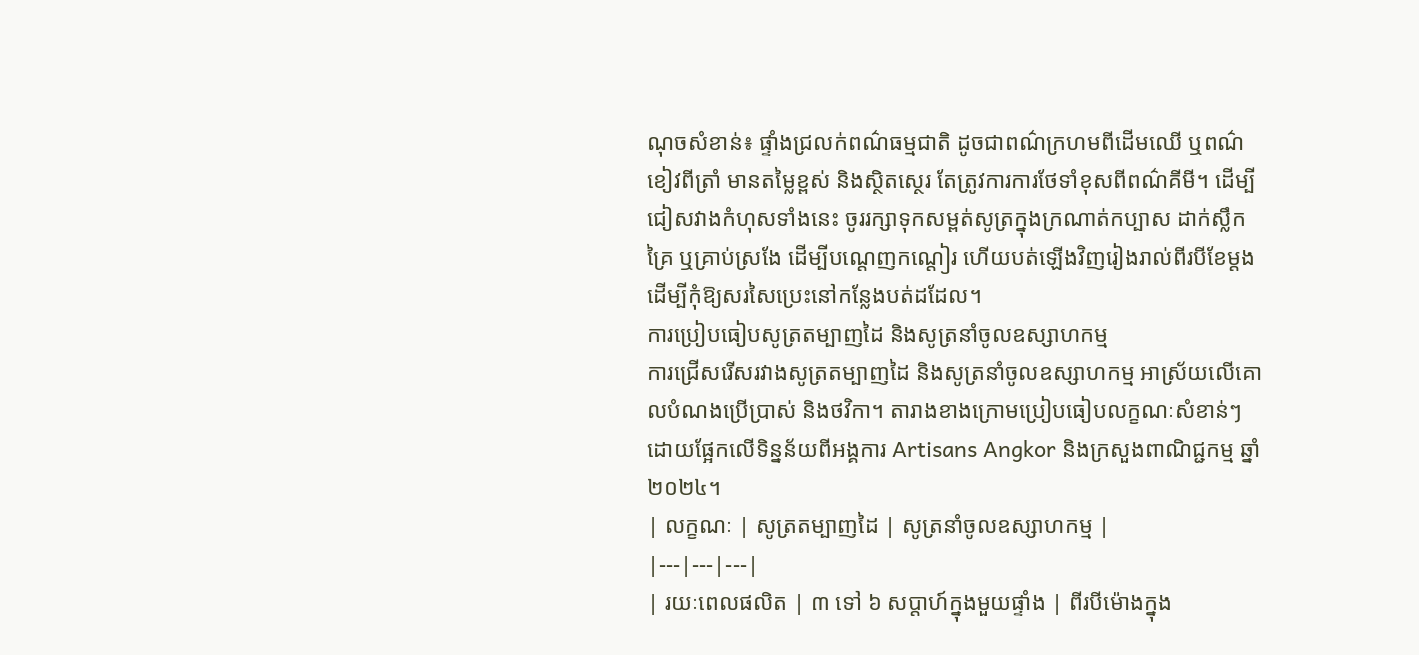ណុចសំខាន់៖ ផ្ទាំងជ្រលក់ពណ៌ធម្មជាតិ ដូចជាពណ៌ក្រហមពីដើមឈើ ឬពណ៌ខៀវពីត្រាំ មានតម្លៃខ្ពស់ និងស្ថិតស្ថេរ តែត្រូវការការថែទាំខុសពីពណ៌គីមី។ ដើម្បីជៀសវាងកំហុសទាំងនេះ ចូររក្សាទុកសម្ពត់សូត្រក្នុងក្រណាត់កប្បាស ដាក់ស្លឹកគ្រៃ ឬគ្រាប់ស្រងែ ដើម្បីបណ្តេញកណ្តៀរ ហើយបត់ឡើងវិញរៀងរាល់ពីរបីខែម្តង ដើម្បីកុំឱ្យសរសៃប្រេះនៅកន្លែងបត់ដដែល។
ការប្រៀបធៀបសូត្រតម្បាញដៃ និងសូត្រនាំចូលឧស្សាហកម្ម
ការជ្រើសរើសរវាងសូត្រតម្បាញដៃ និងសូត្រនាំចូលឧស្សាហកម្ម អាស្រ័យលើគោលបំណងប្រើប្រាស់ និងថវិកា។ តារាងខាងក្រោមប្រៀបធៀបលក្ខណៈសំខាន់ៗ ដោយផ្អែកលើទិន្នន័យពីអង្គការ Artisans Angkor និងក្រសួងពាណិជ្ជកម្ម ឆ្នាំ ២០២៤។
| លក្ខណៈ | សូត្រតម្បាញដៃ | សូត្រនាំចូលឧស្សាហកម្ម |
|---|---|---|
| រយៈពេលផលិត | ៣ ទៅ ៦ សប្តាហ៍ក្នុងមួយផ្ទាំង | ពីរបីម៉ោងក្នុង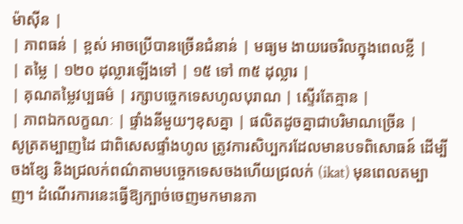ម៉ាស៊ីន |
| ភាពធន់ | ខ្ពស់ អាចប្រើបានច្រើនជំនាន់ | មធ្យម ងាយរេចរិលក្នុងពេលខ្លី |
| តម្លៃ | ១២០ ដុល្លារឡើងទៅ | ១៥ ទៅ ៣៥ ដុល្លារ |
| គុណតម្លៃវប្បធម៌ | រក្សាបច្ចេកទេសហូលបុរាណ | ស្ទើរតែគ្មាន |
| ភាពឯកលក្ខណៈ | ផ្ទាំងនីមួយៗខុសគ្នា | ផលិតដូចគ្នាជាបរិមាណច្រើន |
សូត្រតម្បាញដៃ ជាពិសេសផ្ទាំងហូល ត្រូវការសិប្បករដែលមានបទពិសោធន៍ ដើម្បីចងខ្សែ និងជ្រលក់ពណ៌តាមបច្ចេកទេសចងហើយជ្រលក់ (ikat) មុនពេលតម្បាញ។ ដំណើរការនេះធ្វើឱ្យក្បាច់ចេញមកមានភា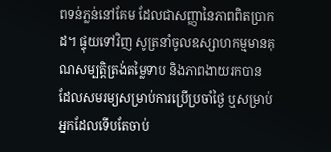ពទន់ភ្លន់នៅគែម ដែលជាសញ្ញានៃភាពពិតប្រាកដ។ ផ្ទុយទៅវិញ សូត្រនាំចូលឧស្សាហកម្មមានគុណសម្បត្តិត្រង់តម្លៃទាប និងភាពងាយរកបាន ដែលសមរម្យសម្រាប់ការប្រើប្រចាំថ្ងៃ ឬសម្រាប់អ្នកដែលទើបតែចាប់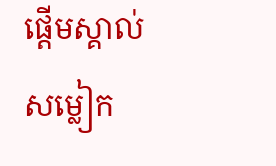ផ្តើមស្គាល់សម្លៀក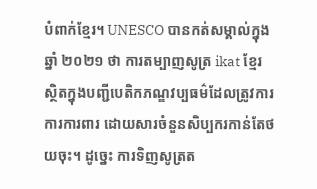បំពាក់ខ្មែរ។ UNESCO បានកត់សម្គាល់ក្នុងឆ្នាំ ២០២១ ថា ការតម្បាញសូត្រ ikat ខ្មែរ ស្ថិតក្នុងបញ្ជីបេតិកភណ្ឌវប្បធម៌ដែលត្រូវការការការពារ ដោយសារចំនួនសិប្បករកាន់តែថយចុះ។ ដូច្នេះ ការទិញសូត្រត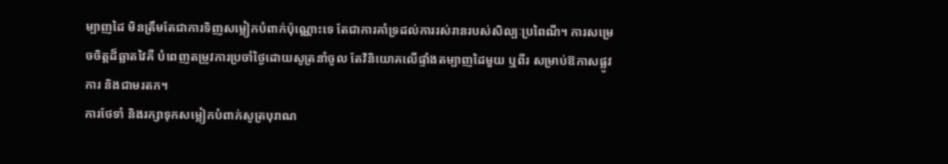ម្បាញដៃ មិនត្រឹមតែជាការទិញសម្លៀកបំពាក់ប៉ុណ្ណោះទេ តែជាការគាំទ្រដល់ការរស់រានរបស់សិល្បៈប្រពៃណី។ ការសម្រេចចិត្តដ៏ឆ្លាតវៃគឺ បំពេញតម្រូវការប្រចាំថ្ងៃដោយសូត្រនាំចូល តែវិនិយោគលើផ្ទាំងតម្បាញដៃមួយ ឬពីរ សម្រាប់ឱកាសផ្លូវការ និងជាមរតក។
ការថែទាំ និងរក្សាទុកសម្លៀកបំពាក់សូត្របុរាណ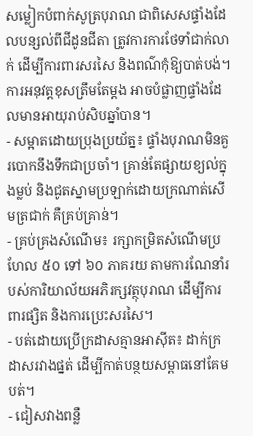សម្លៀកបំពាក់សូត្របុរាណ ជាពិសេសផ្ទាំងដែលបន្សល់ពីជីដូនជីតា ត្រូវការការថែទាំជាក់លាក់ ដើម្បីការពារសរសៃ និងពណ៌កុំឱ្យបាត់បង់។ ការអនុវត្តខុសត្រឹមតែម្តង អាចបំផ្លាញផ្ទាំងដែលមានអាយុរាប់សិបឆ្នាំបាន។
- សម្អាតដោយប្រុងប្រយ័ត្ន៖ ផ្ទាំងបុរាណមិនគួរបោកនឹងទឹកជាប្រចាំ។ គ្រាន់តែផ្សាយខ្យល់ក្នុងម្លប់ និងជូតស្នាមប្រឡាក់ដោយក្រណាត់សើមត្រជាក់ គឺគ្រប់គ្រាន់។
- គ្រប់គ្រងសំណើម៖ រក្សាកម្រិតសំណើមប្រហែល ៥០ ទៅ ៦០ ភាគរយ តាមការណែនាំរបស់ការិយាល័យអភិរក្សវត្ថុបុរាណ ដើម្បីការពារផ្សិត និងការប្រេះសរសៃ។
- បត់ដោយប្រើក្រដាសគ្មានអាស៊ីត៖ ដាក់ក្រដាសរវាងផ្នត់ ដើម្បីកាត់បន្ថយសម្ពាធនៅគែមបត់។
- ជៀសវាងពន្លឺ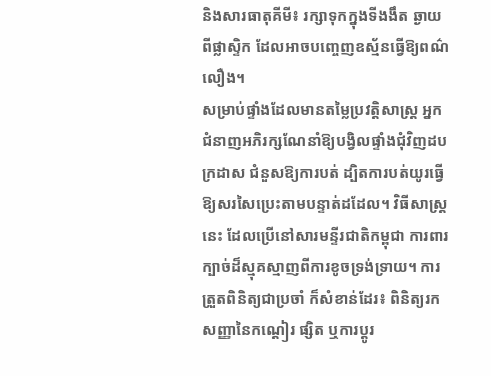និងសារធាតុគីមី៖ រក្សាទុកក្នុងទីងងឹត ឆ្ងាយពីផ្លាស្ទិក ដែលអាចបញ្ចេញឧស្ម័នធ្វើឱ្យពណ៌លឿង។
សម្រាប់ផ្ទាំងដែលមានតម្លៃប្រវត្តិសាស្ត្រ អ្នកជំនាញអភិរក្សណែនាំឱ្យបង្វិលផ្ទាំងជុំវិញដបក្រដាស ជំនួសឱ្យការបត់ ដ្បិតការបត់យូរធ្វើឱ្យសរសៃប្រេះតាមបន្ទាត់ដដែល។ វិធីសាស្ត្រនេះ ដែលប្រើនៅសារមន្ទីរជាតិកម្ពុជា ការពារក្បាច់ដ៏ស្មុគស្មាញពីការខូចទ្រង់ទ្រាយ។ ការត្រួតពិនិត្យជាប្រចាំ ក៏សំខាន់ដែរ៖ ពិនិត្យរកសញ្ញានៃកណ្តៀរ ផ្សិត ឬការប្តូរ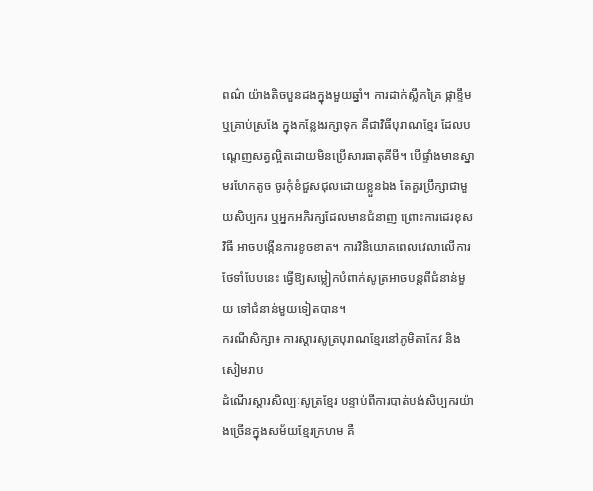ពណ៌ យ៉ាងតិចបួនដងក្នុងមួយឆ្នាំ។ ការដាក់ស្លឹកគ្រៃ ផ្កាខ្ទឹម ឬគ្រាប់ស្រងែ ក្នុងកន្លែងរក្សាទុក គឺជាវិធីបុរាណខ្មែរ ដែលបណ្តេញសត្វល្អិតដោយមិនប្រើសារធាតុគីមី។ បើផ្ទាំងមានស្នាមរហែកតូច ចូរកុំខំជួសជុលដោយខ្លួនឯង តែគួរប្រឹក្សាជាមួយសិប្បករ ឬអ្នកអភិរក្សដែលមានជំនាញ ព្រោះការដេរខុសវិធី អាចបង្កើនការខូចខាត។ ការវិនិយោគពេលវេលាលើការថែទាំបែបនេះ ធ្វើឱ្យសម្លៀកបំពាក់សូត្រអាចបន្តពីជំនាន់មួយ ទៅជំនាន់មួយទៀតបាន។
ករណីសិក្សា៖ ការស្តារសូត្របុរាណខ្មែរនៅភូមិតាកែវ និងសៀមរាប
ដំណើរស្តារសិល្បៈសូត្រខ្មែរ បន្ទាប់ពីការបាត់បង់សិប្បករយ៉ាងច្រើនក្នុងសម័យខ្មែរក្រហម គឺ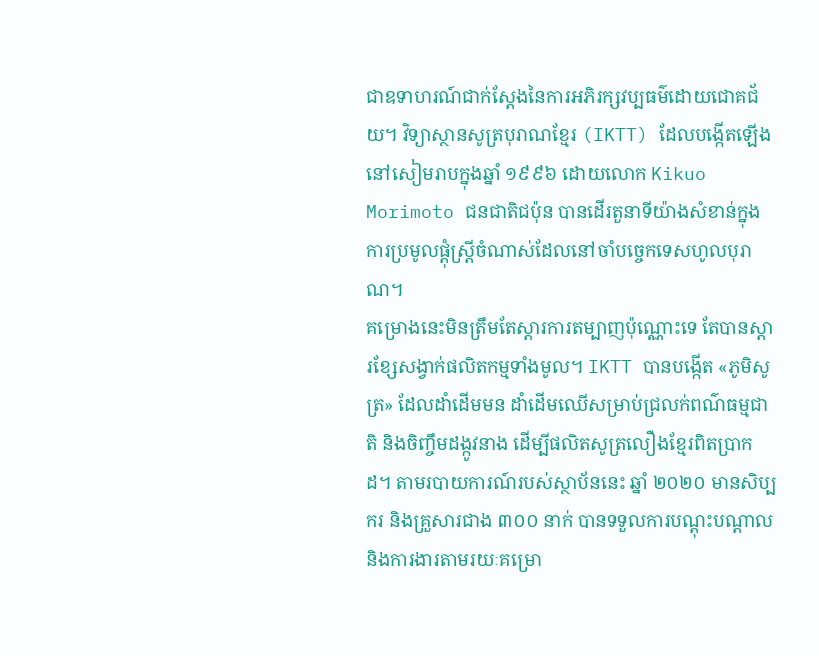ជាឧទាហរណ៍ជាក់ស្តែងនៃការអភិរក្សវប្បធម៌ដោយជោគជ័យ។ វិទ្យាស្ថានសូត្របុរាណខ្មែរ (IKTT) ដែលបង្កើតឡើងនៅសៀមរាបក្នុងឆ្នាំ ១៩៩៦ ដោយលោក Kikuo Morimoto ជនជាតិជប៉ុន បានដើរតួនាទីយ៉ាងសំខាន់ក្នុងការប្រមូលផ្តុំស្ត្រីចំណាស់ដែលនៅចាំបច្ចេកទេសហូលបុរាណ។
គម្រោងនេះមិនត្រឹមតែស្តារការតម្បាញប៉ុណ្ណោះទេ តែបានស្តារខ្សែសង្វាក់ផលិតកម្មទាំងមូល។ IKTT បានបង្កើត «ភូមិសូត្រ» ដែលដាំដើមមន ដាំដើមឈើសម្រាប់ជ្រលក់ពណ៌ធម្មជាតិ និងចិញ្ចឹមដង្កូវនាង ដើម្បីផលិតសូត្រលឿងខ្មែរពិតប្រាកដ។ តាមរបាយការណ៍របស់ស្ថាប័ននេះ ឆ្នាំ ២០២០ មានសិប្បករ និងគ្រួសារជាង ៣០០ នាក់ បានទទួលការបណ្តុះបណ្តាល និងការងារតាមរយៈគម្រោ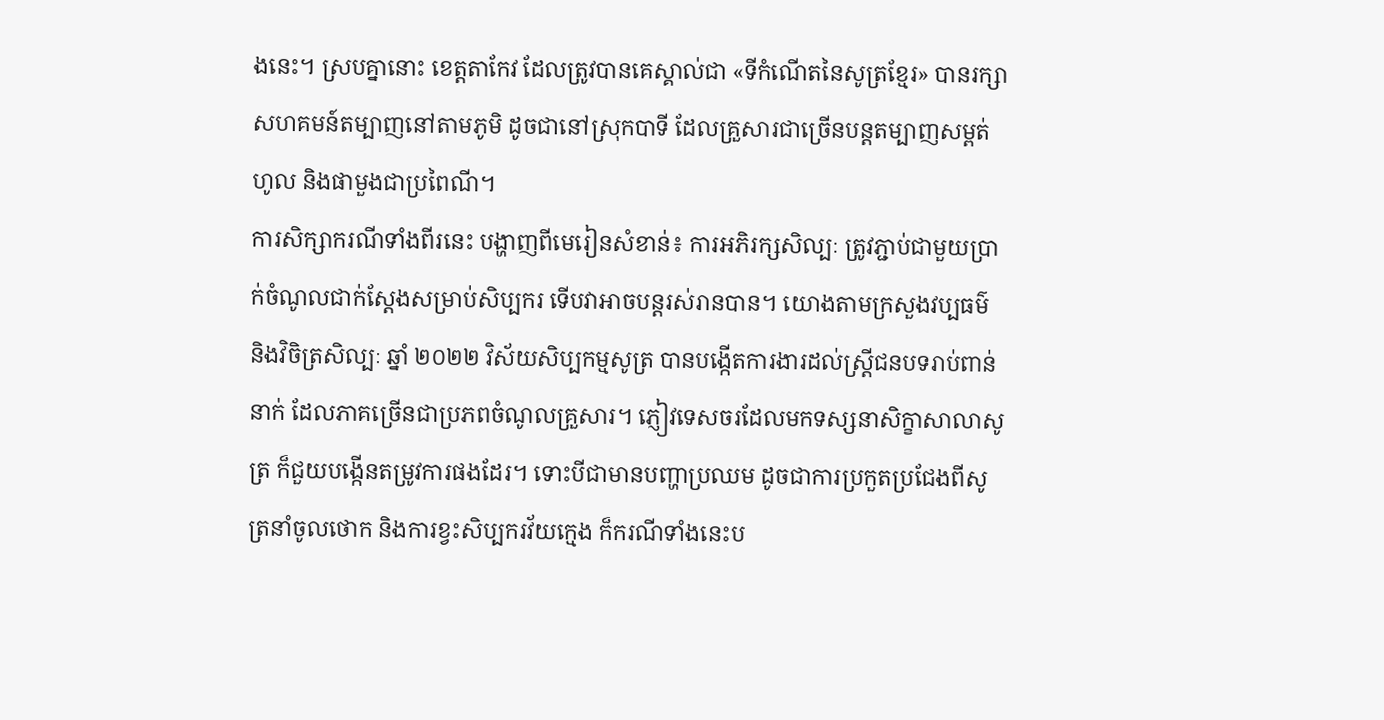ងនេះ។ ស្របគ្នានោះ ខេត្តតាកែវ ដែលត្រូវបានគេស្គាល់ជា «ទីកំណើតនៃសូត្រខ្មែរ» បានរក្សាសហគមន៍តម្បាញនៅតាមភូមិ ដូចជានៅស្រុកបាទី ដែលគ្រួសារជាច្រើនបន្តតម្បាញសម្ពត់ហូល និងផាមួងជាប្រពៃណី។
ការសិក្សាករណីទាំងពីរនេះ បង្ហាញពីមេរៀនសំខាន់៖ ការអភិរក្សសិល្បៈ ត្រូវភ្ជាប់ជាមួយប្រាក់ចំណូលជាក់ស្តែងសម្រាប់សិប្បករ ទើបវាអាចបន្តរស់រានបាន។ យោងតាមក្រសួងវប្បធម៌ និងវិចិត្រសិល្បៈ ឆ្នាំ ២០២២ វិស័យសិប្បកម្មសូត្រ បានបង្កើតការងារដល់ស្ត្រីជនបទរាប់ពាន់នាក់ ដែលភាគច្រើនជាប្រភពចំណូលគ្រួសារ។ ភ្ញៀវទេសចរដែលមកទស្សនាសិក្ខាសាលាសូត្រ ក៏ជួយបង្កើនតម្រូវការផងដែរ។ ទោះបីជាមានបញ្ហាប្រឈម ដូចជាការប្រកួតប្រជែងពីសូត្រនាំចូលថោក និងការខ្វះសិប្បករវ័យក្មេង ក៏ករណីទាំងនេះប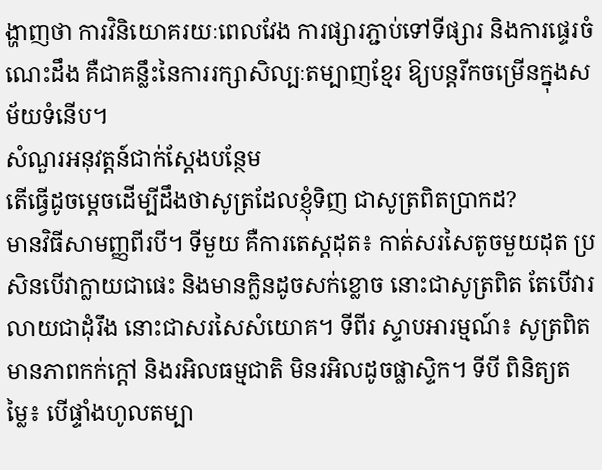ង្ហាញថា ការវិនិយោគរយៈពេលវែង ការផ្សារភ្ជាប់ទៅទីផ្សារ និងការផ្ទេរចំណេះដឹង គឺជាគន្លឹះនៃការរក្សាសិល្បៈតម្បាញខ្មែរ ឱ្យបន្តរីកចម្រើនក្នុងសម័យទំនើប។
សំណួរអនុវត្តន៍ជាក់ស្តែងបន្ថែម
តើធ្វើដូចម្តេចដើម្បីដឹងថាសូត្រដែលខ្ញុំទិញ ជាសូត្រពិតប្រាកដ?
មានវិធីសាមញ្ញពីរបី។ ទីមួយ គឺការតេស្តដុត៖ កាត់សរសៃតូចមួយដុត ប្រសិនបើវាក្លាយជាផេះ និងមានក្លិនដូចសក់ខ្លោច នោះជាសូត្រពិត តែបើវារលាយជាដុំរឹង នោះជាសរសៃសំយោគ។ ទីពីរ ស្ទាបអារម្មណ៍៖ សូត្រពិតមានភាពកក់ក្តៅ និងរអិលធម្មជាតិ មិនរអិលដូចផ្លាស្ទិក។ ទីបី ពិនិត្យតម្លៃ៖ បើផ្ទាំងហូលតម្បា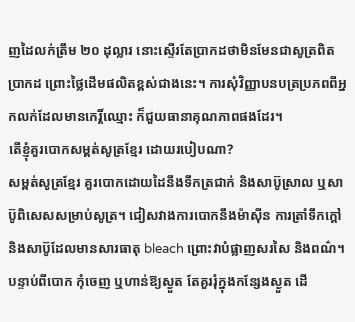ញដៃលក់ត្រឹម ២០ ដុល្លារ នោះស្ទើរតែប្រាកដថាមិនមែនជាសូត្រពិតប្រាកដ ព្រោះថ្លៃដើមផលិតខ្ពស់ជាងនេះ។ ការសុំវិញ្ញាបនបត្រប្រភពពីអ្នកលក់ដែលមានកេរ្តិ៍ឈ្មោះ ក៏ជួយធានាគុណភាពផងដែរ។
តើខ្ញុំគួរបោកសម្ពត់សូត្រខ្មែរ ដោយរបៀបណា?
សម្ពត់សូត្រខ្មែរ គួរបោកដោយដៃនឹងទឹកត្រជាក់ និងសាប៊ូស្រាល ឬសាប៊ូពិសេសសម្រាប់សូត្រ។ ជៀសវាងការបោកនឹងម៉ាស៊ីន ការត្រាំទឹកក្តៅ និងសាប៊ូដែលមានសារធាតុ bleach ព្រោះវាបំផ្លាញសរសៃ និងពណ៌។ បន្ទាប់ពីបោក កុំចេញ ឬហាន់ឱ្យស្ងួត តែគួររុំក្នុងកន្សែងស្ងួត ដើ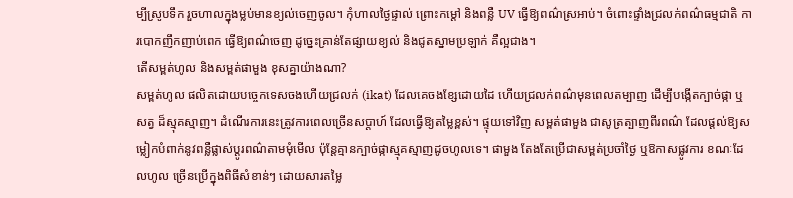ម្បីស្រូបទឹក រួចហាលក្នុងម្លប់មានខ្យល់ចេញចូល។ កុំហាលថ្ងៃផ្ទាល់ ព្រោះកម្តៅ និងពន្លឺ UV ធ្វើឱ្យពណ៌ស្រអាប់។ ចំពោះផ្ទាំងជ្រលក់ពណ៌ធម្មជាតិ ការបោកញឹកញាប់ពេក ធ្វើឱ្យពណ៌ចេញ ដូច្នេះគ្រាន់តែផ្សាយខ្យល់ និងជូតស្នាមប្រឡាក់ គឺល្អជាង។
តើសម្ពត់ហូល និងសម្ពត់ផាមួង ខុសគ្នាយ៉ាងណា?
សម្ពត់ហូល ផលិតដោយបច្ចេកទេសចងហើយជ្រលក់ (ikat) ដែលគេចងខ្សែដោយដៃ ហើយជ្រលក់ពណ៌មុនពេលតម្បាញ ដើម្បីបង្កើតក្បាច់ផ្កា ឬសត្វ ដ៏ស្មុគស្មាញ។ ដំណើរការនេះត្រូវការពេលច្រើនសប្តាហ៍ ដែលធ្វើឱ្យតម្លៃខ្ពស់។ ផ្ទុយទៅវិញ សម្ពត់ផាមួង ជាសូត្រត្បាញពីរពណ៌ ដែលផ្តល់ឱ្យសម្លៀកបំពាក់នូវពន្លឺផ្លាស់ប្តូរពណ៌តាមមុំមើល ប៉ុន្តែគ្មានក្បាច់ផ្កាស្មុគស្មាញដូចហូលទេ។ ផាមួង តែងតែប្រើជាសម្ពត់ប្រចាំថ្ងៃ ឬឱកាសផ្លូវការ ខណៈដែលហូល ច្រើនប្រើក្នុងពិធីសំខាន់ៗ ដោយសារតម្លៃ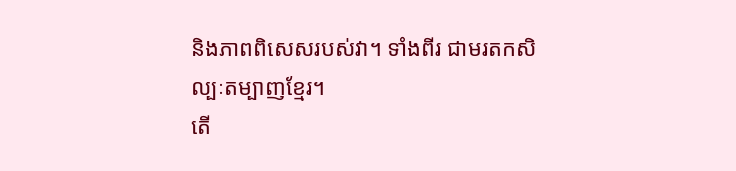និងភាពពិសេសរបស់វា។ ទាំងពីរ ជាមរតកសិល្បៈតម្បាញខ្មែរ។
តើ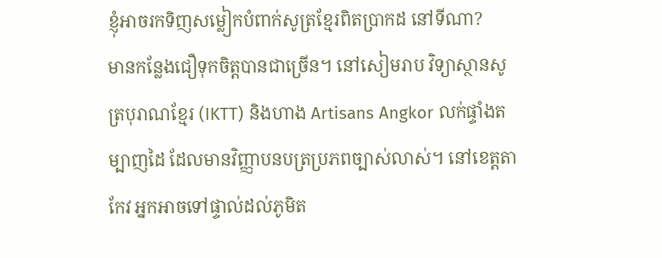ខ្ញុំអាចរកទិញសម្លៀកបំពាក់សូត្រខ្មែរពិតប្រាកដ នៅទីណា?
មានកន្លែងជឿទុកចិត្តបានជាច្រើន។ នៅសៀមរាប វិទ្យាស្ថានសូត្របុរាណខ្មែរ (IKTT) និងហាង Artisans Angkor លក់ផ្ទាំងតម្បាញដៃ ដែលមានវិញ្ញាបនបត្រប្រភពច្បាស់លាស់។ នៅខេត្តតាកែវ អ្នកអាចទៅផ្ទាល់ដល់ភូមិត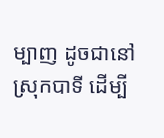ម្បាញ ដូចជានៅស្រុកបាទី ដើម្បី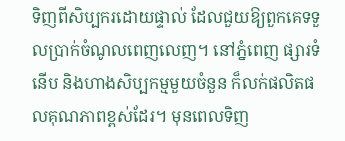ទិញពីសិប្បករដោយផ្ទាល់ ដែលជួយឱ្យពួកគេទទួលប្រាក់ចំណូលពេញលេញ។ នៅភ្នំពេញ ផ្សារទំនើប និងហាងសិប្បកម្មមួយចំនួន ក៏លក់ផលិតផលគុណភាពខ្ពស់ដែរ។ មុនពេលទិញ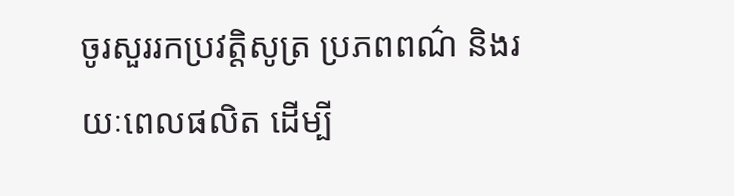ចូរសួររកប្រវត្តិសូត្រ ប្រភពពណ៌ និងរយៈពេលផលិត ដើម្បី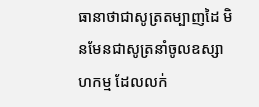ធានាថាជាសូត្រតម្បាញដៃ មិនមែនជាសូត្រនាំចូលឧស្សាហកម្ម ដែលលក់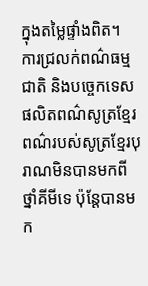ក្នុងតម្លៃផ្ទាំងពិត។
ការជ្រលក់ពណ៌ធម្មជាតិ និងបច្ចេកទេសផលិតពណ៌សូត្រខ្មែរ
ពណ៌របស់សូត្រខ្មែរបុរាណមិនបានមកពីថ្នាំគីមីទេ ប៉ុន្តែបានមក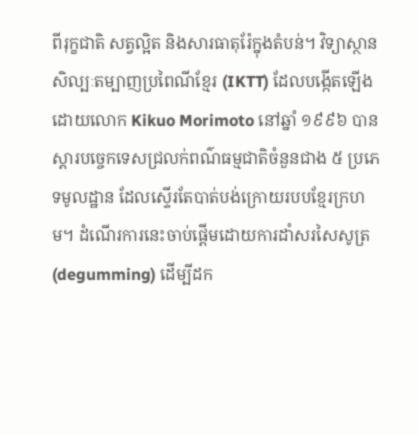ពីរុក្ខជាតិ សត្វល្អិត និងសារធាតុរ៉ែក្នុងតំបន់។ វិទ្យាស្ថានសិល្បៈតម្បាញប្រពៃណីខ្មែរ (IKTT) ដែលបង្កើតឡើងដោយលោក Kikuo Morimoto នៅឆ្នាំ ១៩៩៦ បានស្តារបច្ចេកទេសជ្រលក់ពណ៌ធម្មជាតិចំនួនជាង ៥ ប្រភេទមូលដ្ឋាន ដែលស្ទើរតែបាត់បង់ក្រោយរបបខ្មែរក្រហម។ ដំណើរការនេះចាប់ផ្តើមដោយការដាំសរសៃសូត្រ (degumming) ដើម្បីដក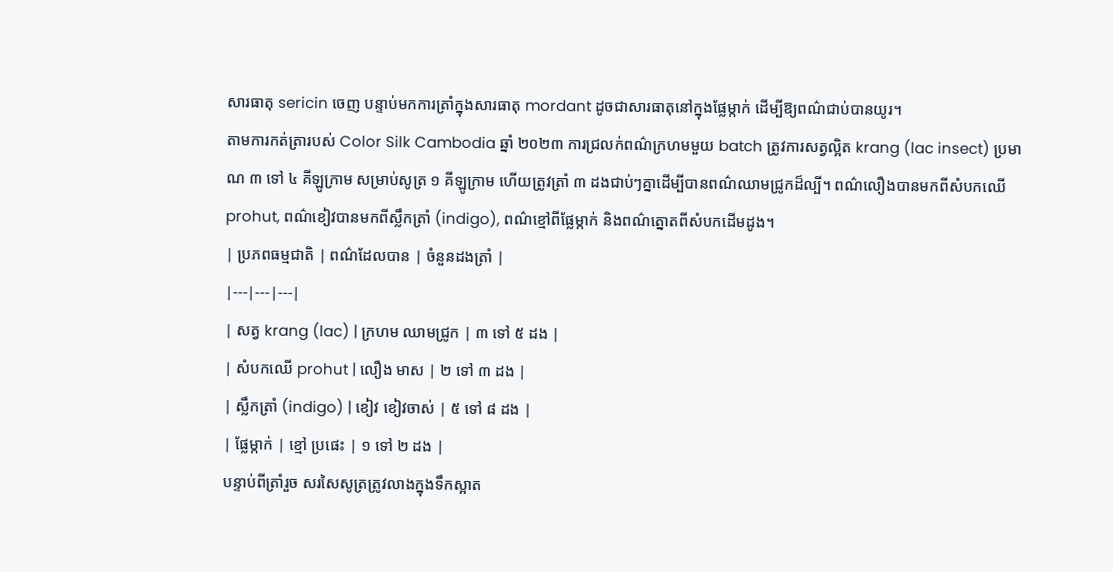សារធាតុ sericin ចេញ បន្ទាប់មកការត្រាំក្នុងសារធាតុ mordant ដូចជាសារធាតុនៅក្នុងផ្លែម្កាក់ ដើម្បីឱ្យពណ៌ជាប់បានយូរ។
តាមការកត់ត្រារបស់ Color Silk Cambodia ឆ្នាំ ២០២៣ ការជ្រលក់ពណ៌ក្រហមមួយ batch ត្រូវការសត្វល្អិត krang (lac insect) ប្រមាណ ៣ ទៅ ៤ គីឡូក្រាម សម្រាប់សូត្រ ១ គីឡូក្រាម ហើយត្រូវត្រាំ ៣ ដងជាប់ៗគ្នាដើម្បីបានពណ៌ឈាមជ្រូកដ៏ល្បី។ ពណ៌លឿងបានមកពីសំបកឈើ prohut, ពណ៌ខៀវបានមកពីស្លឹកត្រាំ (indigo), ពណ៌ខ្មៅពីផ្លែម្កាក់ និងពណ៌ត្នោតពីសំបកដើមដូង។
| ប្រភពធម្មជាតិ | ពណ៌ដែលបាន | ចំនួនដងត្រាំ |
|---|---|---|
| សត្វ krang (lac) | ក្រហម ឈាមជ្រូក | ៣ ទៅ ៥ ដង |
| សំបកឈើ prohut | លឿង មាស | ២ ទៅ ៣ ដង |
| ស្លឹកត្រាំ (indigo) | ខៀវ ខៀវចាស់ | ៥ ទៅ ៨ ដង |
| ផ្លែម្កាក់ | ខ្មៅ ប្រផេះ | ១ ទៅ ២ ដង |
បន្ទាប់ពីត្រាំរួច សរសៃសូត្រត្រូវលាងក្នុងទឹកស្អាត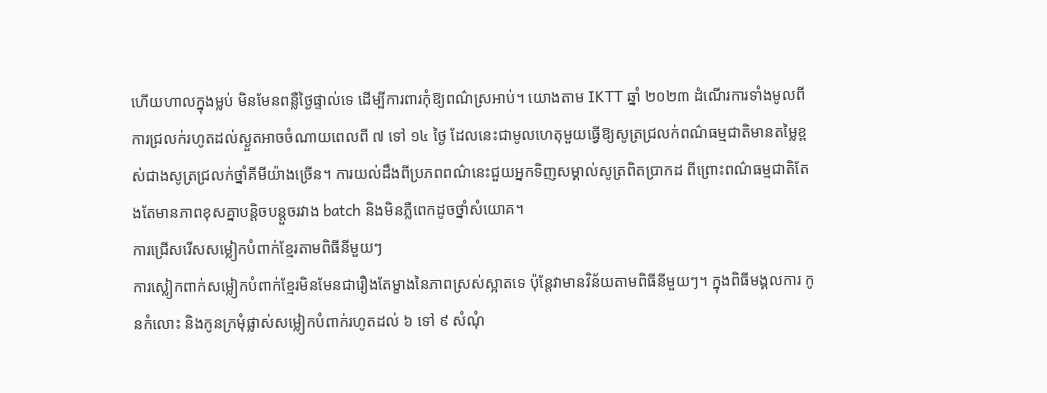ហើយហាលក្នុងម្លប់ មិនមែនពន្លឺថ្ងៃផ្ទាល់ទេ ដើម្បីការពារកុំឱ្យពណ៌ស្រអាប់។ យោងតាម IKTT ឆ្នាំ ២០២៣ ដំណើរការទាំងមូលពីការជ្រលក់រហូតដល់ស្ងួតអាចចំណាយពេលពី ៧ ទៅ ១៤ ថ្ងៃ ដែលនេះជាមូលហេតុមួយធ្វើឱ្យសូត្រជ្រលក់ពណ៌ធម្មជាតិមានតម្លៃខ្ពស់ជាងសូត្រជ្រលក់ថ្នាំគីមីយ៉ាងច្រើន។ ការយល់ដឹងពីប្រភពពណ៌នេះជួយអ្នកទិញសម្គាល់សូត្រពិតប្រាកដ ពីព្រោះពណ៌ធម្មជាតិតែងតែមានភាពខុសគ្នាបន្តិចបន្តួចរវាង batch និងមិនភ្លឺពេកដូចថ្នាំសំយោគ។
ការជ្រើសរើសសម្លៀកបំពាក់ខ្មែរតាមពិធីនីមួយៗ
ការស្លៀកពាក់សម្លៀកបំពាក់ខ្មែរមិនមែនជារឿងតែម្ខាងនៃភាពស្រស់ស្អាតទេ ប៉ុន្តែវាមានវិន័យតាមពិធីនីមួយៗ។ ក្នុងពិធីមង្គលការ កូនកំលោះ និងកូនក្រមុំផ្លាស់សម្លៀកបំពាក់រហូតដល់ ៦ ទៅ ៩ សំណុំ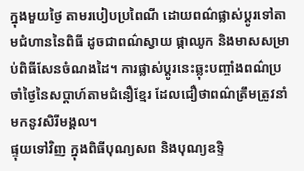ក្នុងមួយថ្ងៃ តាមរបៀបប្រពៃណី ដោយពណ៌ផ្លាស់ប្តូរទៅតាមជំហាននៃពិធី ដូចជាពណ៌ស្វាយ ផ្កាឈូក និងមាសសម្រាប់ពិធីសែនចំណងដៃ។ ការផ្លាស់ប្តូរនេះឆ្លុះបញ្ចាំងពណ៌ប្រចាំថ្ងៃនៃសប្តាហ៍តាមជំនឿខ្មែរ ដែលជឿថាពណ៌ត្រឹមត្រូវនាំមកនូវសិរីមង្គល។
ផ្ទុយទៅវិញ ក្នុងពិធីបុណ្យសព និងបុណ្យឧទ្ទិ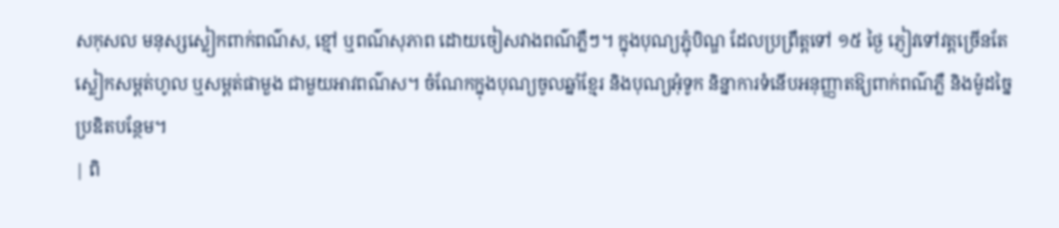សកុសល មនុស្សស្លៀកពាក់ពណ៌ស, ខ្មៅ ឬពណ៌សុភាព ដោយចៀសវាងពណ៌ភ្លឺៗ។ ក្នុងបុណ្យភ្ជុំបិណ្ឌ ដែលប្រព្រឹត្តទៅ ១៥ ថ្ងៃ ភ្ញៀវទៅវត្តច្រើនតែស្លៀកសម្ពត់ហូល ឬសម្ពត់ផាមួង ជាមួយអាវពណ៌ស។ ចំណែកក្នុងបុណ្យចូលឆ្នាំខ្មែរ និងបុណ្យអុំទូក និន្នាការទំនើបអនុញ្ញាតឱ្យពាក់ពណ៌ភ្លឺ និងម៉ូដច្នៃប្រឌិតបន្ថែម។
| ពិ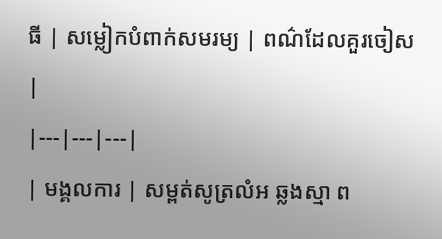ធី | សម្លៀកបំពាក់សមរម្យ | ពណ៌ដែលគួរចៀស |
|---|---|---|
| មង្គលការ | សម្ពត់សូត្រលំអ ឆ្លងស្មា ព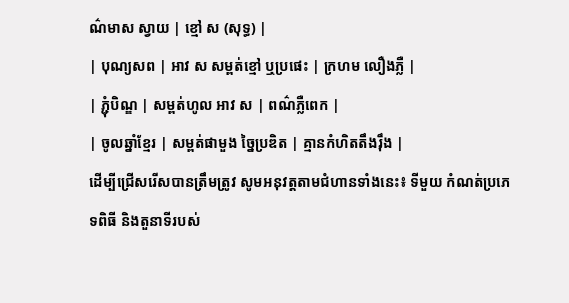ណ៌មាស ស្វាយ | ខ្មៅ ស (សុទ្ធ) |
| បុណ្យសព | អាវ ស សម្ពត់ខ្មៅ ឬប្រផេះ | ក្រហម លឿងភ្លឺ |
| ភ្ជុំបិណ្ឌ | សម្ពត់ហូល អាវ ស | ពណ៌ភ្លឺពេក |
| ចូលឆ្នាំខ្មែរ | សម្ពត់ផាមួង ច្នៃប្រឌិត | គ្មានកំហិតតឹងរ៉ឹង |
ដើម្បីជ្រើសរើសបានត្រឹមត្រូវ សូមអនុវត្តតាមជំហានទាំងនេះ៖ ទីមួយ កំណត់ប្រភេទពិធី និងតួនាទីរបស់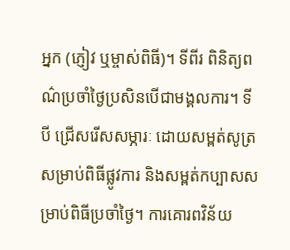អ្នក (ភ្ញៀវ ឬម្ចាស់ពិធី)។ ទីពីរ ពិនិត្យពណ៌ប្រចាំថ្ងៃប្រសិនបើជាមង្គលការ។ ទីបី ជ្រើសរើសសម្ភារៈ ដោយសម្ពត់សូត្រសម្រាប់ពិធីផ្លូវការ និងសម្ពត់កប្បាសសម្រាប់ពិធីប្រចាំថ្ងៃ។ ការគោរពវិន័យ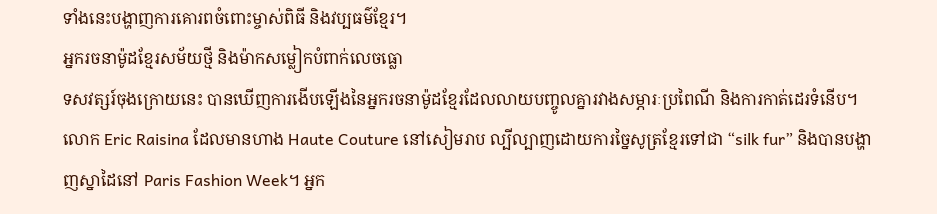ទាំងនេះបង្ហាញការគោរពចំពោះម្ចាស់ពិធី និងវប្បធម៌ខ្មែរ។
អ្នករចនាម៉ូដខ្មែរសម័យថ្មី និងម៉ាកសម្លៀកបំពាក់លេចធ្លោ
ទសវត្សរ៍ចុងក្រោយនេះ បានឃើញការងើបឡើងនៃអ្នករចនាម៉ូដខ្មែរដែលលាយបញ្ចូលគ្នារវាងសម្ភារៈប្រពៃណី និងការកាត់ដេរទំនើប។ លោក Eric Raisina ដែលមានហាង Haute Couture នៅសៀមរាប ល្បីល្បាញដោយការច្នៃសូត្រខ្មែរទៅជា “silk fur” និងបានបង្ហាញស្នាដៃនៅ Paris Fashion Week។ អ្នក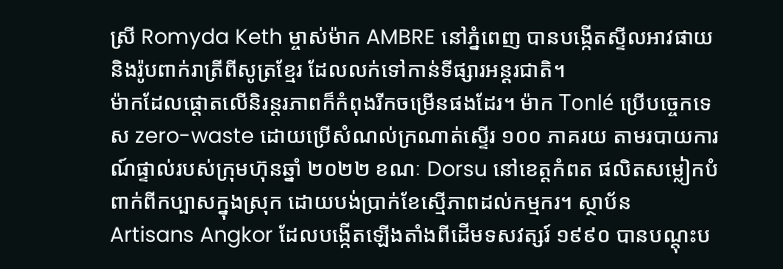ស្រី Romyda Keth ម្ចាស់ម៉ាក AMBRE នៅភ្នំពេញ បានបង្កើតស្ទីលអាវផាយ និងរ៉ូបពាក់រាត្រីពីសូត្រខ្មែរ ដែលលក់ទៅកាន់ទីផ្សារអន្តរជាតិ។
ម៉ាកដែលផ្តោតលើនិរន្តរភាពក៏កំពុងរីកចម្រើនផងដែរ។ ម៉ាក Tonlé ប្រើបច្ចេកទេស zero-waste ដោយប្រើសំណល់ក្រណាត់ស្ទើរ ១០០ ភាគរយ តាមរបាយការណ៍ផ្ទាល់របស់ក្រុមហ៊ុនឆ្នាំ ២០២២ ខណៈ Dorsu នៅខេត្តកំពត ផលិតសម្លៀកបំពាក់ពីកប្បាសក្នុងស្រុក ដោយបង់ប្រាក់ខែស្មើភាពដល់កម្មករ។ ស្ថាប័ន Artisans Angkor ដែលបង្កើតឡើងតាំងពីដើមទសវត្សរ៍ ១៩៩០ បានបណ្តុះប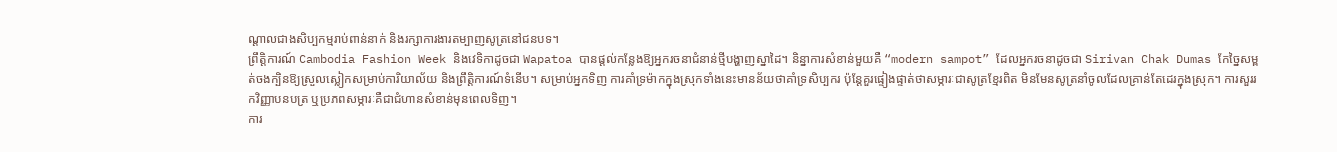ណ្តាលជាងសិប្បកម្មរាប់ពាន់នាក់ និងរក្សាការងារតម្បាញសូត្រនៅជនបទ។
ព្រឹត្តិការណ៍ Cambodia Fashion Week និងវេទិកាដូចជា Wapatoa បានផ្តល់កន្លែងឱ្យអ្នករចនាជំនាន់ថ្មីបង្ហាញស្នាដៃ។ និន្នាការសំខាន់មួយគឺ “modern sampot” ដែលអ្នករចនាដូចជា Sirivan Chak Dumas កែច្នៃសម្ពត់ចងក្បិនឱ្យស្រួលស្លៀកសម្រាប់ការិយាល័យ និងព្រឹត្តិការណ៍ទំនើប។ សម្រាប់អ្នកទិញ ការគាំទ្រម៉ាកក្នុងស្រុកទាំងនេះមានន័យថាគាំទ្រសិប្បករ ប៉ុន្តែគួរផ្ទៀងផ្ទាត់ថាសម្ភារៈជាសូត្រខ្មែរពិត មិនមែនសូត្រនាំចូលដែលគ្រាន់តែដេរក្នុងស្រុក។ ការសួររកវិញ្ញាបនបត្រ ឬប្រភពសម្ភារៈគឺជាជំហានសំខាន់មុនពេលទិញ។
ការ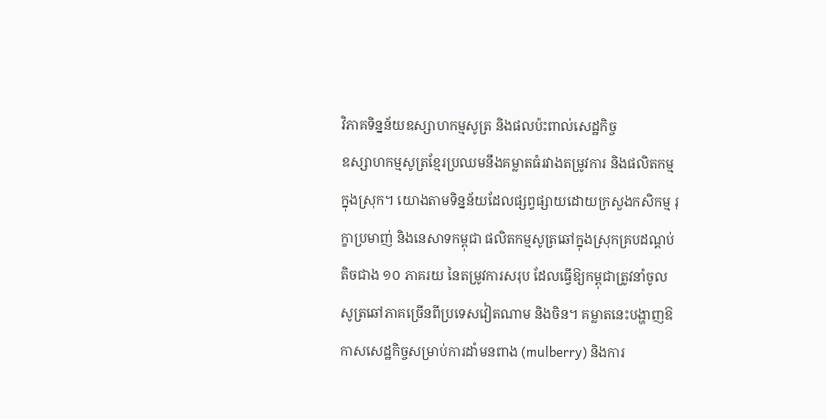វិភាគទិន្នន័យឧស្សាហកម្មសូត្រ និងផលប៉ះពាល់សេដ្ឋកិច្ច
ឧស្សាហកម្មសូត្រខ្មែរប្រឈមនឹងគម្លាតធំរវាងតម្រូវការ និងផលិតកម្មក្នុងស្រុក។ យោងតាមទិន្នន័យដែលផ្សព្វផ្សាយដោយក្រសួងកសិកម្ម រុក្ខាប្រមាញ់ និងនេសាទកម្ពុជា ផលិតកម្មសូត្រឆៅក្នុងស្រុកគ្របដណ្តប់តិចជាង ១០ ភាគរយ នៃតម្រូវការសរុប ដែលធ្វើឱ្យកម្ពុជាត្រូវនាំចូលសូត្រឆៅភាគច្រើនពីប្រទេសវៀតណាម និងចិន។ គម្លាតនេះបង្ហាញឱកាសសេដ្ឋកិច្ចសម្រាប់ការដាំមនពាង (mulberry) និងការ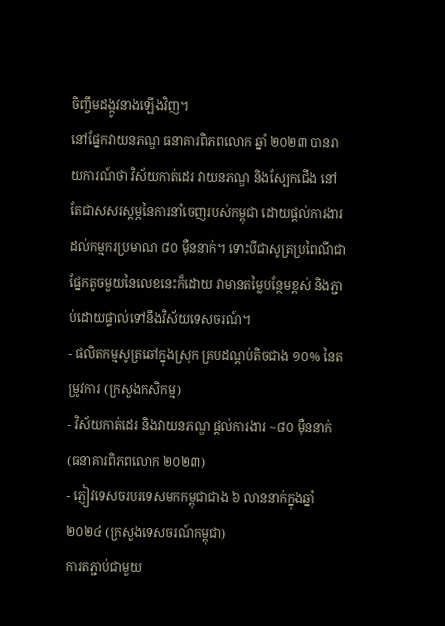ចិញ្ចឹមដង្កូវនាងឡើងវិញ។
នៅផ្នែកវាយនភណ្ឌ ធនាគារពិភពលោក ឆ្នាំ ២០២៣ បានរាយការណ៍ថា វិស័យកាត់ដេរ វាយនភណ្ឌ និងស្បែកជើង នៅតែជាសសរស្តម្ភនៃការនាំចេញរបស់កម្ពុជា ដោយផ្តល់ការងារដល់កម្មករប្រមាណ ៨០ ម៉ឺននាក់។ ទោះបីជាសូត្រប្រពៃណីជាផ្នែកតូចមួយនៃលេខនេះក៏ដោយ វាមានតម្លៃបន្ថែមខ្ពស់ និងភ្ជាប់ដោយផ្ទាល់ទៅនឹងវិស័យទេសចរណ៍។
- ផលិតកម្មសូត្រឆៅក្នុងស្រុក គ្របដណ្តប់តិចជាង ១០% នៃតម្រូវការ (ក្រសួងកសិកម្ម)
- វិស័យកាត់ដេរ និងវាយនភណ្ឌ ផ្តល់ការងារ ~៨០ ម៉ឺននាក់ (ធនាគារពិភពលោក ២០២៣)
- ភ្ញៀវទេសចរបរទេសមកកម្ពុជាជាង ៦ លាននាក់ក្នុងឆ្នាំ ២០២៤ (ក្រសួងទេសចរណ៍កម្ពុជា)
ការតភ្ជាប់ជាមួយ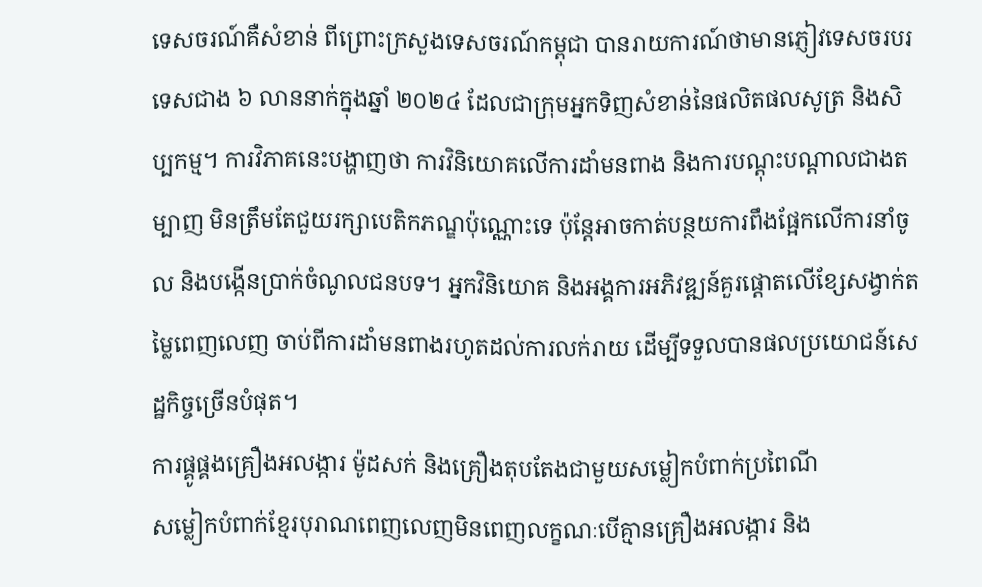ទេសចរណ៍គឺសំខាន់ ពីព្រោះក្រសួងទេសចរណ៍កម្ពុជា បានរាយការណ៍ថាមានភ្ញៀវទេសចរបរទេសជាង ៦ លាននាក់ក្នុងឆ្នាំ ២០២៤ ដែលជាក្រុមអ្នកទិញសំខាន់នៃផលិតផលសូត្រ និងសិប្បកម្ម។ ការវិភាគនេះបង្ហាញថា ការវិនិយោគលើការដាំមនពាង និងការបណ្តុះបណ្តាលជាងតម្បាញ មិនត្រឹមតែជួយរក្សាបេតិកភណ្ឌប៉ុណ្ណោះទេ ប៉ុន្តែអាចកាត់បន្ថយការពឹងផ្អែកលើការនាំចូល និងបង្កើនប្រាក់ចំណូលជនបទ។ អ្នកវិនិយោគ និងអង្គការអភិវឌ្ឍន៍គួរផ្តោតលើខ្សែសង្វាក់តម្លៃពេញលេញ ចាប់ពីការដាំមនពាងរហូតដល់ការលក់រាយ ដើម្បីទទួលបានផលប្រយោជន៍សេដ្ឋកិច្ចច្រើនបំផុត។
ការផ្គូផ្គងគ្រឿងអលង្ការ ម៉ូដសក់ និងគ្រឿងតុបតែងជាមួយសម្លៀកបំពាក់ប្រពៃណី
សម្លៀកបំពាក់ខ្មែរបុរាណពេញលេញមិនពេញលក្ខណៈបើគ្មានគ្រឿងអលង្ការ និង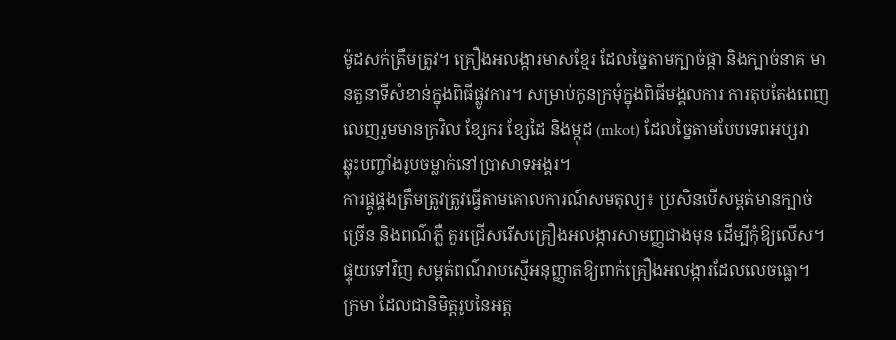ម៉ូដសក់ត្រឹមត្រូវ។ គ្រឿងអលង្ការមាសខ្មែរ ដែលច្នៃតាមក្បាច់ផ្កា និងក្បាច់នាគ មានតួនាទីសំខាន់ក្នុងពិធីផ្លូវការ។ សម្រាប់កូនក្រមុំក្នុងពិធីមង្គលការ ការតុបតែងពេញលេញរួមមានក្រវិល ខ្សែករ ខ្សែដៃ និងម្កុដ (mkot) ដែលច្នៃតាមបែបទេពអប្សរា ឆ្លុះបញ្ចាំងរូបចម្លាក់នៅប្រាសាទអង្គរ។
ការផ្គូផ្គងត្រឹមត្រូវត្រូវធ្វើតាមគោលការណ៍សមតុល្យ៖ ប្រសិនបើសម្ពត់មានក្បាច់ច្រើន និងពណ៌ភ្លឺ គួរជ្រើសរើសគ្រឿងអលង្ការសាមញ្ញជាងមុន ដើម្បីកុំឱ្យលើស។ ផ្ទុយទៅវិញ សម្ពត់ពណ៌រាបស្មើអនុញ្ញាតឱ្យពាក់គ្រឿងអលង្ការដែលលេចធ្លោ។ ក្រមា ដែលជានិមិត្តរូបនៃអត្ត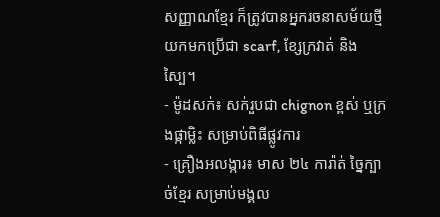សញ្ញាណខ្មែរ ក៏ត្រូវបានអ្នករចនាសម័យថ្មីយកមកប្រើជា scarf, ខ្សែក្រវាត់ និងស្បៃ។
- ម៉ូដសក់៖ សក់រួបជា chignon ខ្ពស់ ឬក្រងផ្កាម្លិះ សម្រាប់ពិធីផ្លូវការ
- គ្រឿងអលង្ការ៖ មាស ២៤ ការ៉ាត់ ច្នៃក្បាច់ខ្មែរ សម្រាប់មង្គល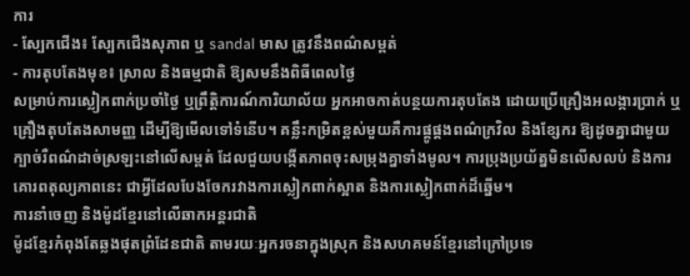ការ
- ស្បែកជើង៖ ស្បែកជើងសុភាព ឬ sandal មាស ត្រូវនឹងពណ៌សម្ពត់
- ការតុបតែងមុខ៖ ស្រាល និងធម្មជាតិ ឱ្យសមនឹងពិធីពេលថ្ងៃ
សម្រាប់ការស្លៀកពាក់ប្រចាំថ្ងៃ ឬព្រឹត្តិការណ៍ការិយាល័យ អ្នកអាចកាត់បន្ថយការតុបតែង ដោយប្រើគ្រឿងអលង្ការប្រាក់ ឬគ្រឿងតុបតែងសាមញ្ញ ដើម្បីឱ្យមើលទៅទំនើប។ គន្លឹះកម្រិតខ្ពស់មួយគឺការផ្គូផ្គងពណ៌ក្រវិល និងខ្សែករ ឱ្យដូចគ្នាជាមួយក្បាច់រឺពណ៌ដាច់ស្រឡះនៅលើសម្ពត់ ដែលជួយបង្កើតភាពចុះសម្រុងគ្នាទាំងមូល។ ការប្រុងប្រយ័ត្នមិនលើសលប់ និងការគោរពតុល្យភាពនេះ ជាអ្វីដែលបែងចែករវាងការស្លៀកពាក់ស្អាត និងការស្លៀកពាក់ដ៏ឆ្នើម។
ការនាំចេញ និងម៉ូដខ្មែរនៅលើឆាកអន្តរជាតិ
ម៉ូដខ្មែរកំពុងតែឆ្លងផុតព្រំដែនជាតិ តាមរយៈអ្នករចនាក្នុងស្រុក និងសហគមន៍ខ្មែរនៅក្រៅប្រទេ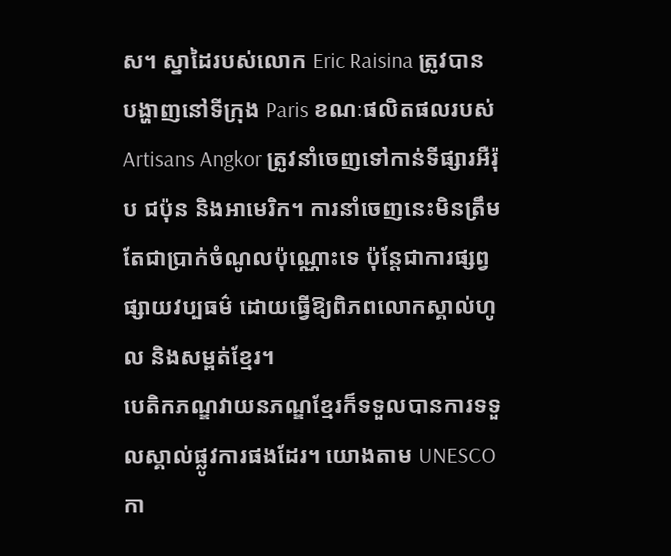ស។ ស្នាដៃរបស់លោក Eric Raisina ត្រូវបានបង្ហាញនៅទីក្រុង Paris ខណៈផលិតផលរបស់ Artisans Angkor ត្រូវនាំចេញទៅកាន់ទីផ្សារអឺរ៉ុប ជប៉ុន និងអាមេរិក។ ការនាំចេញនេះមិនត្រឹមតែជាប្រាក់ចំណូលប៉ុណ្ណោះទេ ប៉ុន្តែជាការផ្សព្វផ្សាយវប្បធម៌ ដោយធ្វើឱ្យពិភពលោកស្គាល់ហូល និងសម្ពត់ខ្មែរ។
បេតិកភណ្ឌវាយនភណ្ឌខ្មែរក៏ទទួលបានការទទួលស្គាល់ផ្លូវការផងដែរ។ យោងតាម UNESCO កា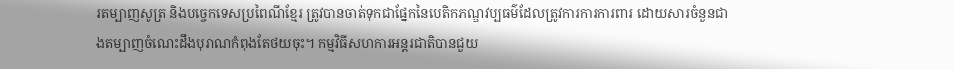រតម្បាញសូត្រ និងបច្ចេកទេសប្រពៃណីខ្មែរ ត្រូវបានចាត់ទុកជាផ្នែកនៃបេតិកភណ្ឌវប្បធម៌ដែលត្រូវការការការពារ ដោយសារចំនួនជាងតម្បាញចំណេះដឹងបុរាណកំពុងតែថយចុះ។ កម្មវិធីសហការអន្តរជាតិបានជួយ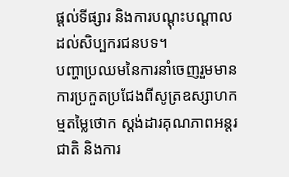ផ្តល់ទីផ្សារ និងការបណ្តុះបណ្តាលដល់សិប្បករជនបទ។
បញ្ហាប្រឈមនៃការនាំចេញរួមមាន ការប្រកួតប្រជែងពីសូត្រឧស្សាហកម្មតម្លៃថោក ស្តង់ដារគុណភាពអន្តរជាតិ និងការ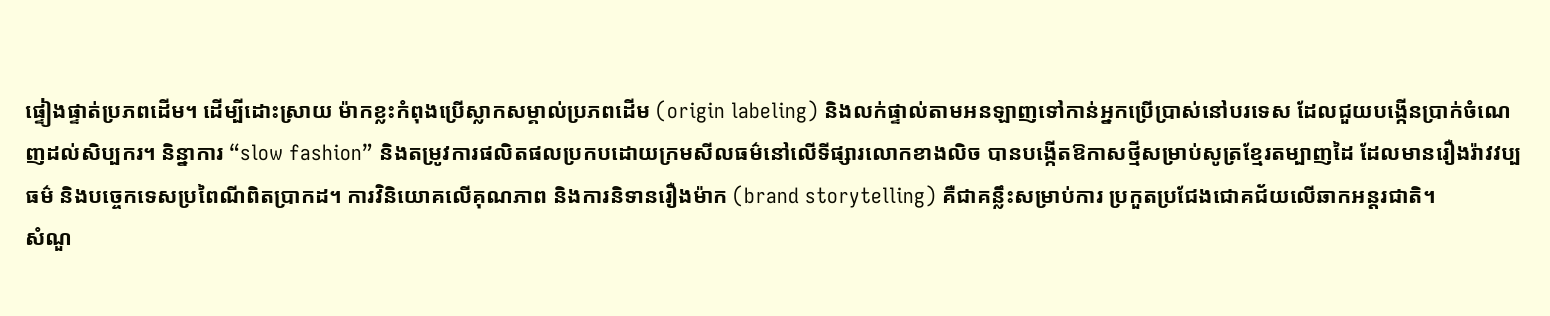ផ្ទៀងផ្ទាត់ប្រភពដើម។ ដើម្បីដោះស្រាយ ម៉ាកខ្លះកំពុងប្រើស្លាកសម្គាល់ប្រភពដើម (origin labeling) និងលក់ផ្ទាល់តាមអនឡាញទៅកាន់អ្នកប្រើប្រាស់នៅបរទេស ដែលជួយបង្កើនប្រាក់ចំណេញដល់សិប្បករ។ និន្នាការ “slow fashion” និងតម្រូវការផលិតផលប្រកបដោយក្រមសីលធម៌នៅលើទីផ្សារលោកខាងលិច បានបង្កើតឱកាសថ្មីសម្រាប់សូត្រខ្មែរតម្បាញដៃ ដែលមានរឿងរ៉ាវវប្បធម៌ និងបច្ចេកទេសប្រពៃណីពិតប្រាកដ។ ការវិនិយោគលើគុណភាព និងការនិទានរឿងម៉ាក (brand storytelling) គឺជាគន្លឹះសម្រាប់ការ ប្រកួតប្រជែងជោគជ័យលើឆាកអន្តរជាតិ។
សំណួ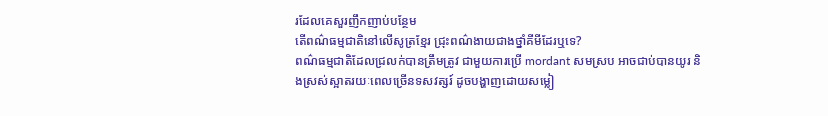រដែលគេសួរញឹកញាប់បន្ថែម
តើពណ៌ធម្មជាតិនៅលើសូត្រខ្មែរ ជ្រុះពណ៌ងាយជាងថ្នាំគីមីដែរឬទេ?
ពណ៌ធម្មជាតិដែលជ្រលក់បានត្រឹមត្រូវ ជាមួយការប្រើ mordant សមស្រប អាចជាប់បានយូរ និងស្រស់ស្អាតរយៈពេលច្រើនទសវត្សរ៍ ដូចបង្ហាញដោយសម្លៀ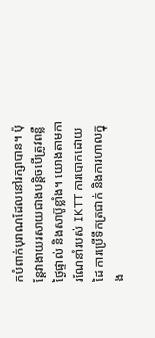កបំពាក់បុរាណដែលនៅរក្សាបាន។ ប៉ុន្តែវាងាយរសាយជាងបន្តិចបើត្រូវពន្លឺថ្ងៃផ្ទាល់ និងសាប៊ូខ្លាំង។ យោងតាមការណែនាំរបស់ IKTT ការបោកដោយដៃ ការប្រើទឹកត្រជាក់ និងការហាលក្នុង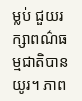ម្លប់ ជួយរក្សាពណ៌ធម្មជាតិបានយូរ។ ភាព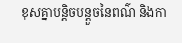ខុសគ្នាបន្តិចបន្តួចនៃពណ៌ និងកា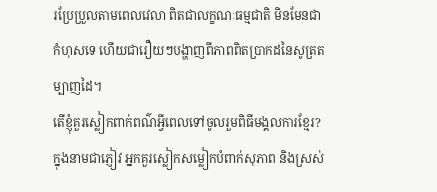រប្រែប្រួលតាមពេលវេលា ពិតជាលក្ខណៈធម្មជាតិ មិនមែនជាកំហុសទេ ហើយជារឿយៗបង្ហាញពីភាពពិតប្រាកដនៃសូត្រតម្បាញដៃ។
តើខ្ញុំគួរស្លៀកពាក់ពណ៌អ្វីពេលទៅចូលរួមពិធីមង្គលការខ្មែរ?
ក្នុងនាមជាភ្ញៀវ អ្នកគួរស្លៀកសម្លៀកបំពាក់សុភាព និងស្រស់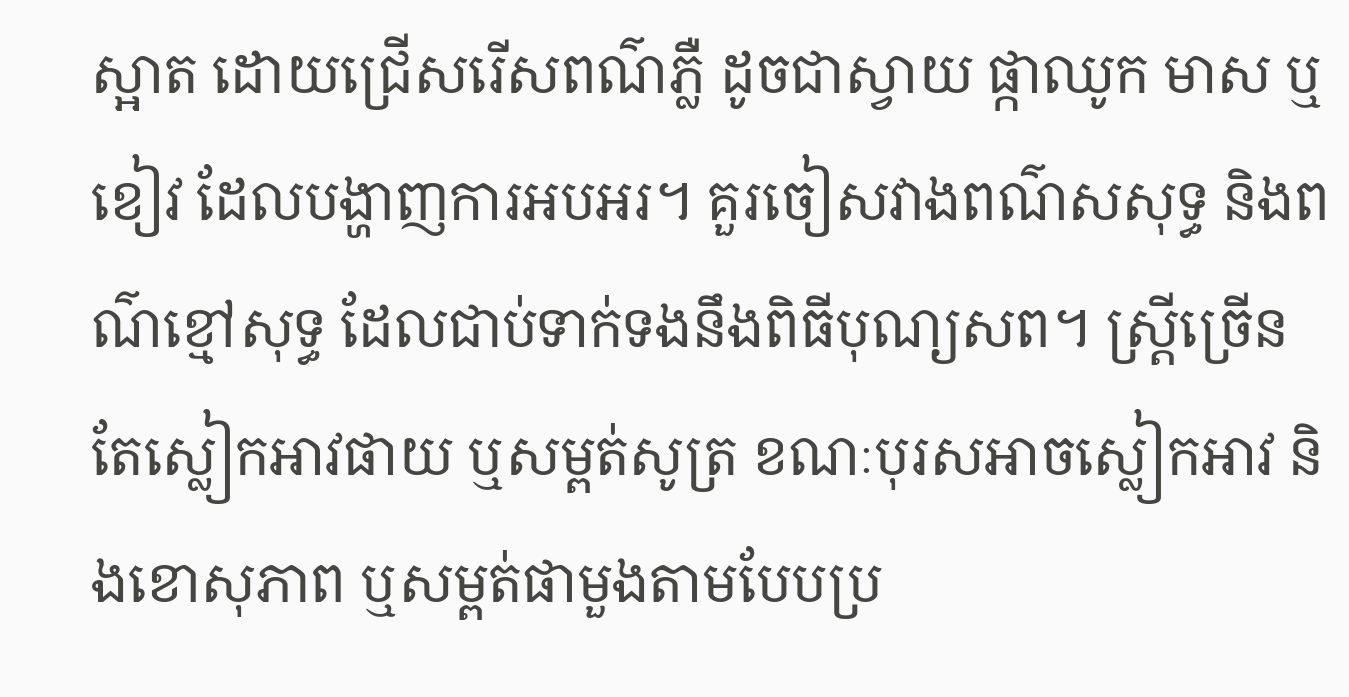ស្អាត ដោយជ្រើសរើសពណ៌ភ្លឺ ដូចជាស្វាយ ផ្កាឈូក មាស ឬខៀវ ដែលបង្ហាញការអបអរ។ គួរចៀសវាងពណ៌សសុទ្ធ និងពណ៌ខ្មៅសុទ្ធ ដែលជាប់ទាក់ទងនឹងពិធីបុណ្យសព។ ស្ត្រីច្រើនតែស្លៀកអាវផាយ ឬសម្ពត់សូត្រ ខណៈបុរសអាចស្លៀកអាវ និងខោសុភាព ឬសម្ពត់ផាមួងតាមបែបប្រ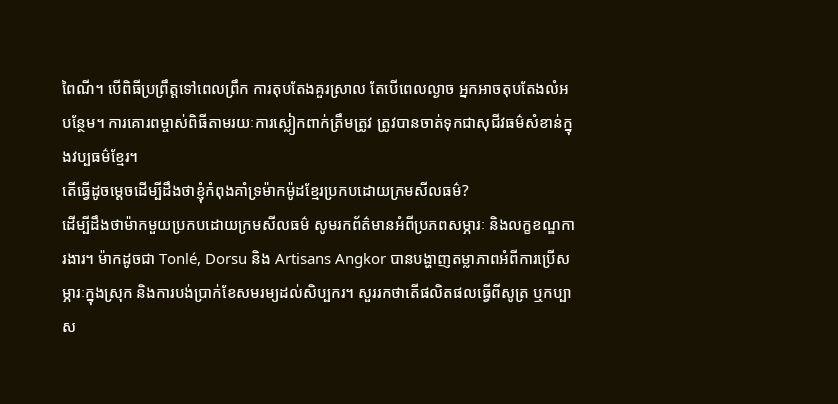ពៃណី។ បើពិធីប្រព្រឹត្តទៅពេលព្រឹក ការតុបតែងគួរស្រាល តែបើពេលល្ងាច អ្នកអាចតុបតែងលំអបន្ថែម។ ការគោរពម្ចាស់ពិធីតាមរយៈការស្លៀកពាក់ត្រឹមត្រូវ ត្រូវបានចាត់ទុកជាសុជីវធម៌សំខាន់ក្នុងវប្បធម៌ខ្មែរ។
តើធ្វើដូចម្តេចដើម្បីដឹងថាខ្ញុំកំពុងគាំទ្រម៉ាកម៉ូដខ្មែរប្រកបដោយក្រមសីលធម៌?
ដើម្បីដឹងថាម៉ាកមួយប្រកបដោយក្រមសីលធម៌ សូមរកព័ត៌មានអំពីប្រភពសម្ភារៈ និងលក្ខខណ្ឌការងារ។ ម៉ាកដូចជា Tonlé, Dorsu និង Artisans Angkor បានបង្ហាញតម្លាភាពអំពីការប្រើសម្ភារៈក្នុងស្រុក និងការបង់ប្រាក់ខែសមរម្យដល់សិប្បករ។ សួររកថាតើផលិតផលធ្វើពីសូត្រ ឬកប្បាស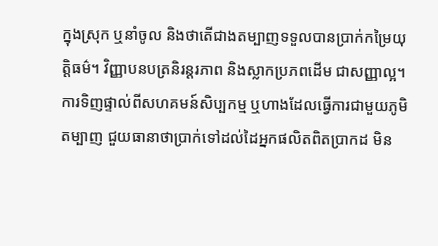ក្នុងស្រុក ឬនាំចូល និងថាតើជាងតម្បាញទទួលបានប្រាក់កម្រៃយុត្តិធម៌។ វិញ្ញាបនបត្រនិរន្តរភាព និងស្លាកប្រភពដើម ជាសញ្ញាល្អ។ ការទិញផ្ទាល់ពីសហគមន៍សិប្បកម្ម ឬហាងដែលធ្វើការជាមួយភូមិតម្បាញ ជួយធានាថាប្រាក់ទៅដល់ដៃអ្នកផលិតពិតប្រាកដ មិន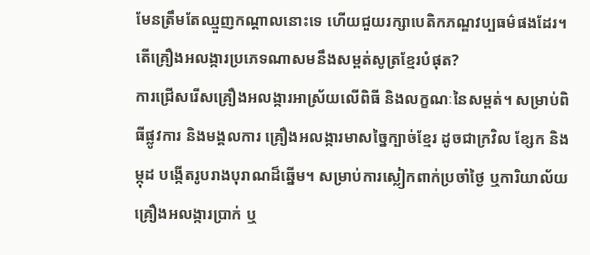មែនត្រឹមតែឈ្មួញកណ្តាលនោះទេ ហើយជួយរក្សាបេតិកភណ្ឌវប្បធម៌ផងដែរ។
តើគ្រឿងអលង្ការប្រភេទណាសមនឹងសម្ពត់សូត្រខ្មែរបំផុត?
ការជ្រើសរើសគ្រឿងអលង្ការអាស្រ័យលើពិធី និងលក្ខណៈនៃសម្ពត់។ សម្រាប់ពិធីផ្លូវការ និងមង្គលការ គ្រឿងអលង្ការមាសច្នៃក្បាច់ខ្មែរ ដូចជាក្រវិល ខ្សែក និងម្កុដ បង្កើតរូបរាងបុរាណដ៏ឆ្នើម។ សម្រាប់ការស្លៀកពាក់ប្រចាំថ្ងៃ ឬការិយាល័យ គ្រឿងអលង្ការប្រាក់ ឬ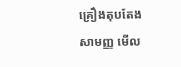គ្រឿងតុបតែងសាមញ្ញ មើល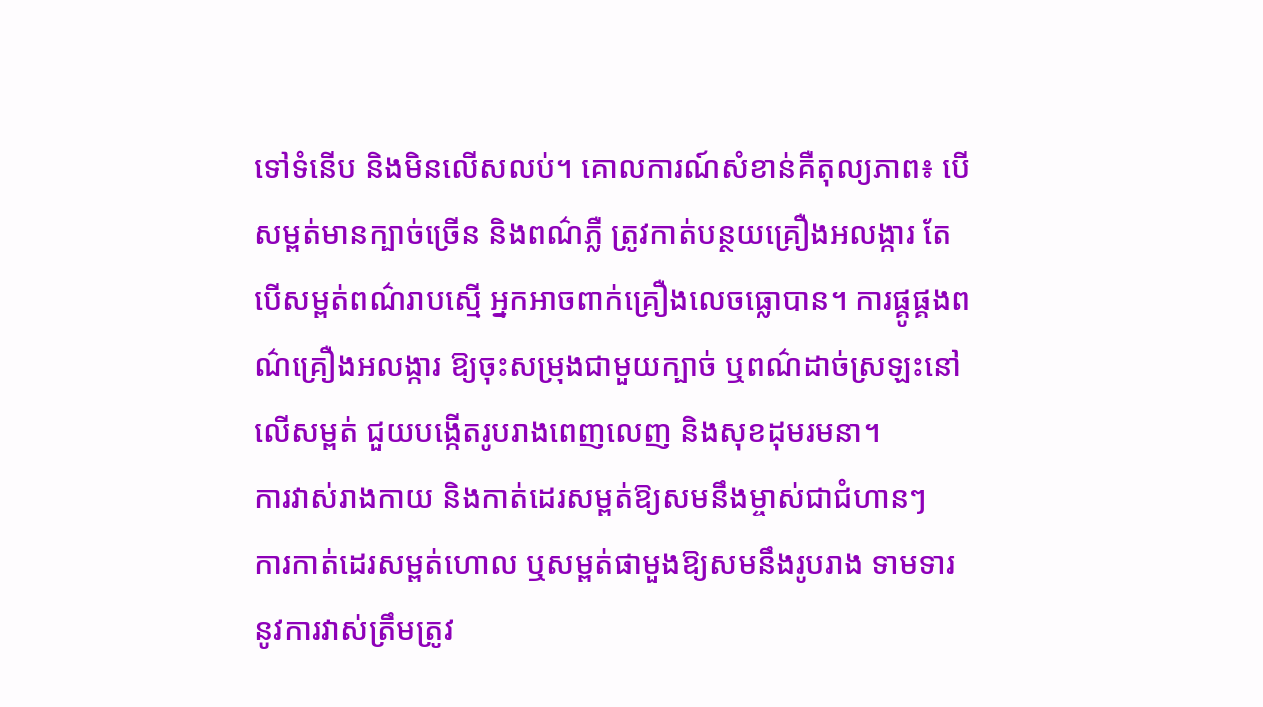ទៅទំនើប និងមិនលើសលប់។ គោលការណ៍សំខាន់គឺតុល្យភាព៖ បើសម្ពត់មានក្បាច់ច្រើន និងពណ៌ភ្លឺ ត្រូវកាត់បន្ថយគ្រឿងអលង្ការ តែបើសម្ពត់ពណ៌រាបស្មើ អ្នកអាចពាក់គ្រឿងលេចធ្លោបាន។ ការផ្គូផ្គងពណ៌គ្រឿងអលង្ការ ឱ្យចុះសម្រុងជាមួយក្បាច់ ឬពណ៌ដាច់ស្រឡះនៅលើសម្ពត់ ជួយបង្កើតរូបរាងពេញលេញ និងសុខដុមរមនា។
ការវាស់រាងកាយ និងកាត់ដេរសម្ពត់ឱ្យសមនឹងម្ចាស់ជាជំហានៗ
ការកាត់ដេរសម្ពត់ហោល ឬសម្ពត់ផាមួងឱ្យសមនឹងរូបរាង ទាមទារនូវការវាស់ត្រឹមត្រូវ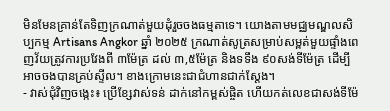មិនមែនគ្រាន់តែទិញក្រណាត់មួយដុំរួចចងធម្មតាទេ។ យោងតាមមជ្ឈមណ្ឌលសិប្បកម្ម Artisans Angkor ឆ្នាំ ២០២៥ ក្រណាត់សូត្រសម្រាប់សម្ពត់មួយផ្ទាំងពេញវ័យត្រូវការប្រវែងពី ៣ម៉ែត្រ ដល់ ៣,៥ម៉ែត្រ និងទទឹង ៩០សង់ទីម៉ែត្រ ដើម្បីអាចចងបានគ្រប់ស្ទីល។ ខាងក្រោមនេះជាជំហានជាក់ស្តែង។
- វាស់ជុំវិញចង្កេះ៖ ប្រើខ្សែវាស់ទន់ ដាក់នៅកម្ពស់ផ្ចិត ហើយកត់លេខជាសង់ទីម៉ែ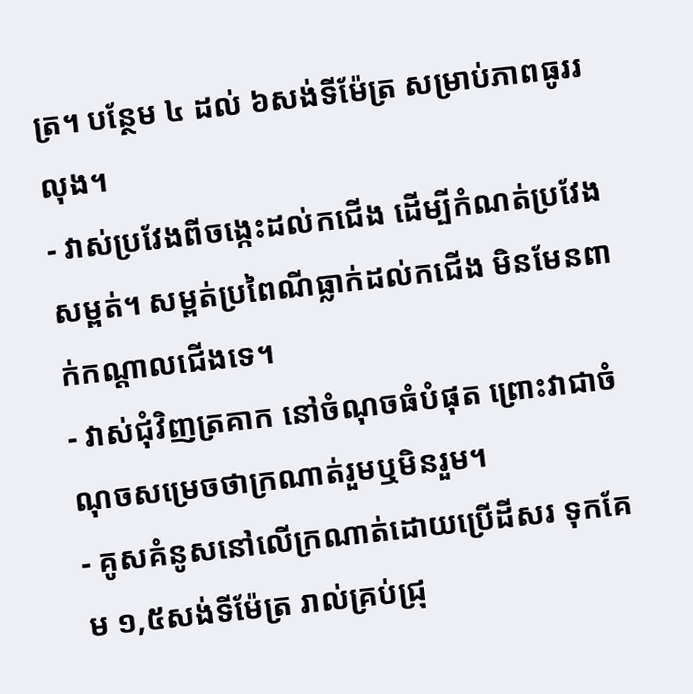ត្រ។ បន្ថែម ៤ ដល់ ៦សង់ទីម៉ែត្រ សម្រាប់ភាពធូររលុង។
- វាស់ប្រវែងពីចង្កេះដល់កជើង ដើម្បីកំណត់ប្រវែងសម្ពត់។ សម្ពត់ប្រពៃណីធ្លាក់ដល់កជើង មិនមែនពាក់កណ្តាលជើងទេ។
- វាស់ជុំវិញត្រគាក នៅចំណុចធំបំផុត ព្រោះវាជាចំណុចសម្រេចថាក្រណាត់រួមឬមិនរួម។
- គូសគំនូសនៅលើក្រណាត់ដោយប្រើដីសរ ទុកគែម ១,៥សង់ទីម៉ែត្រ រាល់គ្រប់ជ្រុ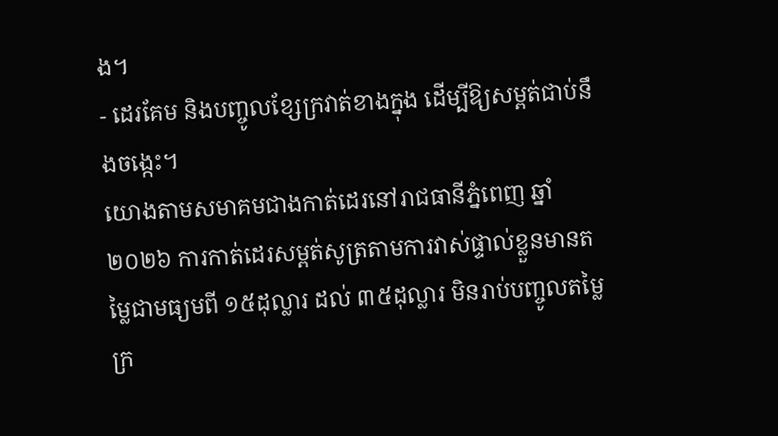ង។
- ដេរគែម និងបញ្ចូលខ្សែក្រវាត់ខាងក្នុង ដើម្បីឱ្យសម្ពត់ជាប់នឹងចង្កេះ។
យោងតាមសមាគមជាងកាត់ដេរនៅរាជធានីភ្នំពេញ ឆ្នាំ ២០២៦ ការកាត់ដេរសម្ពត់សូត្រតាមការវាស់ផ្ទាល់ខ្លួនមានតម្លៃជាមធ្យមពី ១៥ដុល្លារ ដល់ ៣៥ដុល្លារ មិនរាប់បញ្ចូលតម្លៃក្រ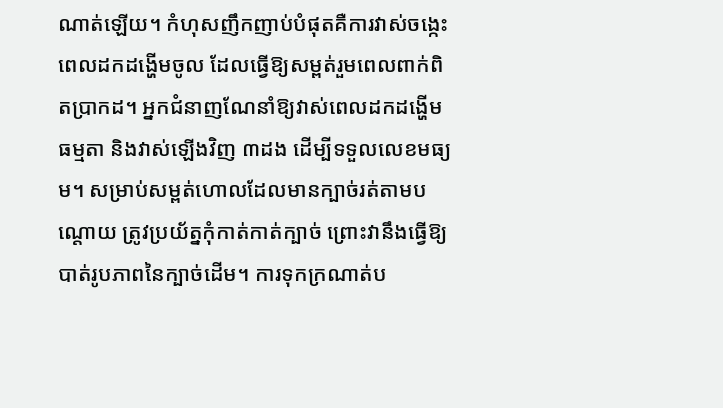ណាត់ឡើយ។ កំហុសញឹកញាប់បំផុតគឺការវាស់ចង្កេះពេលដកដង្ហើមចូល ដែលធ្វើឱ្យសម្ពត់រួមពេលពាក់ពិតប្រាកដ។ អ្នកជំនាញណែនាំឱ្យវាស់ពេលដកដង្ហើមធម្មតា និងវាស់ឡើងវិញ ៣ដង ដើម្បីទទួលលេខមធ្យម។ សម្រាប់សម្ពត់ហោលដែលមានក្បាច់រត់តាមបណ្តោយ ត្រូវប្រយ័ត្នកុំកាត់កាត់ក្បាច់ ព្រោះវានឹងធ្វើឱ្យបាត់រូបភាពនៃក្បាច់ដើម។ ការទុកក្រណាត់ប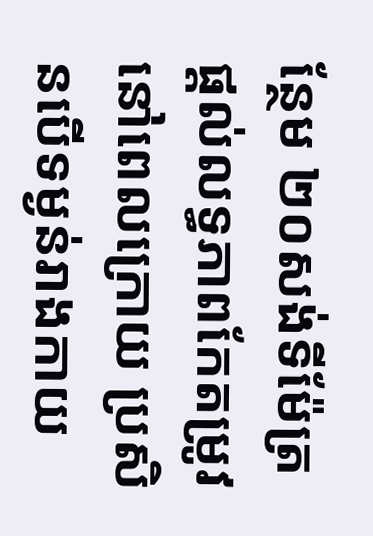ន្ថែម ២០សង់ទីម៉ែត្រ ផ្តល់លទ្ធភាពកែតម្រូវនៅពេលក្រោយ ប្រសិនបើទម្ងន់រាងកាយ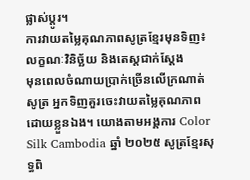ផ្លាស់ប្តូរ។
ការវាយតម្លៃគុណភាពសូត្រខ្មែរមុនទិញ៖ លក្ខណៈវិនិច្ឆ័យ និងតេស្តជាក់ស្តែង
មុនពេលចំណាយប្រាក់ច្រើនលើក្រណាត់សូត្រ អ្នកទិញគួរចេះវាយតម្លៃគុណភាពដោយខ្លួនឯង។ យោងតាមអង្គការ Color Silk Cambodia ឆ្នាំ ២០២៥ សូត្រខ្មែរសុទ្ធពិ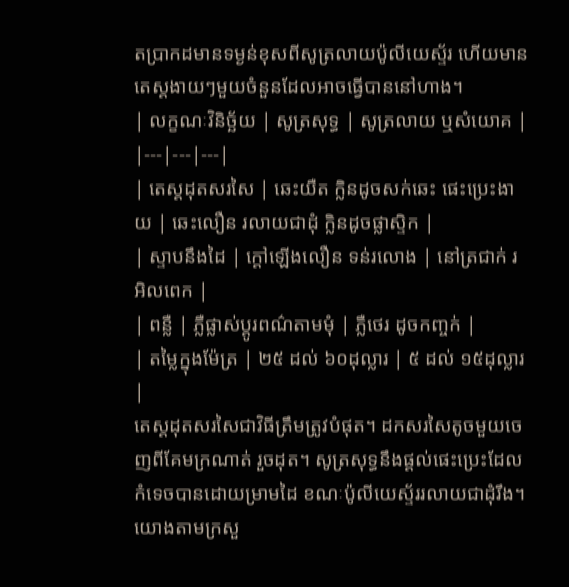តប្រាកដមានទម្ងន់ខុសពីសូត្រលាយប៉ូលីយេស្ទ័រ ហើយមានតេស្តងាយៗមួយចំនួនដែលអាចធ្វើបាននៅហាង។
| លក្ខណៈវិនិច្ឆ័យ | សូត្រសុទ្ធ | សូត្រលាយ ឬសំយោគ |
|---|---|---|
| តេស្តដុតសរសៃ | ឆេះយឺត ក្លិនដូចសក់ឆេះ ផេះប្រេះងាយ | ឆេះលឿន រលាយជាដុំ ក្លិនដូចផ្លាស្ទិក |
| ស្ទាបនឹងដៃ | ក្តៅឡើងលឿន ទន់រលោង | នៅត្រជាក់ រអិលពេក |
| ពន្លឺ | ភ្លឺផ្លាស់ប្តូរពណ៌តាមមុំ | ភ្លឺថេរ ដូចកញ្ចក់ |
| តម្លៃក្នុងម៉ែត្រ | ២៥ ដល់ ៦០ដុល្លារ | ៥ ដល់ ១៥ដុល្លារ |
តេស្តដុតសរសៃជាវិធីត្រឹមត្រូវបំផុត។ ដកសរសៃតូចមួយចេញពីគែមក្រណាត់ រួចដុត។ សូត្រសុទ្ធនឹងផ្តល់ផេះប្រេះដែលកំទេចបានដោយម្រាមដៃ ខណៈប៉ូលីយេស្ទ័ររលាយជាដុំរឹង។ យោងតាមក្រសួ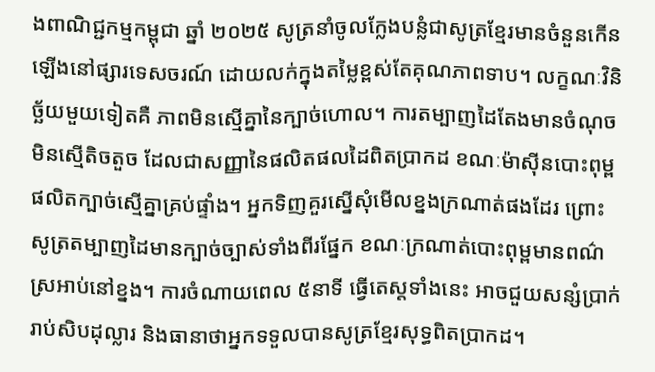ងពាណិជ្ជកម្មកម្ពុជា ឆ្នាំ ២០២៥ សូត្រនាំចូលក្លែងបន្លំជាសូត្រខ្មែរមានចំនួនកើនឡើងនៅផ្សារទេសចរណ៍ ដោយលក់ក្នុងតម្លៃខ្ពស់តែគុណភាពទាប។ លក្ខណៈវិនិច្ឆ័យមួយទៀតគឺ ភាពមិនស្មើគ្នានៃក្បាច់ហោល។ ការតម្បាញដៃតែងមានចំណុចមិនស្មើតិចតួច ដែលជាសញ្ញានៃផលិតផលដៃពិតប្រាកដ ខណៈម៉ាស៊ីនបោះពុម្ពផលិតក្បាច់ស្មើគ្នាគ្រប់ផ្ទាំង។ អ្នកទិញគួរស្នើសុំមើលខ្នងក្រណាត់ផងដែរ ព្រោះសូត្រតម្បាញដៃមានក្បាច់ច្បាស់ទាំងពីរផ្នែក ខណៈក្រណាត់បោះពុម្ពមានពណ៌ស្រអាប់នៅខ្នង។ ការចំណាយពេល ៥នាទី ធ្វើតេស្តទាំងនេះ អាចជួយសន្សំប្រាក់រាប់សិបដុល្លារ និងធានាថាអ្នកទទួលបានសូត្រខ្មែរសុទ្ធពិតប្រាកដ។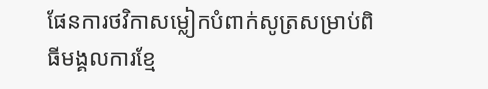ផែនការថវិកាសម្លៀកបំពាក់សូត្រសម្រាប់ពិធីមង្គលការខ្មែ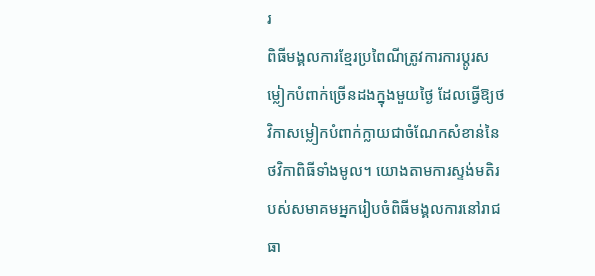រ
ពិធីមង្គលការខ្មែរប្រពៃណីត្រូវការការប្តូរសម្លៀកបំពាក់ច្រើនដងក្នុងមួយថ្ងៃ ដែលធ្វើឱ្យថវិកាសម្លៀកបំពាក់ក្លាយជាចំណែកសំខាន់នៃថវិកាពិធីទាំងមូល។ យោងតាមការស្ទង់មតិរបស់សមាគមអ្នករៀបចំពិធីមង្គលការនៅរាជធា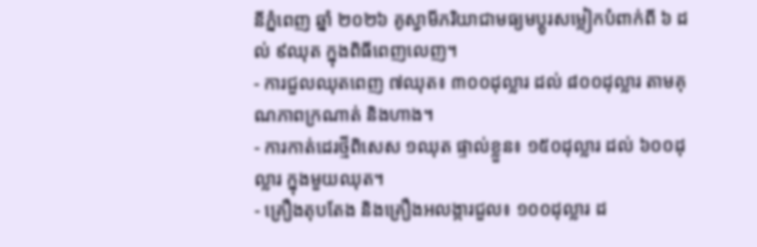នីភ្នំពេញ ឆ្នាំ ២០២៦ គូស្វាមីភរិយាជាមធ្យមប្តូរសម្លៀកបំពាក់ពី ៦ ដល់ ៩ឈុត ក្នុងពិធីពេញលេញ។
- ការជួលឈុតពេញ ៧ឈុត៖ ៣០០ដុល្លារ ដល់ ៨០០ដុល្លារ តាមគុណភាពក្រណាត់ និងហាង។
- ការកាត់ដេរថ្មីពិសេស ១ឈុត ផ្ទាល់ខ្លួន៖ ១៥០ដុល្លារ ដល់ ៦០០ដុល្លារ ក្នុងមួយឈុត។
- គ្រឿងតុបតែង និងគ្រឿងអលង្ការជួល៖ ១០០ដុល្លារ ដ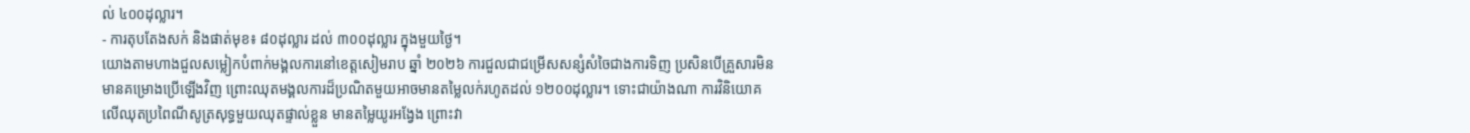ល់ ៤០០ដុល្លារ។
- ការតុបតែងសក់ និងផាត់មុខ៖ ៨០ដុល្លារ ដល់ ៣០០ដុល្លារ ក្នុងមួយថ្ងៃ។
យោងតាមហាងជួលសម្លៀកបំពាក់មង្គលការនៅខេត្តសៀមរាប ឆ្នាំ ២០២៦ ការជួលជាជម្រើសសន្សំសំចៃជាងការទិញ ប្រសិនបើគ្រួសារមិនមានគម្រោងប្រើឡើងវិញ ព្រោះឈុតមង្គលការដ៏ប្រណិតមួយអាចមានតម្លៃលក់រហូតដល់ ១២០០ដុល្លារ។ ទោះជាយ៉ាងណា ការវិនិយោគលើឈុតប្រពៃណីសូត្រសុទ្ធមួយឈុតផ្ទាល់ខ្លួន មានតម្លៃយូរអង្វែង ព្រោះវា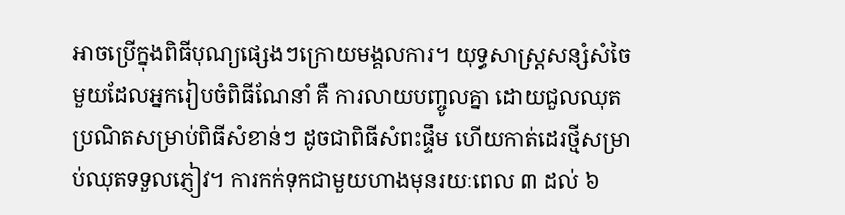អាចប្រើក្នុងពិធីបុណ្យផ្សេងៗក្រោយមង្គលការ។ យុទ្ធសាស្ត្រសន្សំសំចៃមួយដែលអ្នករៀបចំពិធីណែនាំ គឺ ការលាយបញ្ចូលគ្នា ដោយជួលឈុតប្រណិតសម្រាប់ពិធីសំខាន់ៗ ដូចជាពិធីសំពះផ្ទឹម ហើយកាត់ដេរថ្មីសម្រាប់ឈុតទទួលភ្ញៀវ។ ការកក់ទុកជាមួយហាងមុនរយៈពេល ៣ ដល់ ៦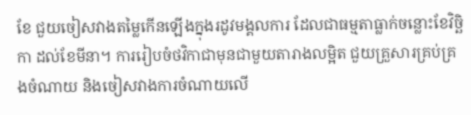ខែ ជួយចៀសវាងតម្លៃកើនឡើងក្នុងរដូវមង្គលការ ដែលជាធម្មតាធ្លាក់ចន្លោះខែវិច្ឆិកា ដល់ខែមីនា។ ការរៀបចំថវិកាជាមុនជាមួយតារាងលម្អិត ជួយគ្រួសារគ្រប់គ្រងចំណាយ និងចៀសវាងការចំណាយលើ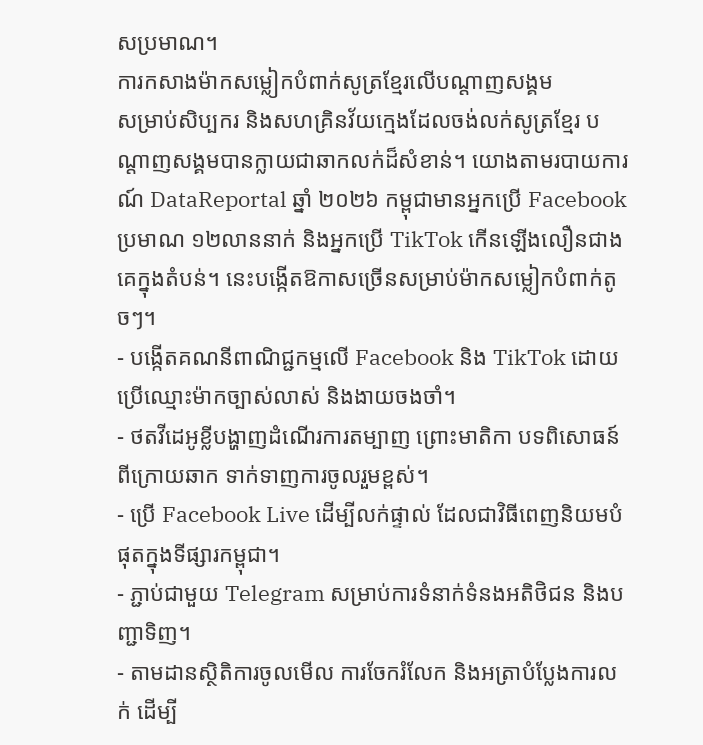សប្រមាណ។
ការកសាងម៉ាកសម្លៀកបំពាក់សូត្រខ្មែរលើបណ្តាញសង្គម
សម្រាប់សិប្បករ និងសហគ្រិនវ័យក្មេងដែលចង់លក់សូត្រខ្មែរ បណ្តាញសង្គមបានក្លាយជាឆាកលក់ដ៏សំខាន់។ យោងតាមរបាយការណ៍ DataReportal ឆ្នាំ ២០២៦ កម្ពុជាមានអ្នកប្រើ Facebook ប្រមាណ ១២លាននាក់ និងអ្នកប្រើ TikTok កើនឡើងលឿនជាងគេក្នុងតំបន់។ នេះបង្កើតឱកាសច្រើនសម្រាប់ម៉ាកសម្លៀកបំពាក់តូចៗ។
- បង្កើតគណនីពាណិជ្ជកម្មលើ Facebook និង TikTok ដោយប្រើឈ្មោះម៉ាកច្បាស់លាស់ និងងាយចងចាំ។
- ថតវីដេអូខ្លីបង្ហាញដំណើរការតម្បាញ ព្រោះមាតិកា បទពិសោធន៍ពីក្រោយឆាក ទាក់ទាញការចូលរួមខ្ពស់។
- ប្រើ Facebook Live ដើម្បីលក់ផ្ទាល់ ដែលជាវិធីពេញនិយមបំផុតក្នុងទីផ្សារកម្ពុជា។
- ភ្ជាប់ជាមួយ Telegram សម្រាប់ការទំនាក់ទំនងអតិថិជន និងបញ្ជាទិញ។
- តាមដានស្ថិតិការចូលមើល ការចែករំលែក និងអត្រាបំប្លែងការលក់ ដើម្បី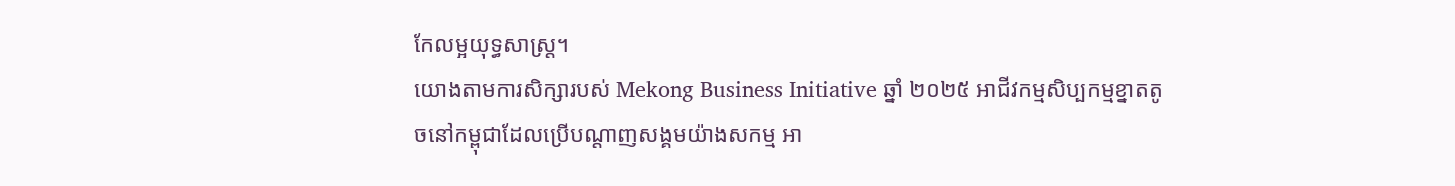កែលម្អយុទ្ធសាស្ត្រ។
យោងតាមការសិក្សារបស់ Mekong Business Initiative ឆ្នាំ ២០២៥ អាជីវកម្មសិប្បកម្មខ្នាតតូចនៅកម្ពុជាដែលប្រើបណ្តាញសង្គមយ៉ាងសកម្ម អា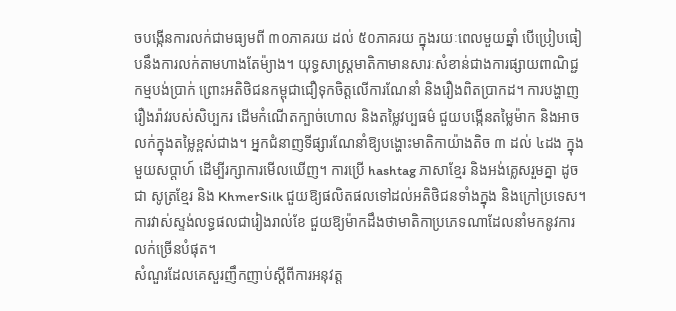ចបង្កើនការលក់ជាមធ្យមពី ៣០ភាគរយ ដល់ ៥០ភាគរយ ក្នុងរយៈពេលមួយឆ្នាំ បើប្រៀបធៀបនឹងការលក់តាមហាងតែម៉្យាង។ យុទ្ធសាស្ត្រមាតិកាមានសារៈសំខាន់ជាងការផ្សាយពាណិជ្ជកម្មបង់ប្រាក់ ព្រោះអតិថិជនកម្ពុជាជឿទុកចិត្តលើការណែនាំ និងរឿងពិតប្រាកដ។ ការបង្ហាញរឿងរ៉ាវរបស់សិប្បករ ដើមកំណើតក្បាច់ហោល និងតម្លៃវប្បធម៌ ជួយបង្កើនតម្លៃម៉ាក និងអាចលក់ក្នុងតម្លៃខ្ពស់ជាង។ អ្នកជំនាញទីផ្សារណែនាំឱ្យបង្ហោះមាតិកាយ៉ាងតិច ៣ ដល់ ៤ដង ក្នុងមួយសប្តាហ៍ ដើម្បីរក្សាការមើលឃើញ។ ការប្រើ hashtag ភាសាខ្មែរ និងអង់គ្លេសរួមគ្នា ដូចជា សូត្រខ្មែរ និង KhmerSilk ជួយឱ្យផលិតផលទៅដល់អតិថិជនទាំងក្នុង និងក្រៅប្រទេស។ ការវាស់ស្ទង់លទ្ធផលជារៀងរាល់ខែ ជួយឱ្យម៉ាកដឹងថាមាតិកាប្រភេទណាដែលនាំមកនូវការលក់ច្រើនបំផុត។
សំណួរដែលគេសួរញឹកញាប់ស្តីពីការអនុវត្ត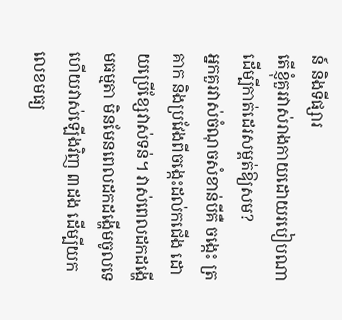ន៍ និងទីផ្សារ
តើខ្ញុំគួរវាស់រាងកាយដោយរបៀបណាដើម្បីកាត់ដេរសម្ពត់ឱ្យសម?
អ្នកគួរវាស់ចំណុចសំខាន់បីគឺ ចង្កេះ ត្រគាក និងប្រវែងពីចង្កេះដល់កជើង ដោយប្រើខ្សែវាស់ទន់។ វាស់ពេលដកដង្ហើមធម្មតា មិនមែនពេលដកដង្ហើមចូលទេ ហើយវាស់ឡើងវិញ ៣ដង ដើម្បីយកលេខមធ្យ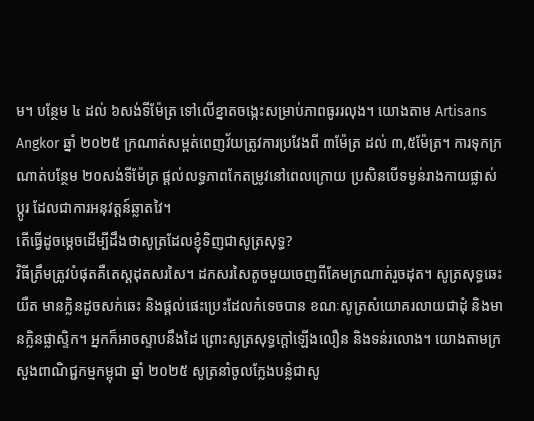ម។ បន្ថែម ៤ ដល់ ៦សង់ទីម៉ែត្រ ទៅលើខ្នាតចង្កេះសម្រាប់ភាពធូររលុង។ យោងតាម Artisans Angkor ឆ្នាំ ២០២៥ ក្រណាត់សម្ពត់ពេញវ័យត្រូវការប្រវែងពី ៣ម៉ែត្រ ដល់ ៣,៥ម៉ែត្រ។ ការទុកក្រណាត់បន្ថែម ២០សង់ទីម៉ែត្រ ផ្តល់លទ្ធភាពកែតម្រូវនៅពេលក្រោយ ប្រសិនបើទម្ងន់រាងកាយផ្លាស់ប្តូរ ដែលជាការអនុវត្តន៍ឆ្លាតវៃ។
តើធ្វើដូចម្តេចដើម្បីដឹងថាសូត្រដែលខ្ញុំទិញជាសូត្រសុទ្ធ?
វិធីត្រឹមត្រូវបំផុតគឺតេស្តដុតសរសៃ។ ដកសរសៃតូចមួយចេញពីគែមក្រណាត់រួចដុត។ សូត្រសុទ្ធឆេះយឺត មានក្លិនដូចសក់ឆេះ និងផ្តល់ផេះប្រេះដែលកំទេចបាន ខណៈសូត្រសំយោគរលាយជាដុំ និងមានក្លិនផ្លាស្ទិក។ អ្នកក៏អាចស្ទាបនឹងដៃ ព្រោះសូត្រសុទ្ធក្តៅឡើងលឿន និងទន់រលោង។ យោងតាមក្រសួងពាណិជ្ជកម្មកម្ពុជា ឆ្នាំ ២០២៥ សូត្រនាំចូលក្លែងបន្លំជាសូ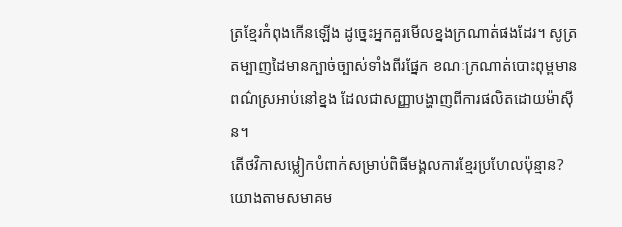ត្រខ្មែរកំពុងកើនឡើង ដូច្នេះអ្នកគួរមើលខ្នងក្រណាត់ផងដែរ។ សូត្រតម្បាញដៃមានក្បាច់ច្បាស់ទាំងពីរផ្នែក ខណៈក្រណាត់បោះពុម្ពមានពណ៌ស្រអាប់នៅខ្នង ដែលជាសញ្ញាបង្ហាញពីការផលិតដោយម៉ាស៊ីន។
តើថវិកាសម្លៀកបំពាក់សម្រាប់ពិធីមង្គលការខ្មែរប្រហែលប៉ុន្មាន?
យោងតាមសមាគម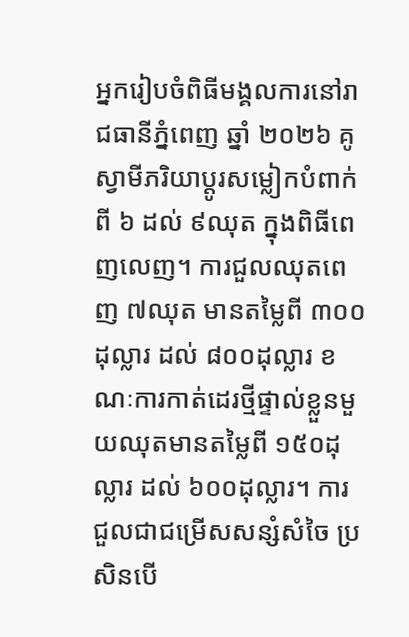អ្នករៀបចំពិធីមង្គលការនៅរាជធានីភ្នំពេញ ឆ្នាំ ២០២៦ គូស្វាមីភរិយាប្តូរសម្លៀកបំពាក់ពី ៦ ដល់ ៩ឈុត ក្នុងពិធីពេញលេញ។ ការជួលឈុតពេញ ៧ឈុត មានតម្លៃពី ៣០០ដុល្លារ ដល់ ៨០០ដុល្លារ ខណៈការកាត់ដេរថ្មីផ្ទាល់ខ្លួនមួយឈុតមានតម្លៃពី ១៥០ដុល្លារ ដល់ ៦០០ដុល្លារ។ ការជួលជាជម្រើសសន្សំសំចៃ ប្រសិនបើ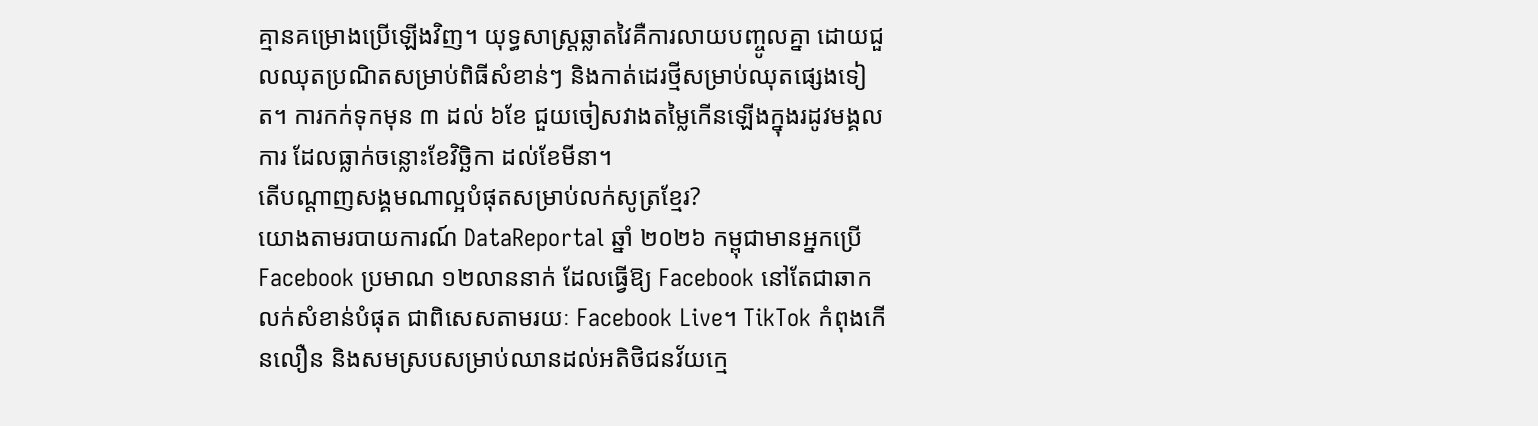គ្មានគម្រោងប្រើឡើងវិញ។ យុទ្ធសាស្ត្រឆ្លាតវៃគឺការលាយបញ្ចូលគ្នា ដោយជួលឈុតប្រណិតសម្រាប់ពិធីសំខាន់ៗ និងកាត់ដេរថ្មីសម្រាប់ឈុតផ្សេងទៀត។ ការកក់ទុកមុន ៣ ដល់ ៦ខែ ជួយចៀសវាងតម្លៃកើនឡើងក្នុងរដូវមង្គលការ ដែលធ្លាក់ចន្លោះខែវិច្ឆិកា ដល់ខែមីនា។
តើបណ្តាញសង្គមណាល្អបំផុតសម្រាប់លក់សូត្រខ្មែរ?
យោងតាមរបាយការណ៍ DataReportal ឆ្នាំ ២០២៦ កម្ពុជាមានអ្នកប្រើ Facebook ប្រមាណ ១២លាននាក់ ដែលធ្វើឱ្យ Facebook នៅតែជាឆាកលក់សំខាន់បំផុត ជាពិសេសតាមរយៈ Facebook Live។ TikTok កំពុងកើនលឿន និងសមស្របសម្រាប់ឈានដល់អតិថិជនវ័យក្មេ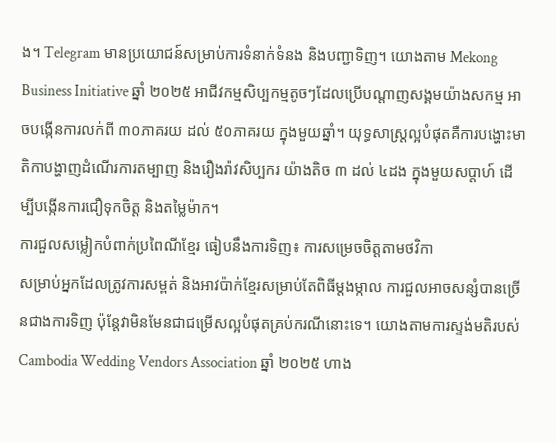ង។ Telegram មានប្រយោជន៍សម្រាប់ការទំនាក់ទំនង និងបញ្ជាទិញ។ យោងតាម Mekong Business Initiative ឆ្នាំ ២០២៥ អាជីវកម្មសិប្បកម្មតូចៗដែលប្រើបណ្តាញសង្គមយ៉ាងសកម្ម អាចបង្កើនការលក់ពី ៣០ភាគរយ ដល់ ៥០ភាគរយ ក្នុងមួយឆ្នាំ។ យុទ្ធសាស្ត្រល្អបំផុតគឺការបង្ហោះមាតិកាបង្ហាញដំណើរការតម្បាញ និងរឿងរ៉ាវសិប្បករ យ៉ាងតិច ៣ ដល់ ៤ដង ក្នុងមួយសប្តាហ៍ ដើម្បីបង្កើនការជឿទុកចិត្ត និងតម្លៃម៉ាក។
ការជួលសម្លៀកបំពាក់ប្រពៃណីខ្មែរ ធៀបនឹងការទិញ៖ ការសម្រេចចិត្តតាមថវិកា
សម្រាប់អ្នកដែលត្រូវការសម្ពត់ និងអាវប៉ាក់ខ្មែរសម្រាប់តែពិធីម្តងម្កាល ការជួលអាចសន្សំបានច្រើនជាងការទិញ ប៉ុន្តែវាមិនមែនជាជម្រើសល្អបំផុតគ្រប់ករណីនោះទេ។ យោងតាមការស្ទង់មតិរបស់ Cambodia Wedding Vendors Association ឆ្នាំ ២០២៥ ហាង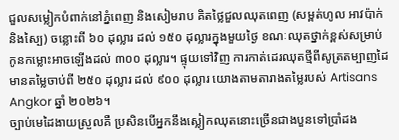ជួលសម្លៀកបំពាក់នៅភ្នំពេញ និងសៀមរាប គិតថ្លៃជួលឈុតពេញ (សម្ពត់ហូល អាវប៉ាក់ និងស្បៃ) ចន្លោះពី ៦០ ដុល្លារ ដល់ ១៥០ ដុល្លារក្នុងមួយថ្ងៃ ខណៈឈុតថ្នាក់ខ្ពស់សម្រាប់កូនកម្លោះអាចឡើងដល់ ៣០០ ដុល្លារ។ ផ្ទុយទៅវិញ ការកាត់ដេរឈុតថ្មីពីសូត្រតម្បាញដៃមានតម្លៃចាប់ពី ២៥០ ដុល្លារ ដល់ ៩០០ ដុល្លារ យោងតាមតារាងតម្លៃរបស់ Artisans Angkor ឆ្នាំ ២០២៦។
ច្បាប់មេដៃងាយស្រួលគឺ ប្រសិនបើអ្នកនឹងស្លៀកឈុតនោះច្រើនជាងបួនទៅប្រាំដង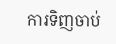ការទិញចាប់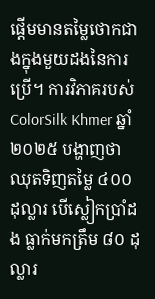ផ្តើមមានតម្លៃថោកជាងក្នុងមួយដងនៃការប្រើ។ ការវិភាគរបស់ ColorSilk Khmer ឆ្នាំ ២០២៥ បង្ហាញថា ឈុតទិញតម្លៃ ៤០០ ដុល្លារ បើស្លៀកប្រាំដង ធ្លាក់មកត្រឹម ៨០ ដុល្លារ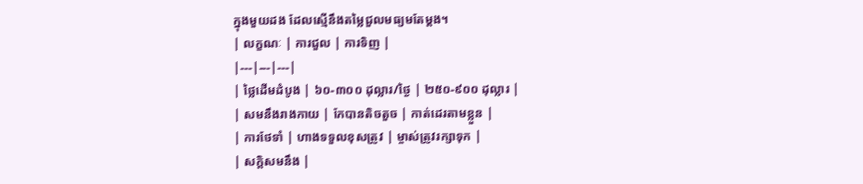ក្នុងមួយដង ដែលស្មើនឹងតម្លៃជួលមធ្យមតែម្តង។
| លក្ខណៈ | ការជួល | ការទិញ |
|---|---|---|
| ថ្លៃដើមដំបូង | ៦០-៣០០ ដុល្លារ/ថ្ងៃ | ២៥០-៩០០ ដុល្លារ |
| សមនឹងរាងកាយ | កែបានតិចតួច | កាត់ដេរតាមខ្លួន |
| ការថែទាំ | ហាងទទួលខុសត្រូវ | ម្ចាស់ត្រូវរក្សាទុក |
| សក្តិសមនឹង |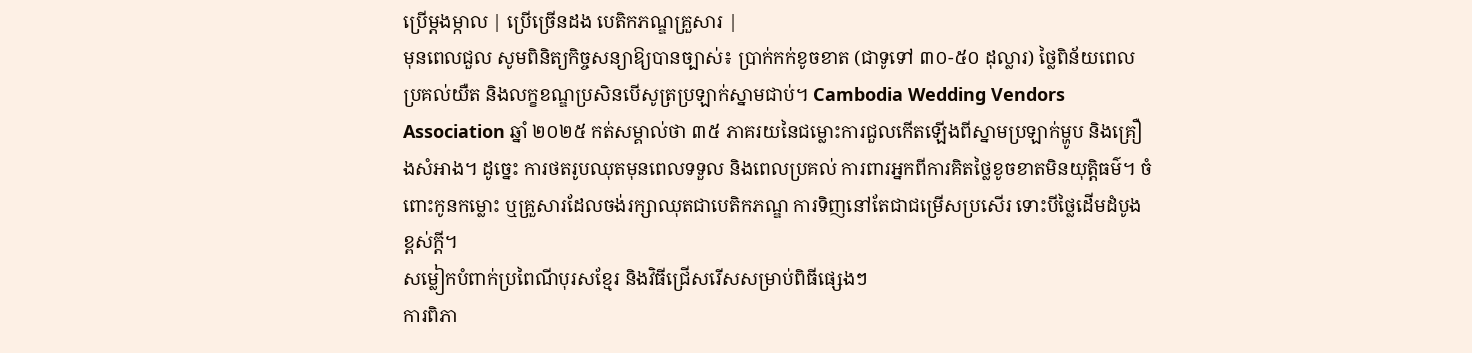ប្រើម្តងម្កាល | ប្រើច្រើនដង បេតិកភណ្ឌគ្រួសារ |
មុនពេលជួល សូមពិនិត្យកិច្ចសន្យាឱ្យបានច្បាស់៖ ប្រាក់កក់ខូចខាត (ជាទូទៅ ៣០-៥០ ដុល្លារ) ថ្លៃពិន័យពេលប្រគល់យឺត និងលក្ខខណ្ឌប្រសិនបើសូត្រប្រឡាក់ស្នាមជាប់។ Cambodia Wedding Vendors Association ឆ្នាំ ២០២៥ កត់សម្គាល់ថា ៣៥ ភាគរយនៃជម្លោះការជួលកើតឡើងពីស្នាមប្រឡាក់ម្ហូប និងគ្រឿងសំអាង។ ដូច្នេះ ការថតរូបឈុតមុនពេលទទួល និងពេលប្រគល់ ការពារអ្នកពីការគិតថ្លៃខូចខាតមិនយុត្តិធម៌។ ចំពោះកូនកម្លោះ ឬគ្រួសារដែលចង់រក្សាឈុតជាបេតិកភណ្ឌ ការទិញនៅតែជាជម្រើសប្រសើរ ទោះបីថ្លៃដើមដំបូងខ្ពស់ក្តី។
សម្លៀកបំពាក់ប្រពៃណីបុរសខ្មែរ និងវិធីជ្រើសរើសសម្រាប់ពិធីផ្សេងៗ
ការពិភា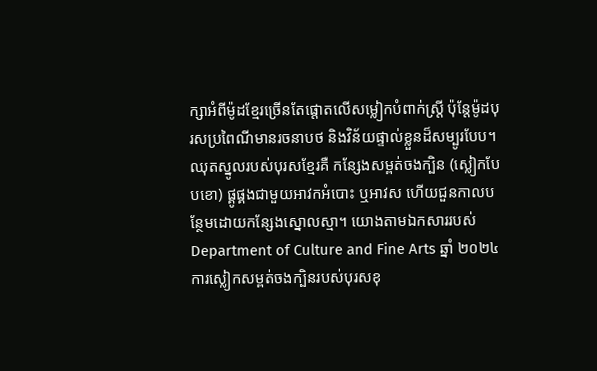ក្សាអំពីម៉ូដខ្មែរច្រើនតែផ្តោតលើសម្លៀកបំពាក់ស្ត្រី ប៉ុន្តែម៉ូដបុរសប្រពៃណីមានរចនាបថ និងវិន័យផ្ទាល់ខ្លួនដ៏សម្បូរបែប។ ឈុតស្នូលរបស់បុរសខ្មែរគឺ កន្សែងសម្ពត់ចងក្បិន (ស្លៀកបែបខោ) ផ្គូផ្គងជាមួយអាវកអំបោះ ឬអាវស ហើយជួនកាលបន្ថែមដោយកន្សែងស្នោលស្មា។ យោងតាមឯកសាររបស់ Department of Culture and Fine Arts ឆ្នាំ ២០២៤ ការស្លៀកសម្ពត់ចងក្បិនរបស់បុរសខុ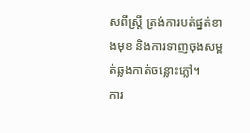សពីស្ត្រី ត្រង់ការបត់ផ្នត់ខាងមុខ និងការទាញចុងសម្ពត់ឆ្លងកាត់ចន្លោះភ្លៅ។
ការ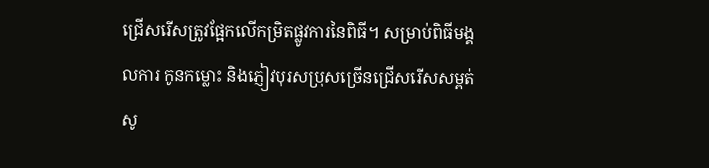ជ្រើសរើសត្រូវផ្អែកលើកម្រិតផ្លូវការនៃពិធី។ សម្រាប់ពិធីមង្គលការ កូនកម្លោះ និងភ្ញៀវបុរសប្រុសច្រើនជ្រើសរើសសម្ពត់សូ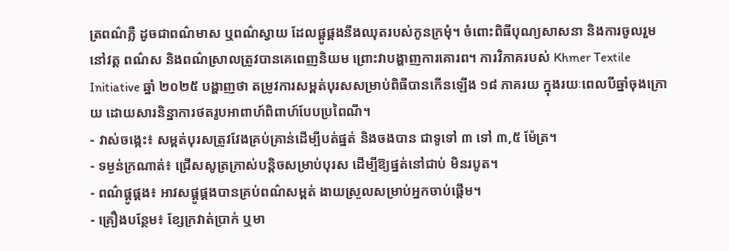ត្រពណ៌ភ្លឺ ដូចជាពណ៌មាស ឬពណ៌ស្វាយ ដែលផ្គូផ្គងនឹងឈុតរបស់កូនក្រមុំ។ ចំពោះពិធីបុណ្យសាសនា និងការចូលរួមនៅវត្ត ពណ៌ស និងពណ៌ស្រាលត្រូវបានគេពេញនិយម ព្រោះវាបង្ហាញការគោរព។ ការវិភាគរបស់ Khmer Textile Initiative ឆ្នាំ ២០២៥ បង្ហាញថា តម្រូវការសម្ពត់បុរសសម្រាប់ពិធីបានកើនឡើង ១៨ ភាគរយ ក្នុងរយៈពេលបីឆ្នាំចុងក្រោយ ដោយសារនិន្នាការថតរូបអាពាហ៍ពិពាហ៍បែបប្រពៃណី។
- វាស់ចង្កេះ៖ សម្ពត់បុរសត្រូវវែងគ្រប់គ្រាន់ដើម្បីបត់ផ្នត់ និងចងបាន ជាទូទៅ ៣ ទៅ ៣,៥ ម៉ែត្រ។
- ទម្ងន់ក្រណាត់៖ ជ្រើសសូត្រក្រាស់បន្តិចសម្រាប់បុរស ដើម្បីឱ្យផ្នត់នៅជាប់ មិនរបូត។
- ពណ៌ផ្គូផ្គង៖ អាវសផ្គូផ្គងបានគ្រប់ពណ៌សម្ពត់ ងាយស្រួលសម្រាប់អ្នកចាប់ផ្តើម។
- គ្រឿងបន្ថែម៖ ខ្សែក្រវាត់ប្រាក់ ឬមា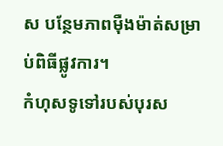ស បន្ថែមភាពម៉ឺងម៉ាត់សម្រាប់ពិធីផ្លូវការ។
កំហុសទូទៅរបស់បុរស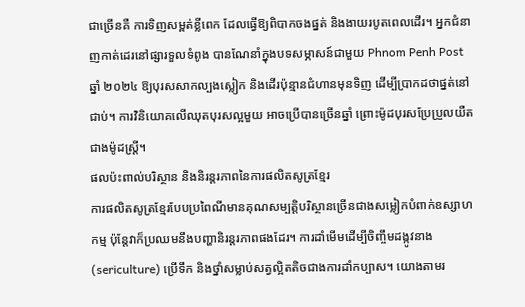ជាច្រើនគឺ ការទិញសម្ពត់ខ្លីពេក ដែលធ្វើឱ្យពិបាកចងផ្នត់ និងងាយរបូតពេលដើរ។ អ្នកជំនាញកាត់ដេរនៅផ្សារទួលទំពូង បានណែនាំក្នុងបទសម្ភាសន៍ជាមួយ Phnom Penh Post ឆ្នាំ ២០២៤ ឱ្យបុរសសាកល្បងស្លៀក និងដើរប៉ុន្មានជំហានមុនទិញ ដើម្បីប្រាកដថាផ្នត់នៅជាប់។ ការវិនិយោគលើឈុតបុរសល្អមួយ អាចប្រើបានច្រើនឆ្នាំ ព្រោះម៉ូដបុរសប្រែប្រួលយឺតជាងម៉ូដស្ត្រី។
ផលប៉ះពាល់បរិស្ថាន និងនិរន្តរភាពនៃការផលិតសូត្រខ្មែរ
ការផលិតសូត្រខ្មែរបែបប្រពៃណីមានគុណសម្បត្តិបរិស្ថានច្រើនជាងសម្លៀកបំពាក់ឧស្សាហកម្ម ប៉ុន្តែវាក៏ប្រឈមនឹងបញ្ហានិរន្តរភាពផងដែរ។ ការដាំមើមដើម្បីចិញ្ចឹមដង្កូវនាង (sericulture) ប្រើទឹក និងថ្នាំសម្លាប់សត្វល្អិតតិចជាងការដាំកប្បាស។ យោងតាមរ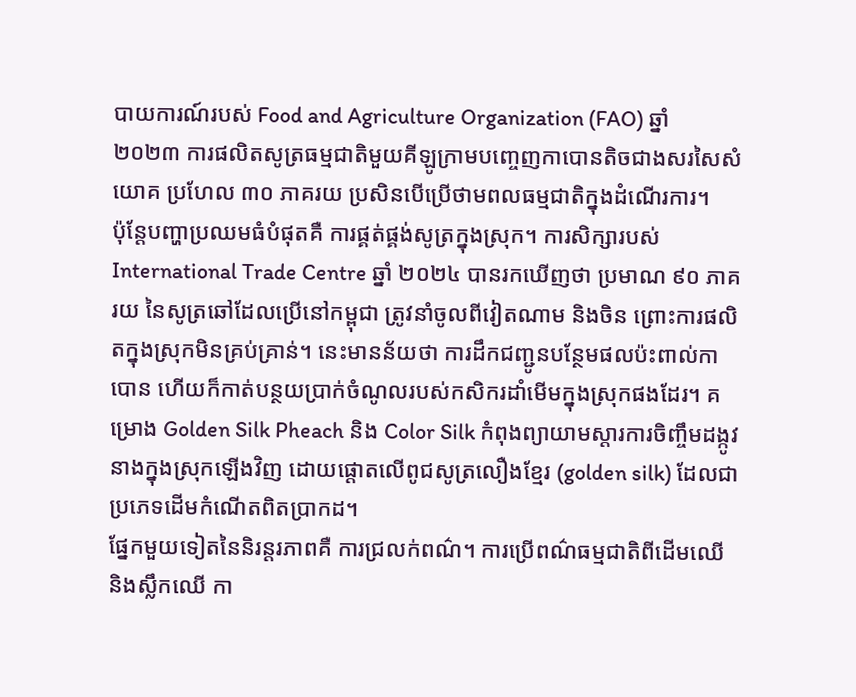បាយការណ៍របស់ Food and Agriculture Organization (FAO) ឆ្នាំ ២០២៣ ការផលិតសូត្រធម្មជាតិមួយគីឡូក្រាមបញ្ចេញកាបោនតិចជាងសរសៃសំយោគ ប្រហែល ៣០ ភាគរយ ប្រសិនបើប្រើថាមពលធម្មជាតិក្នុងដំណើរការ។
ប៉ុន្តែបញ្ហាប្រឈមធំបំផុតគឺ ការផ្គត់ផ្គង់សូត្រក្នុងស្រុក។ ការសិក្សារបស់ International Trade Centre ឆ្នាំ ២០២៤ បានរកឃើញថា ប្រមាណ ៩០ ភាគរយ នៃសូត្រឆៅដែលប្រើនៅកម្ពុជា ត្រូវនាំចូលពីវៀតណាម និងចិន ព្រោះការផលិតក្នុងស្រុកមិនគ្រប់គ្រាន់។ នេះមានន័យថា ការដឹកជញ្ជូនបន្ថែមផលប៉ះពាល់កាបោន ហើយក៏កាត់បន្ថយប្រាក់ចំណូលរបស់កសិករដាំមើមក្នុងស្រុកផងដែរ។ គម្រោង Golden Silk Pheach និង Color Silk កំពុងព្យាយាមស្តារការចិញ្ចឹមដង្កូវនាងក្នុងស្រុកឡើងវិញ ដោយផ្តោតលើពូជសូត្រលឿងខ្មែរ (golden silk) ដែលជាប្រភេទដើមកំណើតពិតប្រាកដ។
ផ្នែកមួយទៀតនៃនិរន្តរភាពគឺ ការជ្រលក់ពណ៌។ ការប្រើពណ៌ធម្មជាតិពីដើមឈើ និងស្លឹកឈើ កា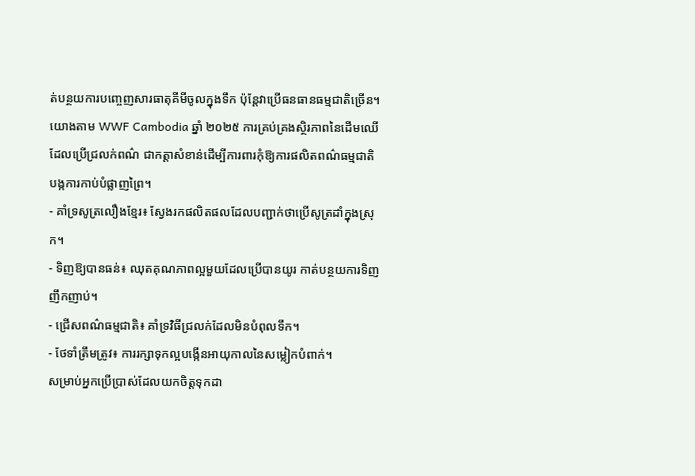ត់បន្ថយការបញ្ចេញសារធាតុគីមីចូលក្នុងទឹក ប៉ុន្តែវាប្រើធនធានធម្មជាតិច្រើន។ យោងតាម WWF Cambodia ឆ្នាំ ២០២៥ ការគ្រប់គ្រងស្ថិរភាពនៃដើមឈើដែលប្រើជ្រលក់ពណ៌ ជាកត្តាសំខាន់ដើម្បីការពារកុំឱ្យការផលិតពណ៌ធម្មជាតិបង្កការកាប់បំផ្លាញព្រៃ។
- គាំទ្រសូត្រលឿងខ្មែរ៖ ស្វែងរកផលិតផលដែលបញ្ជាក់ថាប្រើសូត្រដាំក្នុងស្រុក។
- ទិញឱ្យបានធន់៖ ឈុតគុណភាពល្អមួយដែលប្រើបានយូរ កាត់បន្ថយការទិញញឹកញាប់។
- ជ្រើសពណ៌ធម្មជាតិ៖ គាំទ្រវិធីជ្រលក់ដែលមិនបំពុលទឹក។
- ថែទាំត្រឹមត្រូវ៖ ការរក្សាទុកល្អបង្កើនអាយុកាលនៃសម្លៀកបំពាក់។
សម្រាប់អ្នកប្រើប្រាស់ដែលយកចិត្តទុកដា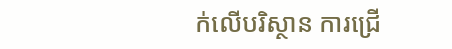ក់លើបរិស្ថាន ការជ្រើ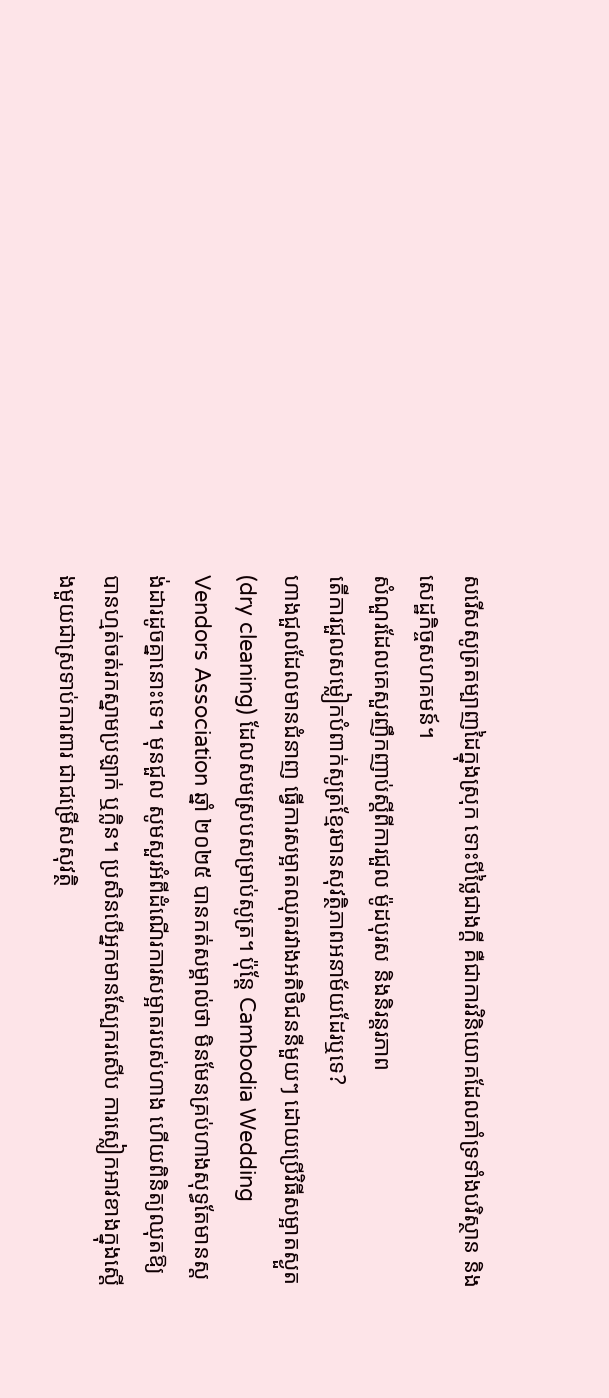សរើសសូត្រតម្បាញដៃក្នុងស្រុក ទោះបីថ្លៃជាងក្តី គឺជាការវិនិយោគដែលគាំទ្រទាំងបរិស្ថាន និងសេដ្ឋកិច្ចសហគមន៍។
សំណួរដែលគេសួរញឹកញាប់ស្តីពីការជួល ម៉ូដបុរស និងនិរន្តរភាព
តើការជួលសម្លៀកបំពាក់សូត្រខ្មែរមានសុវត្ថិភាពអនាម័យដែរឬទេ?
ហាងជួលដែលមានជំនាញ ធ្វើការសម្អាតឈុតរវាងអតិថិជននីមួយៗ ដោយប្រើវិធីសម្អាតស្ងួត (dry cleaning) ដែលសមស្របសម្រាប់សូត្រ។ ប៉ុន្តែ Cambodia Wedding Vendors Association ឆ្នាំ ២០២៥ បានកត់សម្គាល់ថា មិនមែនគ្រប់ហាងសុទ្ធតែមានស្តង់ដារដូចគ្នានោះទេ។ មុនជួល សូមសួរអំពីដំណើរការសម្អាតរបស់ហាង ហើយពិនិត្យឈុតឱ្យបានហ្មត់ចត់រកស្នាមប្រឡាក់ ឬក្លិន។ ប្រសិនបើអ្នកមានស្បែករសើប ការស្លៀកអាវខាងក្នុងស្តើងមួយជាស្រទាប់ការពារ ជាជម្រើសសុវត្ថិ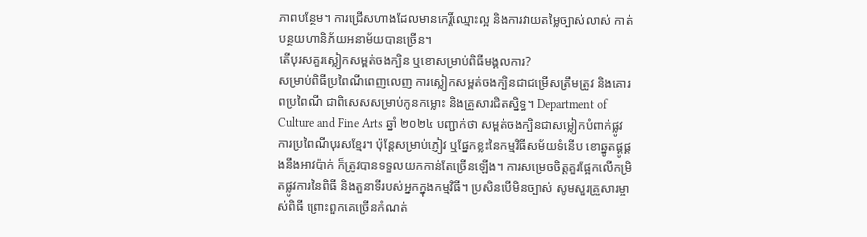ភាពបន្ថែម។ ការជ្រើសហាងដែលមានកេរ្តិ៍ឈ្មោះល្អ និងការវាយតម្លៃច្បាស់លាស់ កាត់បន្ថយហានិភ័យអនាម័យបានច្រើន។
តើបុរសគួរស្លៀកសម្ពត់ចងក្បិន ឬខោសម្រាប់ពិធីមង្គលការ?
សម្រាប់ពិធីប្រពៃណីពេញលេញ ការស្លៀកសម្ពត់ចងក្បិនជាជម្រើសត្រឹមត្រូវ និងគោរពប្រពៃណី ជាពិសេសសម្រាប់កូនកម្លោះ និងគ្រួសារជិតស្និទ្ធ។ Department of Culture and Fine Arts ឆ្នាំ ២០២៤ បញ្ជាក់ថា សម្ពត់ចងក្បិនជាសម្លៀកបំពាក់ផ្លូវការប្រពៃណីបុរសខ្មែរ។ ប៉ុន្តែសម្រាប់ភ្ញៀវ ឬផ្នែកខ្លះនៃកម្មវិធីសម័យទំនើប ខោឆ្នូតផ្គូផ្គងនឹងអាវប៉ាក់ ក៏ត្រូវបានទទួលយកកាន់តែច្រើនឡើង។ ការសម្រេចចិត្តគួរផ្អែកលើកម្រិតផ្លូវការនៃពិធី និងតួនាទីរបស់អ្នកក្នុងកម្មវិធី។ ប្រសិនបើមិនច្បាស់ សូមសួរគ្រួសារម្ចាស់ពិធី ព្រោះពួកគេច្រើនកំណត់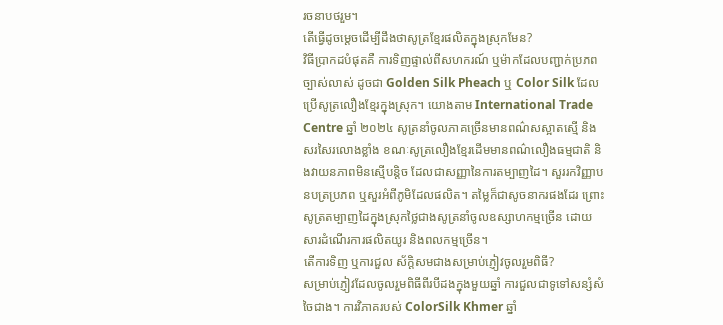រចនាបថរួម។
តើធ្វើដូចម្តេចដើម្បីដឹងថាសូត្រខ្មែរផលិតក្នុងស្រុកមែន?
វិធីប្រាកដបំផុតគឺ ការទិញផ្ទាល់ពីសហករណ៍ ឬម៉ាកដែលបញ្ជាក់ប្រភពច្បាស់លាស់ ដូចជា Golden Silk Pheach ឬ Color Silk ដែលប្រើសូត្រលឿងខ្មែរក្នុងស្រុក។ យោងតាម International Trade Centre ឆ្នាំ ២០២៤ សូត្រនាំចូលភាគច្រើនមានពណ៌សស្អាតស្មើ និងសរសៃរលោងខ្លាំង ខណៈសូត្រលឿងខ្មែរដើមមានពណ៌លឿងធម្មជាតិ និងវាយនភាពមិនស្មើបន្តិច ដែលជាសញ្ញានៃការតម្បាញដៃ។ សួររកវិញ្ញាបនបត្រប្រភព ឬសួរអំពីភូមិដែលផលិត។ តម្លៃក៏ជាសូចនាករផងដែរ ព្រោះសូត្រតម្បាញដៃក្នុងស្រុកថ្លៃជាងសូត្រនាំចូលឧស្សាហកម្មច្រើន ដោយសារដំណើរការផលិតយូរ និងពលកម្មច្រើន។
តើការទិញ ឬការជួល ស័ក្តិសមជាងសម្រាប់ភ្ញៀវចូលរួមពិធី?
សម្រាប់ភ្ញៀវដែលចូលរួមពិធីពីរបីដងក្នុងមួយឆ្នាំ ការជួលជាទូទៅសន្សំសំចៃជាង។ ការវិភាគរបស់ ColorSilk Khmer ឆ្នាំ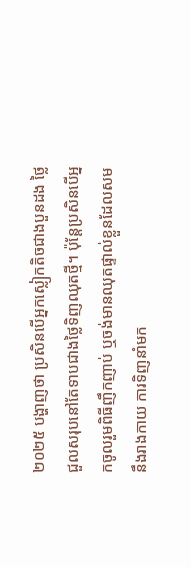២០២៥ បង្ហាញថា ប្រសិនបើអ្នកស្លៀកតិចជាងបួនដង ថ្លៃជួលសរុបនៅតែទាបជាងថ្លៃទិញឈុតថ្មី។ ប៉ុន្តែប្រសិនបើអ្នកចូលរួមពិធីញឹកញាប់ ឬចង់មានឈុតផ្ទាល់ខ្លួនដែលសមនឹងរាងកាយ ការទិញនាំមក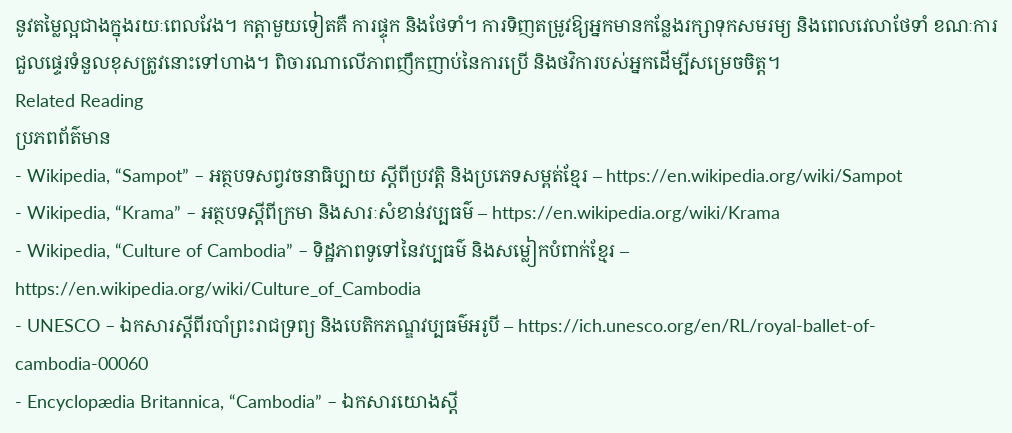នូវតម្លៃល្អជាងក្នុងរយៈពេលវែង។ កត្តាមួយទៀតគឺ ការផ្ទុក និងថែទាំ។ ការទិញតម្រូវឱ្យអ្នកមានកន្លែងរក្សាទុកសមរម្យ និងពេលវេលាថែទាំ ខណៈការជួលផ្ទេរទំនួលខុសត្រូវនោះទៅហាង។ ពិចារណាលើភាពញឹកញាប់នៃការប្រើ និងថវិការបស់អ្នកដើម្បីសម្រេចចិត្ត។
Related Reading
ប្រភពព័ត៌មាន
- Wikipedia, “Sampot” – អត្ថបទសព្វវចនាធិប្បាយ ស្តីពីប្រវត្តិ និងប្រភេទសម្ពត់ខ្មែរ – https://en.wikipedia.org/wiki/Sampot
- Wikipedia, “Krama” – អត្ថបទស្តីពីក្រមា និងសារៈសំខាន់វប្បធម៌ – https://en.wikipedia.org/wiki/Krama
- Wikipedia, “Culture of Cambodia” – ទិដ្ឋភាពទូទៅនៃវប្បធម៌ និងសម្លៀកបំពាក់ខ្មែរ – https://en.wikipedia.org/wiki/Culture_of_Cambodia
- UNESCO – ឯកសារស្តីពីរបាំព្រះរាជទ្រព្យ និងបេតិកភណ្ឌវប្បធម៌អរូបី – https://ich.unesco.org/en/RL/royal-ballet-of-cambodia-00060
- Encyclopædia Britannica, “Cambodia” – ឯកសារយោងស្តី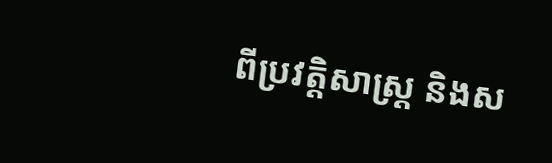ពីប្រវត្តិសាស្ត្រ និងស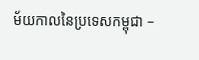ម័យកាលនៃប្រទេសកម្ពុជា –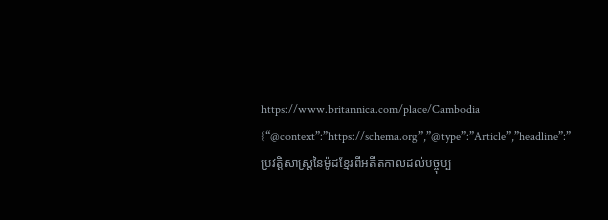https://www.britannica.com/place/Cambodia
{“@context”:”https://schema.org”,”@type”:”Article”,”headline”:”ប្រវត្តិសាស្ត្រនៃម៉ូដខ្មែរពីអតីតកាលដល់បច្ចុប្ប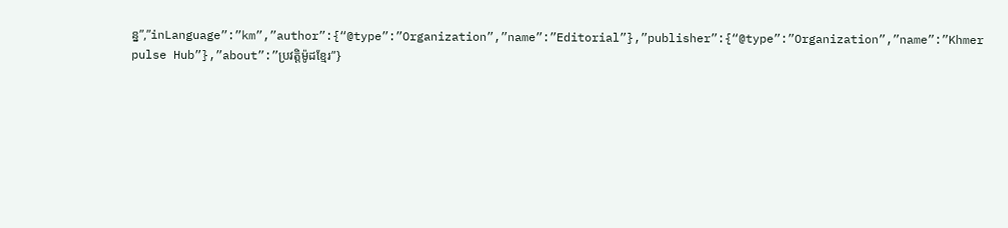ន្ន”,”inLanguage”:”km”,”author”:{“@type”:”Organization”,”name”:”Editorial”},”publisher”:{“@type”:”Organization”,”name”:”Khmer pulse Hub”},”about”:”ប្រវត្តិម៉ូដខ្មែរ”}